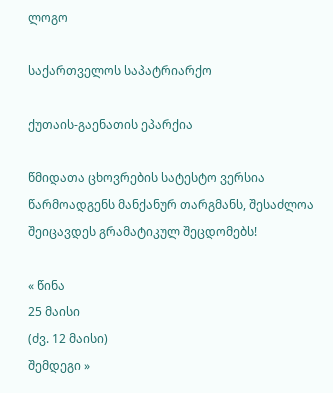ლოგო

საქართველოს საპატრიარქო

ქუთაის-გაენათის ეპარქია

წმიდათა ცხოვრების სატესტო ვერსია წარმოადგენს მანქანურ თარგმანს, შესაძლოა შეიცავდეს გრამატიკულ შეცდომებს!

« წინა
25 მაისი
(ძვ. 12 მაისი)
შემდეგი »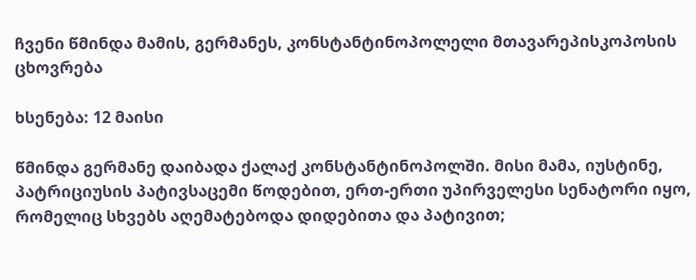ჩვენი წმინდა მამის, გერმანეს, კონსტანტინოპოლელი მთავარეპისკოპოსის ცხოვრება

ხსენება: 12 მაისი

წმინდა გერმანე დაიბადა ქალაქ კონსტანტინოპოლში. მისი მამა, იუსტინე, პატრიციუსის პატივსაცემი წოდებით, ერთ-ერთი უპირველესი სენატორი იყო, რომელიც სხვებს აღემატებოდა დიდებითა და პატივით;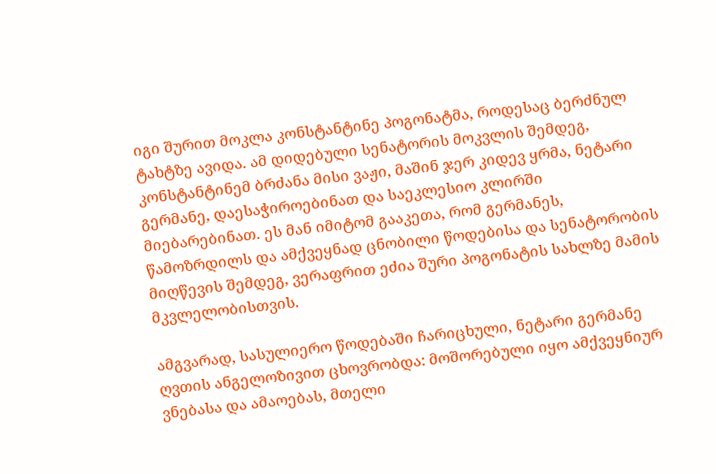იგი შურით მოკლა კონსტანტინე პოგონატმა, როდესაც ბერძნულ ტახტზე ავიდა. ამ დიდებული სენატორის მოკვლის შემდეგ, კონსტანტინემ ბრძანა მისი ვაჟი, მაშინ ჯერ კიდევ ყრმა, ნეტარი გერმანე, დაესაჭიროებინათ და საეკლესიო კლირში მიებარებინათ. ეს მან იმიტომ გააკეთა, რომ გერმანეს, წამოზრდილს და ამქვეყნად ცნობილი წოდებისა და სენატორობის მიღწევის შემდეგ, ვერაფრით ეძია შური პოგონატის სახლზე მამის მკვლელობისთვის.

ამგვარად, სასულიერო წოდებაში ჩარიცხული, ნეტარი გერმანე ღვთის ანგელოზივით ცხოვრობდა: მოშორებული იყო ამქვეყნიურ ვნებასა და ამაოებას, მთელი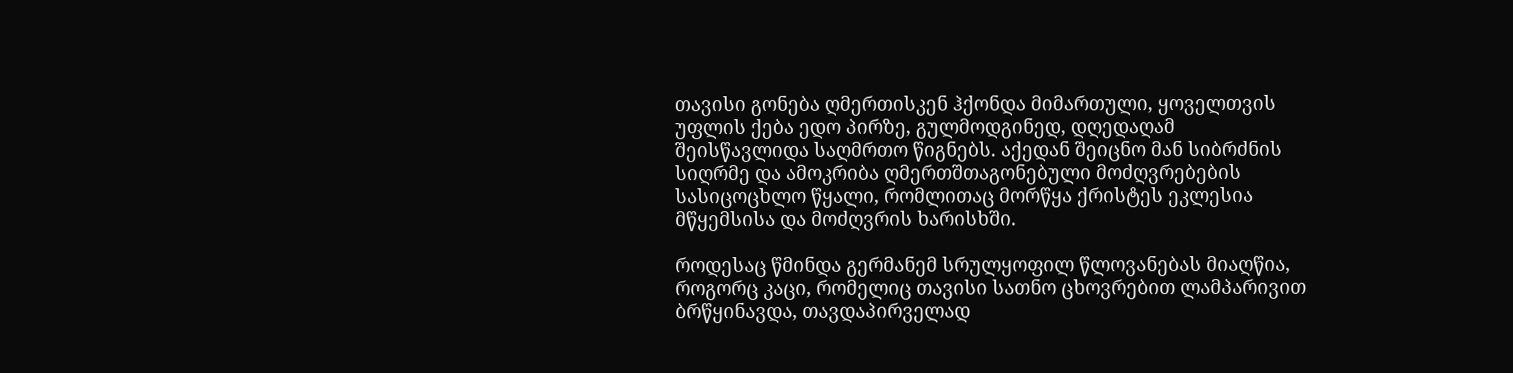თავისი გონება ღმერთისკენ ჰქონდა მიმართული, ყოველთვის უფლის ქება ედო პირზე, გულმოდგინედ, დღედაღამ შეისწავლიდა საღმრთო წიგნებს. აქედან შეიცნო მან სიბრძნის სიღრმე და ამოკრიბა ღმერთშთაგონებული მოძღვრებების სასიცოცხლო წყალი, რომლითაც მორწყა ქრისტეს ეკლესია მწყემსისა და მოძღვრის ხარისხში.

როდესაც წმინდა გერმანემ სრულყოფილ წლოვანებას მიაღწია, როგორც კაცი, რომელიც თავისი სათნო ცხოვრებით ლამპარივით ბრწყინავდა, თავდაპირველად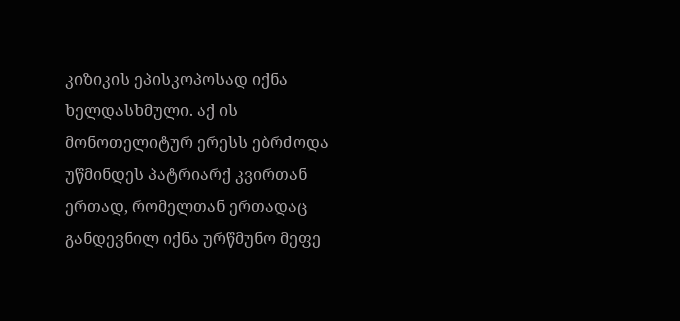კიზიკის ეპისკოპოსად იქნა ხელდასხმული. აქ ის მონოთელიტურ ერესს ებრძოდა უწმინდეს პატრიარქ კვირთან ერთად, რომელთან ერთადაც განდევნილ იქნა ურწმუნო მეფე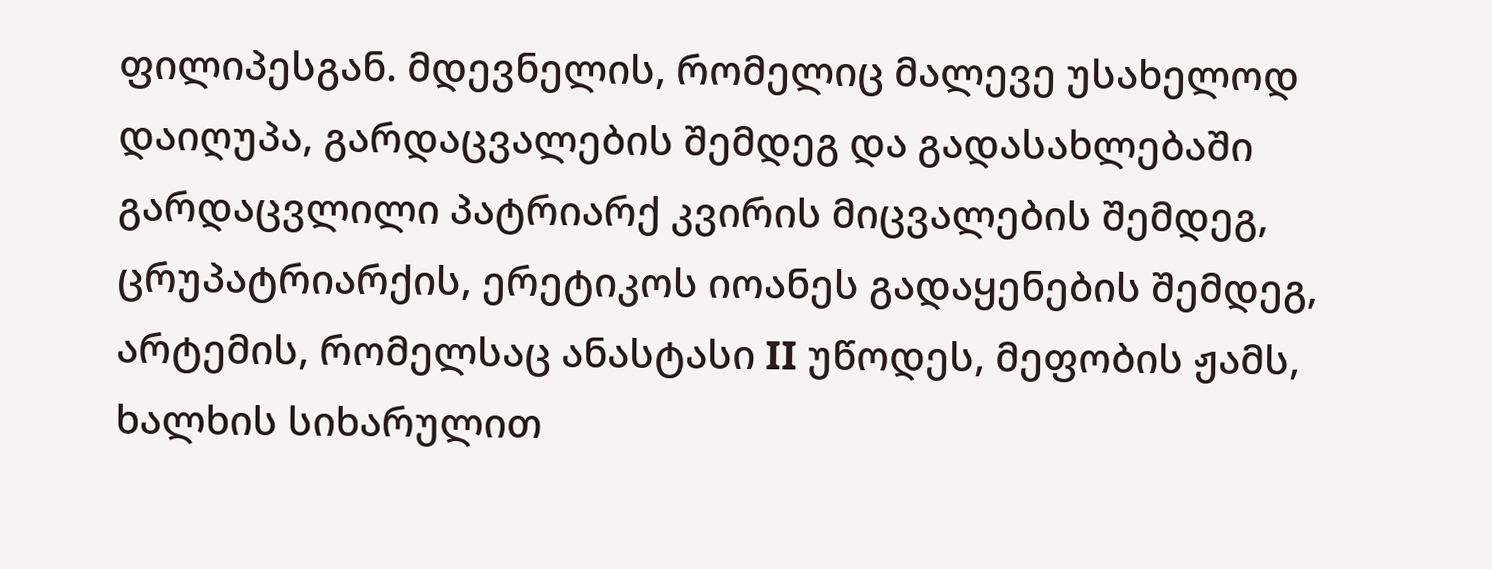ფილიპესგან. მდევნელის, რომელიც მალევე უსახელოდ დაიღუპა, გარდაცვალების შემდეგ და გადასახლებაში გარდაცვლილი პატრიარქ კვირის მიცვალების შემდეგ, ცრუპატრიარქის, ერეტიკოს იოანეს გადაყენების შემდეგ, არტემის, რომელსაც ანასტასი II უწოდეს, მეფობის ჟამს, ხალხის სიხარულით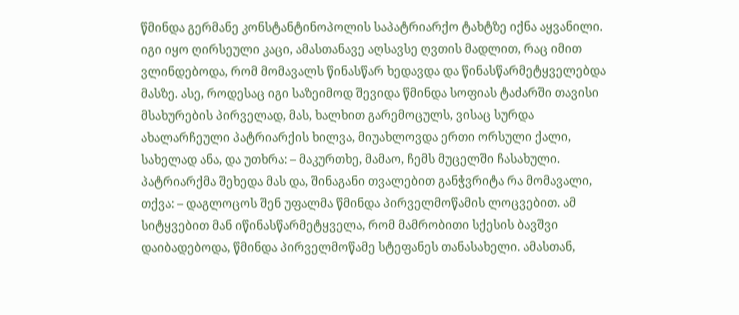წმინდა გერმანე კონსტანტინოპოლის საპატრიარქო ტახტზე იქნა აყვანილი. იგი იყო ღირსეული კაცი, ამასთანავე აღსავსე ღვთის მადლით, რაც იმით ვლინდებოდა, რომ მომავალს წინასწარ ხედავდა და წინასწარმეტყველებდა მასზე. ასე, როდესაც იგი საზეიმოდ შევიდა წმინდა სოფიას ტაძარში თავისი მსახურების პირველად, მას, ხალხით გარემოცულს, ვისაც სურდა ახალარჩეული პატრიარქის ხილვა, მიუახლოვდა ერთი ორსული ქალი, სახელად ანა, და უთხრა: – მაკურთხე, მამაო, ჩემს მუცელში ჩასახული. პატრიარქმა შეხედა მას და, შინაგანი თვალებით განჭვრიტა რა მომავალი, თქვა: – დაგლოცოს შენ უფალმა წმინდა პირველმოწამის ლოცვებით. ამ სიტყვებით მან იწინასწარმეტყველა, რომ მამრობითი სქესის ბავშვი დაიბადებოდა, წმინდა პირველმოწამე სტეფანეს თანასახელი. ამასთან,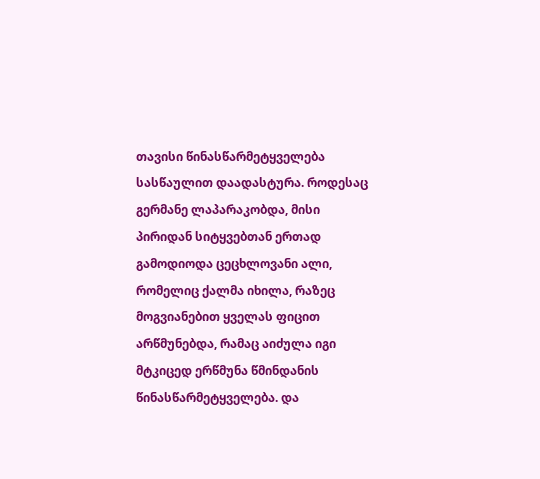თავისი წინასწარმეტყველება სასწაულით დაადასტურა. როდესაც გერმანე ლაპარაკობდა, მისი პირიდან სიტყვებთან ერთად გამოდიოდა ცეცხლოვანი ალი, რომელიც ქალმა იხილა, რაზეც მოგვიანებით ყველას ფიცით არწმუნებდა, რამაც აიძულა იგი მტკიცედ ერწმუნა წმინდანის წინასწარმეტყველება. და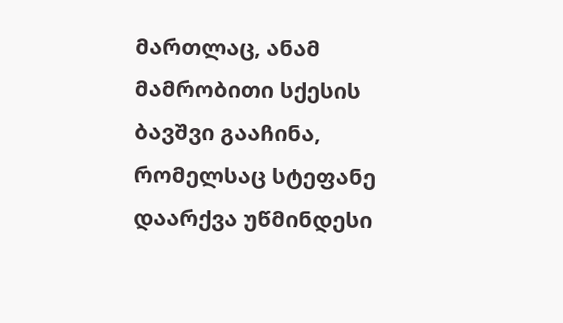მართლაც, ანამ მამრობითი სქესის ბავშვი გააჩინა, რომელსაც სტეფანე დაარქვა უწმინდესი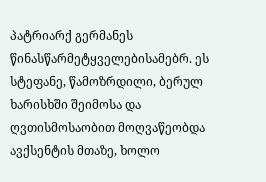პატრიარქ გერმანეს წინასწარმეტყველებისამებრ. ეს სტეფანე, წამოზრდილი, ბერულ ხარისხში შეიმოსა და ღვთისმოსაობით მოღვაწეობდა ავქსენტის მთაზე, ხოლო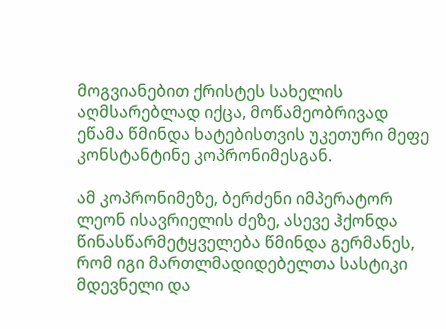მოგვიანებით ქრისტეს სახელის აღმსარებლად იქცა, მოწამეობრივად ეწამა წმინდა ხატებისთვის უკეთური მეფე კონსტანტინე კოპრონიმესგან.

ამ კოპრონიმეზე, ბერძენი იმპერატორ ლეონ ისავრიელის ძეზე, ასევე ჰქონდა წინასწარმეტყველება წმინდა გერმანეს, რომ იგი მართლმადიდებელთა სასტიკი მდევნელი და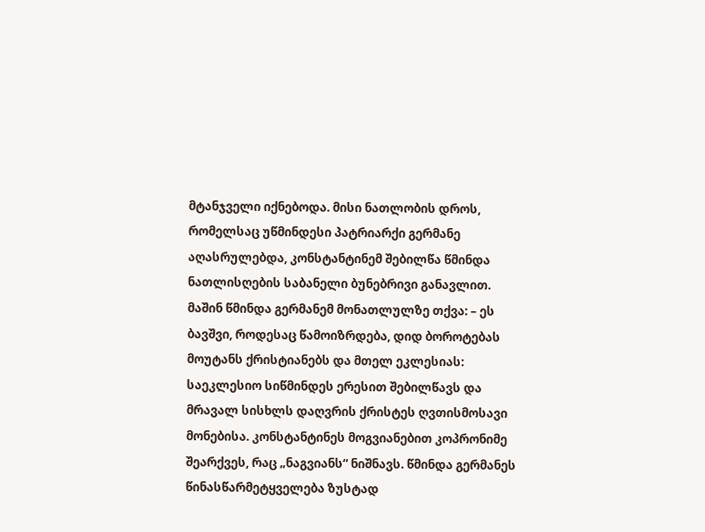მტანჯველი იქნებოდა. მისი ნათლობის დროს, რომელსაც უწმინდესი პატრიარქი გერმანე აღასრულებდა, კონსტანტინემ შებილწა წმინდა ნათლისღების საბანელი ბუნებრივი განავლით. მაშინ წმინდა გერმანემ მონათლულზე თქვა: – ეს ბავშვი, როდესაც წამოიზრდება, დიდ ბოროტებას მოუტანს ქრისტიანებს და მთელ ეკლესიას: საეკლესიო სიწმინდეს ერესით შებილწავს და მრავალ სისხლს დაღვრის ქრისტეს ღვთისმოსავი მონებისა. კონსტანტინეს მოგვიანებით კოპრონიმე შეარქვეს, რაც „ნაგვიანს“ ნიშნავს. წმინდა გერმანეს წინასწარმეტყველება ზუსტად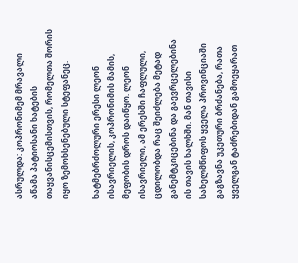ასრულდა: კოპრონიმემ მრავალი აწამა პატიოსანი ხატების თაყვანისცემისთვის, რომელთა შორის იყო ზემოხსენებული სტეფანეც.

ხატმებრძოლური ერესი ლეონ ისავრიელის, კოპრონიმის მამის, მეფობის დროს დაიწყო. ლეონ ისავრიელი, ამ ერესში ჩაფლული, ცდილობდა რაც შეიძლება მეტად განემტკიცებინა და გაევრცელებინა ის თავის ხალხში. მან თავისი სახელმწიფოს ყველა პროვინციაში გაგზავნა უკეთური ბრძანება, რათა ყველგან ტაძრებიდან გამოეყარათ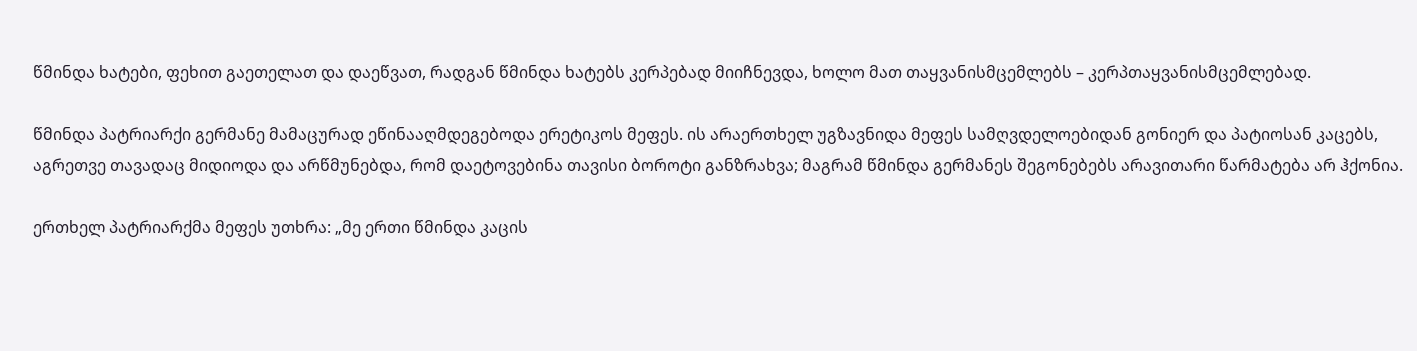წმინდა ხატები, ფეხით გაეთელათ და დაეწვათ, რადგან წმინდა ხატებს კერპებად მიიჩნევდა, ხოლო მათ თაყვანისმცემლებს – კერპთაყვანისმცემლებად.

წმინდა პატრიარქი გერმანე მამაცურად ეწინააღმდეგებოდა ერეტიკოს მეფეს. ის არაერთხელ უგზავნიდა მეფეს სამღვდელოებიდან გონიერ და პატიოსან კაცებს, აგრეთვე თავადაც მიდიოდა და არწმუნებდა, რომ დაეტოვებინა თავისი ბოროტი განზრახვა; მაგრამ წმინდა გერმანეს შეგონებებს არავითარი წარმატება არ ჰქონია.

ერთხელ პატრიარქმა მეფეს უთხრა: „მე ერთი წმინდა კაცის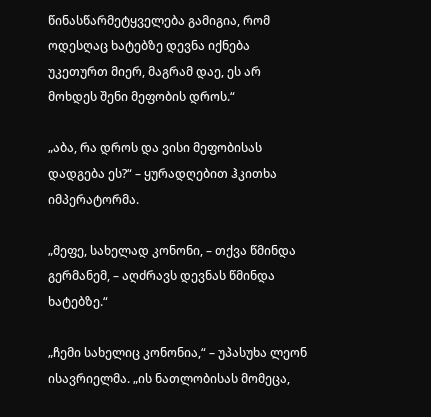წინასწარმეტყველება გამიგია, რომ ოდესღაც ხატებზე დევნა იქნება უკეთურთ მიერ, მაგრამ დაე, ეს არ მოხდეს შენი მეფობის დროს.“

„აბა, რა დროს და ვისი მეფობისას დადგება ეს?“ – ყურადღებით ჰკითხა იმპერატორმა.

„მეფე, სახელად კონონი, – თქვა წმინდა გერმანემ, – აღძრავს დევნას წმინდა ხატებზე.“

„ჩემი სახელიც კონონია,“ – უპასუხა ლეონ ისავრიელმა. „ის ნათლობისას მომეცა,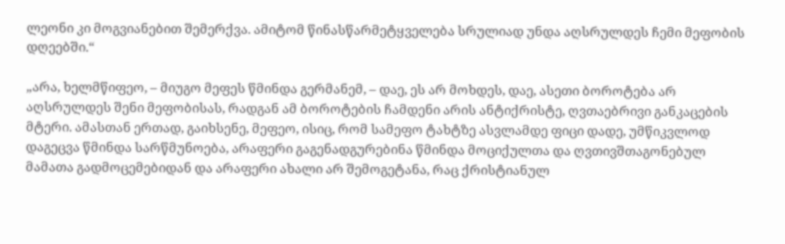ლეონი კი მოგვიანებით შემერქვა. ამიტომ წინასწარმეტყველება სრულიად უნდა აღსრულდეს ჩემი მეფობის დღეებში.“

„არა, ხელმწიფეო, – მიუგო მეფეს წმინდა გერმანემ, – დაე, ეს არ მოხდეს, დაე, ასეთი ბოროტება არ აღსრულდეს შენი მეფობისას, რადგან ამ ბოროტების ჩამდენი არის ანტიქრისტე, ღვთაებრივი განკაცების მტერი. ამასთან ერთად, გაიხსენე, მეფეო, ისიც, რომ სამეფო ტახტზე ასვლამდე ფიცი დადე, უმწიკვლოდ დაგეცვა წმინდა სარწმუნოება, არაფერი გაგენადგურებინა წმინდა მოციქულთა და ღვთივშთაგონებულ მამათა გადმოცემებიდან და არაფერი ახალი არ შემოგეტანა, რაც ქრისტიანულ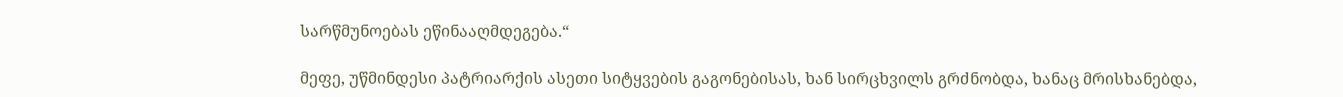სარწმუნოებას ეწინააღმდეგება.“

მეფე, უწმინდესი პატრიარქის ასეთი სიტყვების გაგონებისას, ხან სირცხვილს გრძნობდა, ხანაც მრისხანებდა,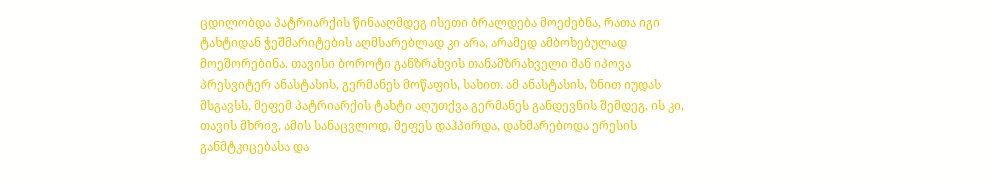ცდილობდა პატრიარქის წინააღმდეგ ისეთი ბრალდება მოეძებნა, რათა იგი ტახტიდან ჭეშმარიტების აღმსარებლად კი არა, არამედ ამბოხებულად მოეშორებინა. თავისი ბოროტი განზრახვის თანამზრახველი მან იპოვა პრესვიტერ ანასტასის, გერმანეს მოწაფის, სახით. ამ ანასტასის, ზნით იუდას მსგავსს, მეფემ პატრიარქის ტახტი აღუთქვა გერმანეს განდევნის შემდეგ, ის კი, თავის მხრივ, ამის სანაცვლოდ, მეფეს დაჰპირდა, დახმარებოდა ერესის განმტკიცებასა და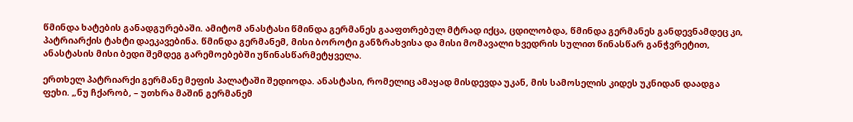წმინდა ხატების განადგურებაში. ამიტომ ანასტასი წმინდა გერმანეს გააფთრებულ მტრად იქცა, ცდილობდა, წმინდა გერმანეს განდევნამდეც კი, პატრიარქის ტახტი დაეკავებინა. წმინდა გერმანემ, მისი ბოროტი განზრახვისა და მისი მომავალი ხვედრის სულით წინასწარ განჭვრეტით, ანასტასის მისი ბედი შემდეგ გარემოებებში უწინასწარმეტყველა.

ერთხელ პატრიარქი გერმანე მეფის პალატაში შედიოდა. ანასტასი, რომელიც ამაყად მისდევდა უკან, მის სამოსელის კიდეს უკნიდან დაადგა ფეხი. „ნუ ჩქარობ, – უთხრა მაშინ გერმანემ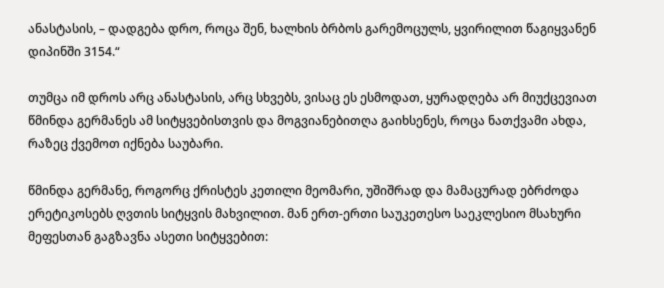ანასტასის, – დადგება დრო, როცა შენ, ხალხის ბრბოს გარემოცულს, ყვირილით წაგიყვანენ დიპინში 3154.“

თუმცა იმ დროს არც ანასტასის, არც სხვებს, ვისაც ეს ესმოდათ, ყურადღება არ მიუქცევიათ წმინდა გერმანეს ამ სიტყვებისთვის და მოგვიანებითღა გაიხსენეს, როცა ნათქვამი ახდა, რაზეც ქვემოთ იქნება საუბარი.

წმინდა გერმანე, როგორც ქრისტეს კეთილი მეომარი, უშიშრად და მამაცურად ებრძოდა ერეტიკოსებს ღვთის სიტყვის მახვილით. მან ერთ-ერთი საუკეთესო საეკლესიო მსახური მეფესთან გაგზავნა ასეთი სიტყვებით: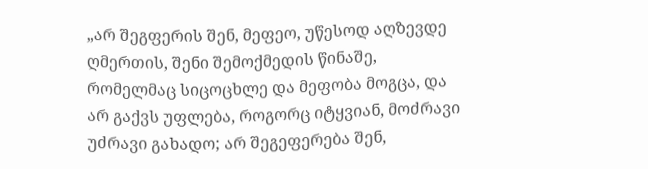„არ შეგფერის შენ, მეფეო, უწესოდ აღზევდე ღმერთის, შენი შემოქმედის წინაშე, რომელმაც სიცოცხლე და მეფობა მოგცა, და არ გაქვს უფლება, როგორც იტყვიან, მოძრავი უძრავი გახადო; არ შეგეფერება შენ,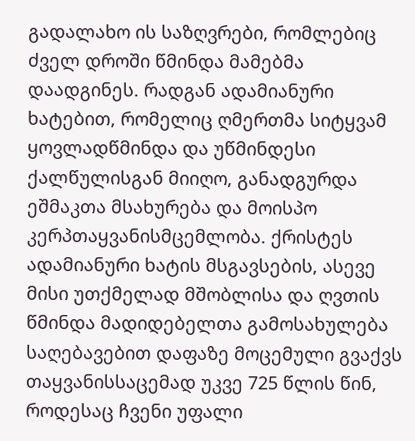გადალახო ის საზღვრები, რომლებიც ძველ დროში წმინდა მამებმა დაადგინეს. რადგან ადამიანური ხატებით, რომელიც ღმერთმა სიტყვამ ყოვლადწმინდა და უწმინდესი ქალწულისგან მიიღო, განადგურდა ეშმაკთა მსახურება და მოისპო კერპთაყვანისმცემლობა. ქრისტეს ადამიანური ხატის მსგავსების, ასევე მისი უთქმელად მშობლისა და ღვთის წმინდა მადიდებელთა გამოსახულება საღებავებით დაფაზე მოცემული გვაქვს თაყვანისსაცემად უკვე 725 წლის წინ, როდესაც ჩვენი უფალი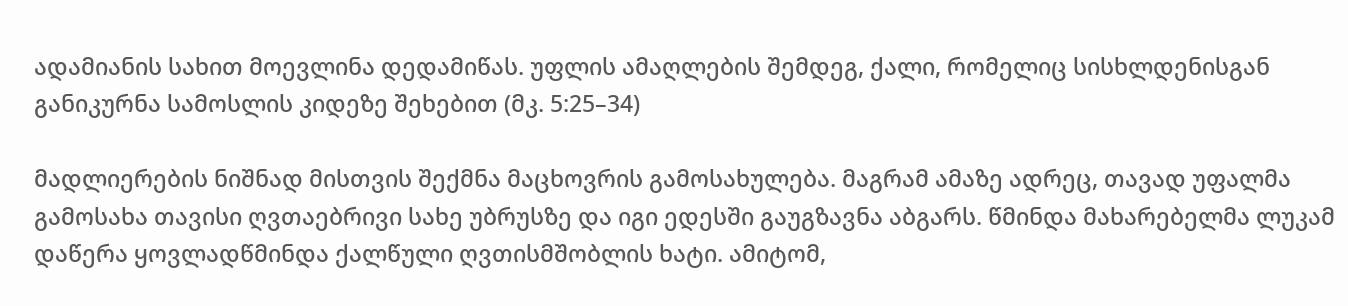ადამიანის სახით მოევლინა დედამიწას. უფლის ამაღლების შემდეგ, ქალი, რომელიც სისხლდენისგან განიკურნა სამოსლის კიდეზე შეხებით (მკ. 5:25–34)

მადლიერების ნიშნად მისთვის შექმნა მაცხოვრის გამოსახულება. მაგრამ ამაზე ადრეც, თავად უფალმა გამოსახა თავისი ღვთაებრივი სახე უბრუსზე და იგი ედესში გაუგზავნა აბგარს. წმინდა მახარებელმა ლუკამ დაწერა ყოვლადწმინდა ქალწული ღვთისმშობლის ხატი. ამიტომ,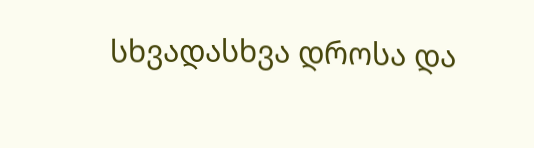სხვადასხვა დროსა და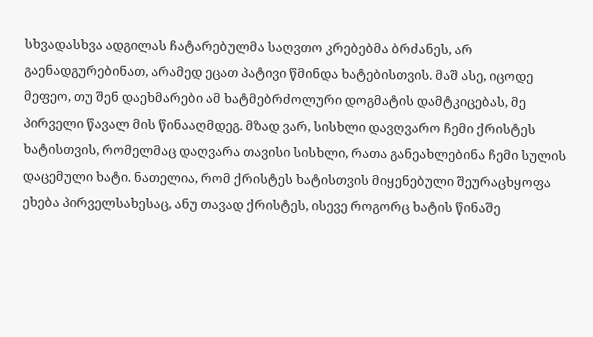სხვადასხვა ადგილას ჩატარებულმა საღვთო კრებებმა ბრძანეს, არ გაენადგურებინათ, არამედ ეცათ პატივი წმინდა ხატებისთვის. მაშ ასე, იცოდე მეფეო, თუ შენ დაეხმარები ამ ხატმებრძოლური დოგმატის დამტკიცებას, მე პირველი წავალ მის წინააღმდეგ. მზად ვარ, სისხლი დავღვარო ჩემი ქრისტეს ხატისთვის, რომელმაც დაღვარა თავისი სისხლი, რათა განეახლებინა ჩემი სულის დაცემული ხატი. ნათელია, რომ ქრისტეს ხატისთვის მიყენებული შეურაცხყოფა ეხება პირველსახესაც, ანუ თავად ქრისტეს, ისევე როგორც ხატის წინაშე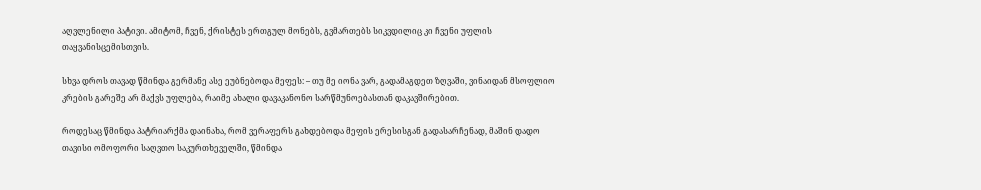აღვლენილი პატივი. ამიტომ, ჩვენ, ქრისტეს ერთგულ მონებს, გვმართებს სიკვდილიც კი ჩვენი უფლის თაყვანისცემისთვის.

სხვა დროს თავად წმინდა გერმანე ასე ეუბნებოდა მეფეს: – თუ მე იონა ვარ, გადამაგდეთ ზღვაში, ვინაიდან მსოფლიო კრების გარეშე არ მაქვს უფლება, რაიმე ახალი დავაკანონო სარწმუნოებასთან დაკავშირებით.

როდესაც წმინდა პატრიარქმა დაინახა, რომ ვერაფერს გახდებოდა მეფის ერესისგან გადასარჩენად, მაშინ დადო თავისი ომოფორი საღვთო საკურთხეველში, წმინდა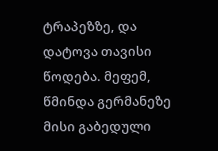ტრაპეზზე, და დატოვა თავისი წოდება. მეფემ, წმინდა გერმანეზე მისი გაბედული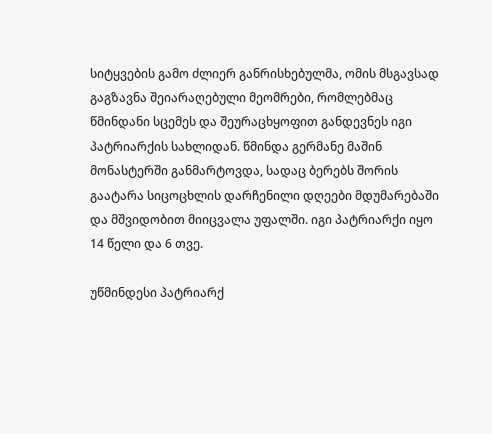სიტყვების გამო ძლიერ განრისხებულმა, ომის მსგავსად გაგზავნა შეიარაღებული მეომრები, რომლებმაც წმინდანი სცემეს და შეურაცხყოფით განდევნეს იგი პატრიარქის სახლიდან. წმინდა გერმანე მაშინ მონასტერში განმარტოვდა, სადაც ბერებს შორის გაატარა სიცოცხლის დარჩენილი დღეები მდუმარებაში და მშვიდობით მიიცვალა უფალში. იგი პატრიარქი იყო 14 წელი და 6 თვე.

უწმინდესი პატრიარქ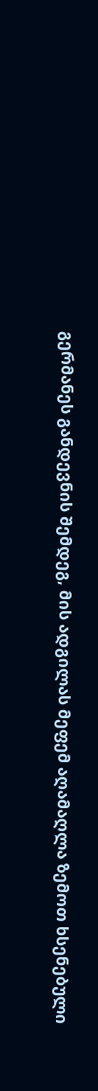გერმანეს განდევნის შემდეგ, მის ადგილას მეფემ აღამაღლა ზემოთ ხსენებული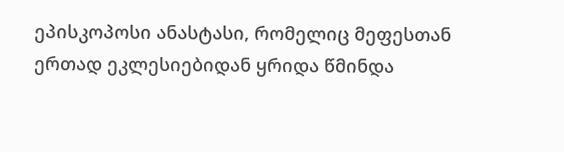ეპისკოპოსი ანასტასი, რომელიც მეფესთან ერთად ეკლესიებიდან ყრიდა წმინდა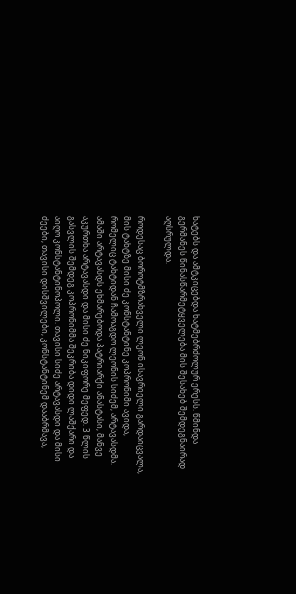ხატებს და ამტკიცებდა ხატმებრძოლურ ერესს. წმინდა გერმანეს წინასწარმეტყველება მის შესახებ შემდეგნაირად აღსრულდა.

როდესაც ბოროტმზრახველი ლეონ ისავრიელი გარდაიცვალა, მის ტახტზე მისი ძე კონსტანტინე კოპრონიმი ავიდა, რომელიც ტახტიდან ჩამოაგდო ლეონის სიძემ, არტავასდმა. ამაში არტავასდს ეხმარებოდა პატრიარქი ანასტასი, მანვე აკურთხა არტავასდი და მისი ძე ნიკიფორე მეფედ. 3 წლის გასვლის შემდეგ კოპრონიმმა შეკრიბა დიდი ლაშქარი და აიღო კონსტანტინოპოლი. თავისი სიძე არტავასდი და მისი ძეები, თავისი დისშვილები, კონსტანტინემ დააბრმავა,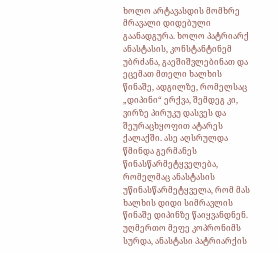ხოლო არტავასდის მომხრე მრავალი დიდებული გაანადგურა. ხოლო პატრიარქ ანასტასის, კონსტანტინემ უბრძანა, გაეშიშვლებინათ და ეცემათ მთელი ხალხის წინაშე, ადგილზე, რომელსაც „დიპინი“ ერქვა, შემდეგ კი, ვირზე პირუკუ დასვეს და შეურაცხყოფით ატარეს ქალაქში. ასე აღსრულდა წმინდა გერმანეს წინასწარმეტყველება, რომელმაც ანასტასის უწინასწარმეტყველა, რომ მას ხალხის დიდი სიმრავლის წინაშე დიპინზე წაიყვანდნენ. უღმერთო მეფე კოპრონიმს სურდა, ანასტასი პატრიარქის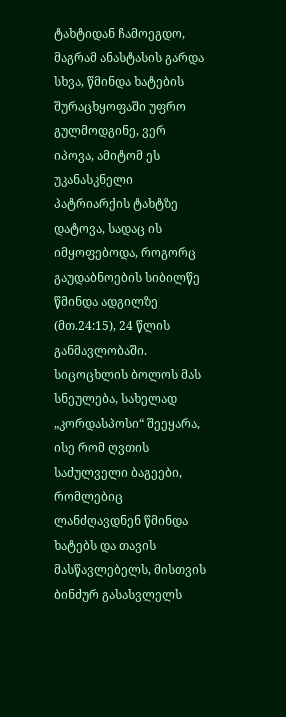ტახტიდან ჩამოეგდო, მაგრამ ანასტასის გარდა სხვა, წმინდა ხატების შურაცხყოფაში უფრო გულმოდგინე, ვერ იპოვა, ამიტომ ეს უკანასკნელი პატრიარქის ტახტზე დატოვა, სადაც ის იმყოფებოდა, როგორც გაუდაბნოების სიბილწე წმინდა ადგილზე (მთ.24:15), 24 წლის განმავლობაში. სიცოცხლის ბოლოს მას სნეულება, სახელად „კორდასპოსი“ შეეყარა, ისე რომ ღვთის საძულველი ბაგეები, რომლებიც ლანძღავდნენ წმინდა ხატებს და თავის მასწავლებელს, მისთვის ბინძურ გასასვლელს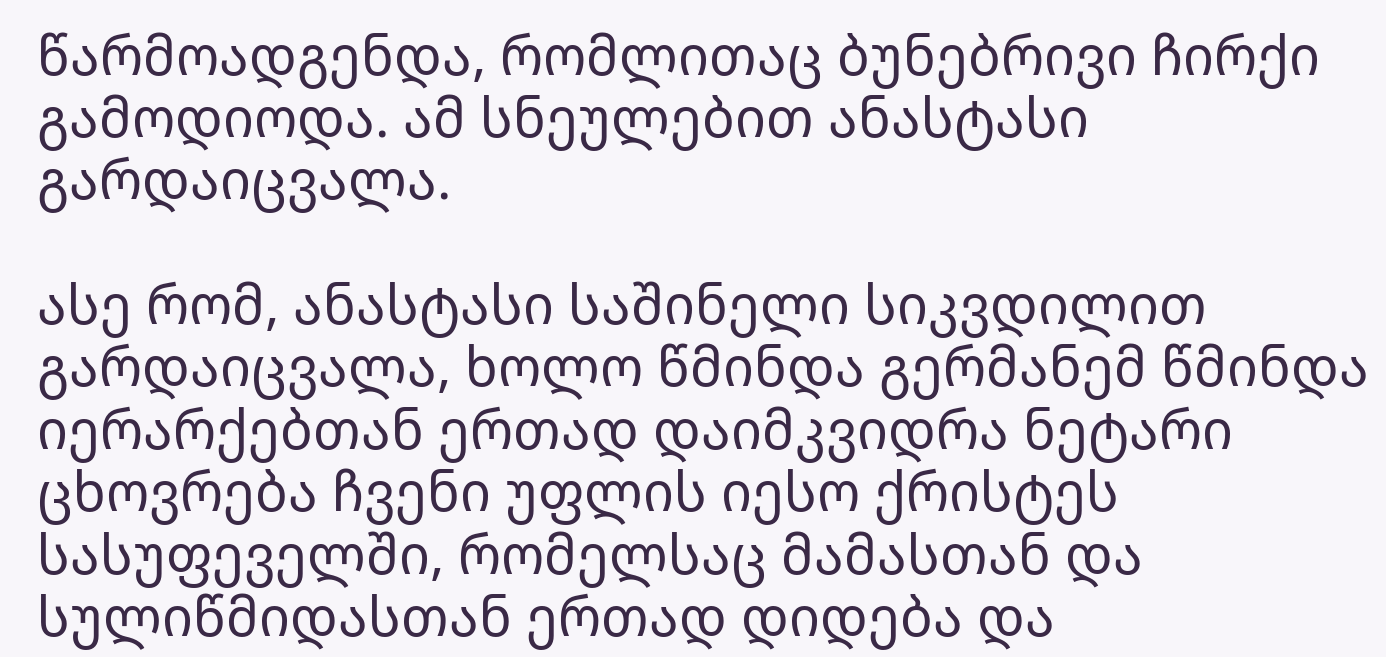წარმოადგენდა, რომლითაც ბუნებრივი ჩირქი გამოდიოდა. ამ სნეულებით ანასტასი გარდაიცვალა.

ასე რომ, ანასტასი საშინელი სიკვდილით გარდაიცვალა, ხოლო წმინდა გერმანემ წმინდა იერარქებთან ერთად დაიმკვიდრა ნეტარი ცხოვრება ჩვენი უფლის იესო ქრისტეს სასუფეველში, რომელსაც მამასთან და სულიწმიდასთან ერთად დიდება და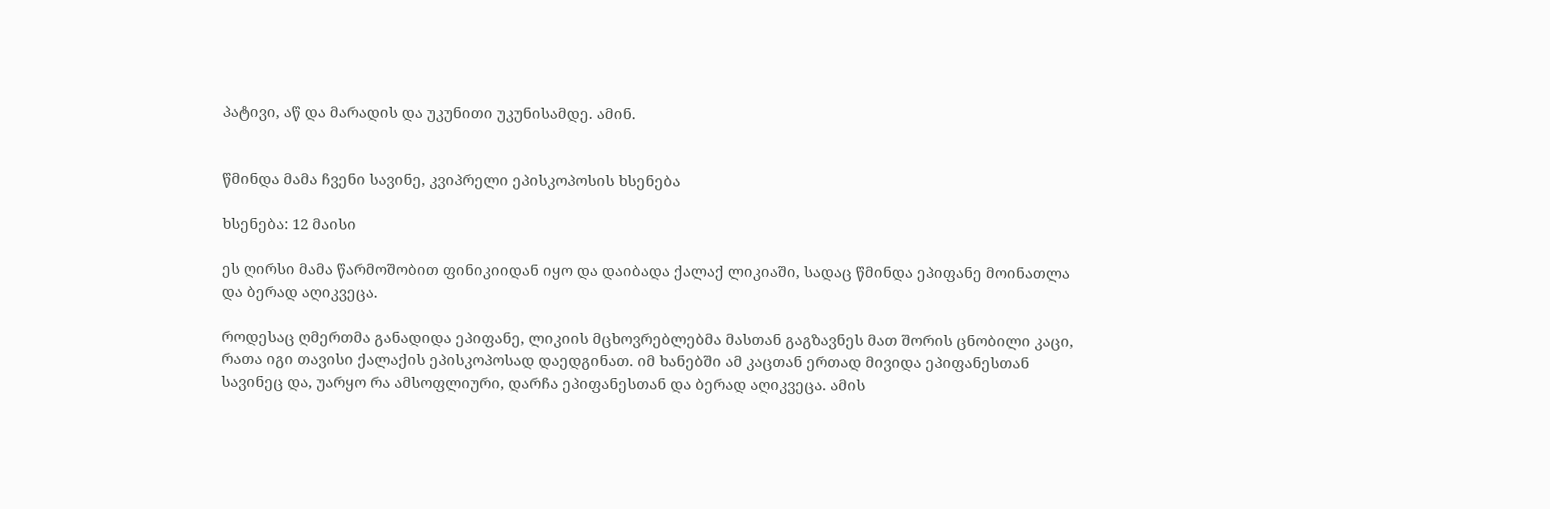პატივი, აწ და მარადის და უკუნითი უკუნისამდე. ამინ.


წმინდა მამა ჩვენი სავინე, კვიპრელი ეპისკოპოსის ხსენება

ხსენება: 12 მაისი

ეს ღირსი მამა წარმოშობით ფინიკიიდან იყო და დაიბადა ქალაქ ლიკიაში, სადაც წმინდა ეპიფანე მოინათლა და ბერად აღიკვეცა.

როდესაც ღმერთმა განადიდა ეპიფანე, ლიკიის მცხოვრებლებმა მასთან გაგზავნეს მათ შორის ცნობილი კაცი, რათა იგი თავისი ქალაქის ეპისკოპოსად დაედგინათ. იმ ხანებში ამ კაცთან ერთად მივიდა ეპიფანესთან სავინეც და, უარყო რა ამსოფლიური, დარჩა ეპიფანესთან და ბერად აღიკვეცა. ამის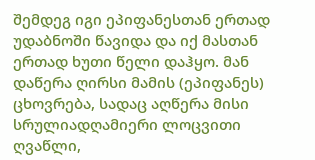შემდეგ იგი ეპიფანესთან ერთად უდაბნოში წავიდა და იქ მასთან ერთად ხუთი წელი დაჰყო. მან დაწერა ღირსი მამის (ეპიფანეს) ცხოვრება, სადაც აღწერა მისი სრულიადღამიერი ლოცვითი ღვაწლი,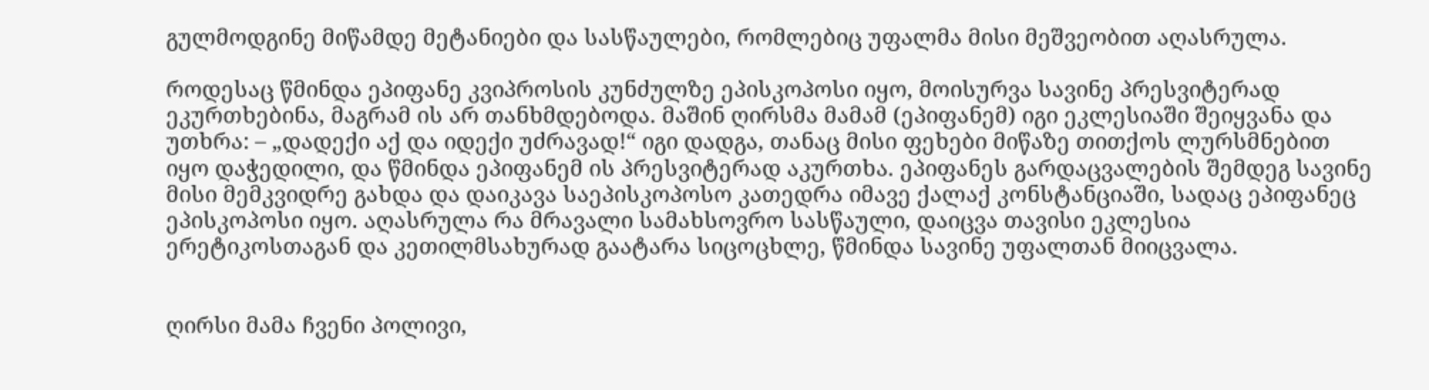გულმოდგინე მიწამდე მეტანიები და სასწაულები, რომლებიც უფალმა მისი მეშვეობით აღასრულა.

როდესაც წმინდა ეპიფანე კვიპროსის კუნძულზე ეპისკოპოსი იყო, მოისურვა სავინე პრესვიტერად ეკურთხებინა, მაგრამ ის არ თანხმდებოდა. მაშინ ღირსმა მამამ (ეპიფანემ) იგი ეკლესიაში შეიყვანა და უთხრა: – „დადექი აქ და იდექი უძრავად!“ იგი დადგა, თანაც მისი ფეხები მიწაზე თითქოს ლურსმნებით იყო დაჭედილი, და წმინდა ეპიფანემ ის პრესვიტერად აკურთხა. ეპიფანეს გარდაცვალების შემდეგ სავინე მისი მემკვიდრე გახდა და დაიკავა საეპისკოპოსო კათედრა იმავე ქალაქ კონსტანციაში, სადაც ეპიფანეც ეპისკოპოსი იყო. აღასრულა რა მრავალი სამახსოვრო სასწაული, დაიცვა თავისი ეკლესია ერეტიკოსთაგან და კეთილმსახურად გაატარა სიცოცხლე, წმინდა სავინე უფალთან მიიცვალა.


ღირსი მამა ჩვენი პოლივი,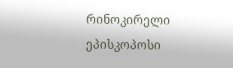რინოკირელი ეპისკოპოსი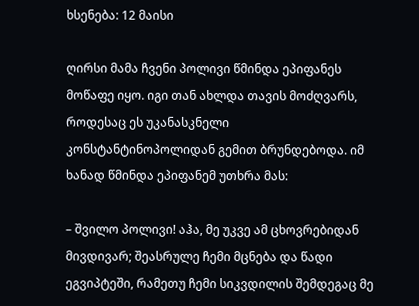ხსენება: 12 მაისი

ღირსი მამა ჩვენი პოლივი წმინდა ეპიფანეს მოწაფე იყო. იგი თან ახლდა თავის მოძღვარს, როდესაც ეს უკანასკნელი კონსტანტინოპოლიდან გემით ბრუნდებოდა. იმ ხანად წმინდა ეპიფანემ უთხრა მას:

– შვილო პოლივი! აჰა, მე უკვე ამ ცხოვრებიდან მივდივარ; შეასრულე ჩემი მცნება და წადი ეგვიპტეში, რამეთუ ჩემი სიკვდილის შემდეგაც მე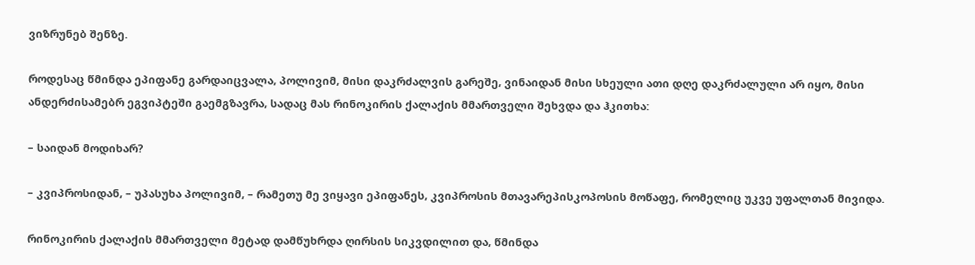ვიზრუნებ შენზე.

როდესაც წმინდა ეპიფანე გარდაიცვალა, პოლივიმ, მისი დაკრძალვის გარეშე, ვინაიდან მისი სხეული ათი დღე დაკრძალული არ იყო, მისი ანდერძისამებრ ეგვიპტეში გაემგზავრა, სადაც მას რინოკირის ქალაქის მმართველი შეხვდა და ჰკითხა:

– საიდან მოდიხარ?

– კვიპროსიდან, – უპასუხა პოლივიმ, – რამეთუ მე ვიყავი ეპიფანეს, კვიპროსის მთავარეპისკოპოსის მოწაფე, რომელიც უკვე უფალთან მივიდა.

რინოკირის ქალაქის მმართველი მეტად დამწუხრდა ღირსის სიკვდილით და, წმინდა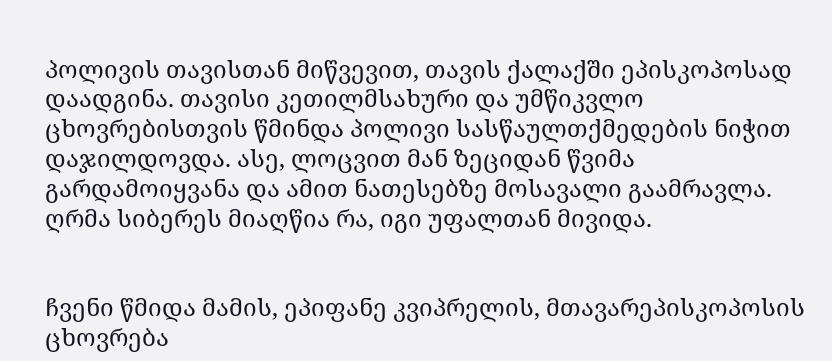პოლივის თავისთან მიწვევით, თავის ქალაქში ეპისკოპოსად დაადგინა. თავისი კეთილმსახური და უმწიკვლო ცხოვრებისთვის წმინდა პოლივი სასწაულთქმედების ნიჭით დაჯილდოვდა. ასე, ლოცვით მან ზეციდან წვიმა გარდამოიყვანა და ამით ნათესებზე მოსავალი გაამრავლა. ღრმა სიბერეს მიაღწია რა, იგი უფალთან მივიდა.


ჩვენი წმიდა მამის, ეპიფანე კვიპრელის, მთავარეპისკოპოსის ცხოვრება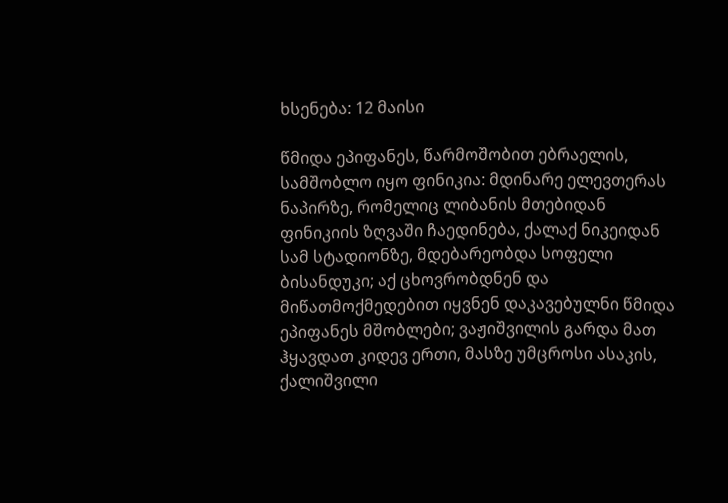ხსენება: 12 მაისი

წმიდა ეპიფანეს, წარმოშობით ებრაელის, სამშობლო იყო ფინიკია: მდინარე ელევთერას ნაპირზე, რომელიც ლიბანის მთებიდან ფინიკიის ზღვაში ჩაედინება, ქალაქ ნიკეიდან სამ სტადიონზე, მდებარეობდა სოფელი ბისანდუკი; აქ ცხოვრობდნენ და მიწათმოქმედებით იყვნენ დაკავებულნი წმიდა ეპიფანეს მშობლები; ვაჟიშვილის გარდა მათ ჰყავდათ კიდევ ერთი, მასზე უმცროსი ასაკის, ქალიშვილი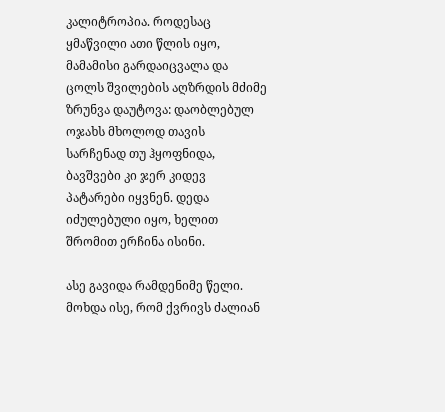კალიტროპია. როდესაც ყმაწვილი ათი წლის იყო, მამამისი გარდაიცვალა და ცოლს შვილების აღზრდის მძიმე ზრუნვა დაუტოვა: დაობლებულ ოჯახს მხოლოდ თავის სარჩენად თუ ჰყოფნიდა, ბავშვები კი ჯერ კიდევ პატარები იყვნენ. დედა იძულებული იყო, ხელით შრომით ერჩინა ისინი.

ასე გავიდა რამდენიმე წელი. მოხდა ისე, რომ ქვრივს ძალიან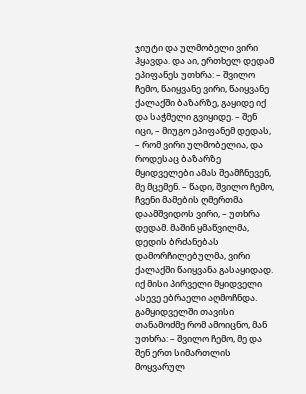ჯიუტი და ულმობელი ვირი ჰყავდა. და აი, ერთხელ დედამ ეპიფანეს უთხრა: – შვილო ჩემო, წაიყვანე ვირი, წაიყვანე ქალაქში ბაზარზე, გაყიდე იქ და საჭმელი გვიყიდე. – შენ იცი, – მიუგო ეპიფანემ დედას, – რომ ვირი ულმობელია, და როდესაც ბაზარზე მყიდველები ამას შეამჩნევენ, მე მცემენ. – წადი, შვილო ჩემო, ჩვენი მამების ღმერთმა დაამშვიდოს ვირი, – უთხრა დედამ. მაშინ ყმაწვილმა, დედის ბრძანებას დამორჩილებულმა, ვირი ქალაქში წაიყვანა გასაყიდად. იქ მისი პირველი მყიდველი ასევე ებრაელი აღმოჩნდა. გამყიდველში თავისი თანამოძმე რომ ამოიცნო, მან უთხრა: – შვილო ჩემო, მე და შენ ერთ სიმართლის მოყვარულ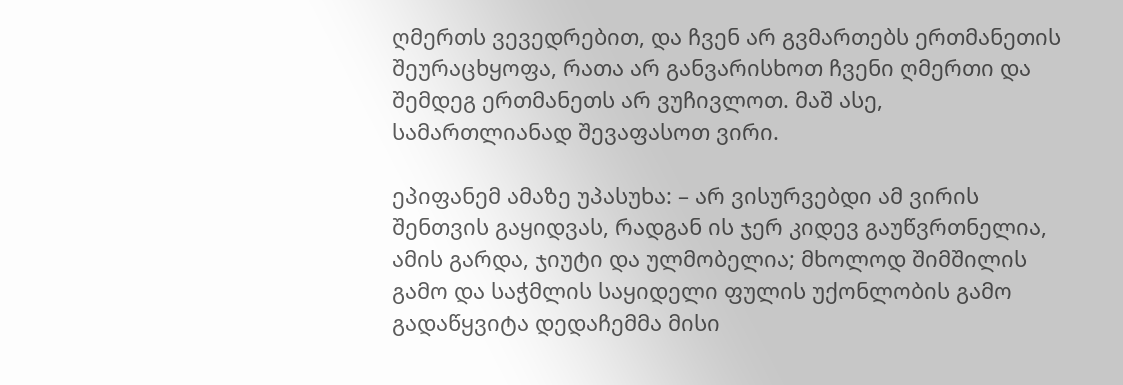ღმერთს ვევედრებით, და ჩვენ არ გვმართებს ერთმანეთის შეურაცხყოფა, რათა არ განვარისხოთ ჩვენი ღმერთი და შემდეგ ერთმანეთს არ ვუჩივლოთ. მაშ ასე, სამართლიანად შევაფასოთ ვირი.

ეპიფანემ ამაზე უპასუხა: – არ ვისურვებდი ამ ვირის შენთვის გაყიდვას, რადგან ის ჯერ კიდევ გაუწვრთნელია, ამის გარდა, ჯიუტი და ულმობელია; მხოლოდ შიმშილის გამო და საჭმლის საყიდელი ფულის უქონლობის გამო გადაწყვიტა დედაჩემმა მისი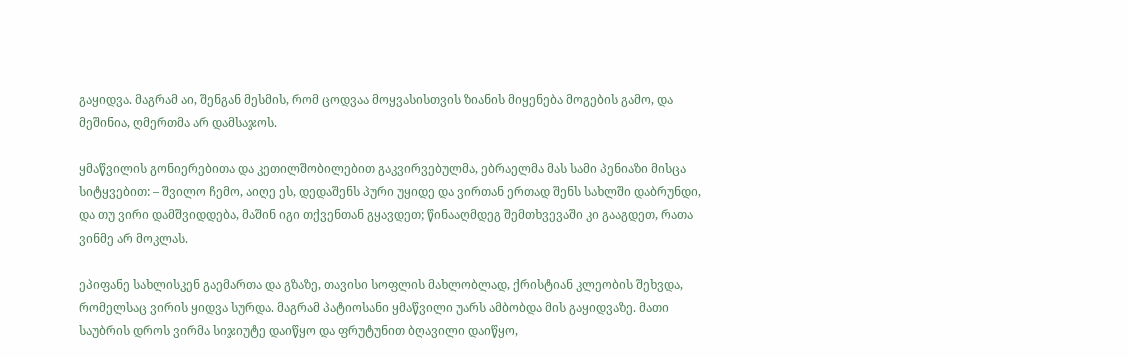გაყიდვა. მაგრამ აი, შენგან მესმის, რომ ცოდვაა მოყვასისთვის ზიანის მიყენება მოგების გამო, და მეშინია, ღმერთმა არ დამსაჯოს.

ყმაწვილის გონიერებითა და კეთილშობილებით გაკვირვებულმა, ებრაელმა მას სამი პენიაზი მისცა სიტყვებით: – შვილო ჩემო, აიღე ეს, დედაშენს პური უყიდე და ვირთან ერთად შენს სახლში დაბრუნდი, და თუ ვირი დამშვიდდება, მაშინ იგი თქვენთან გყავდეთ; წინააღმდეგ შემთხვევაში კი გააგდეთ, რათა ვინმე არ მოკლას.

ეპიფანე სახლისკენ გაემართა და გზაზე, თავისი სოფლის მახლობლად, ქრისტიან კლეობის შეხვდა, რომელსაც ვირის ყიდვა სურდა. მაგრამ პატიოსანი ყმაწვილი უარს ამბობდა მის გაყიდვაზე. მათი საუბრის დროს ვირმა სიჯიუტე დაიწყო და ფრუტუნით ბღავილი დაიწყო,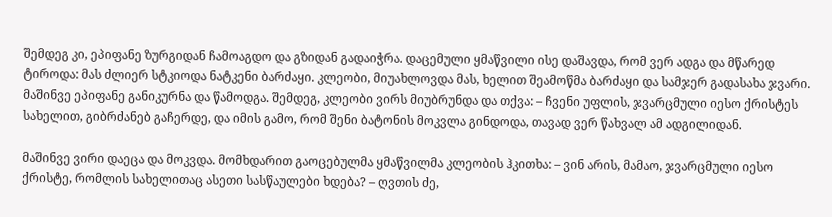შემდეგ კი, ეპიფანე ზურგიდან ჩამოაგდო და გზიდან გადაიჭრა. დაცემული ყმაწვილი ისე დაშავდა, რომ ვერ ადგა და მწარედ ტიროდა: მას ძლიერ სტკიოდა ნატკენი ბარძაყი. კლეობი, მიუახლოვდა მას, ხელით შეამოწმა ბარძაყი და სამჯერ გადასახა ჯვარი. მაშინვე ეპიფანე განიკურნა და წამოდგა. შემდეგ, კლეობი ვირს მიუბრუნდა და თქვა: – ჩვენი უფლის, ჯვარცმული იესო ქრისტეს სახელით, გიბრძანებ გაჩერდე, და იმის გამო, რომ შენი ბატონის მოკვლა გინდოდა, თავად ვერ წახვალ ამ ადგილიდან.

მაშინვე ვირი დაეცა და მოკვდა. მომხდარით გაოცებულმა ყმაწვილმა კლეობის ჰკითხა: – ვინ არის, მამაო, ჯვარცმული იესო ქრისტე, რომლის სახელითაც ასეთი სასწაულები ხდება? – ღვთის ძე,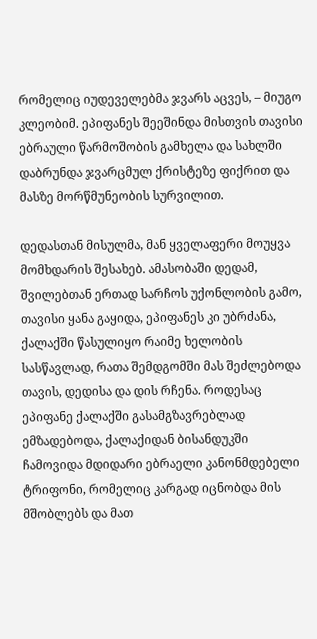რომელიც იუდეველებმა ჯვარს აცვეს, – მიუგო კლეობიმ. ეპიფანეს შეეშინდა მისთვის თავისი ებრაული წარმოშობის გამხელა და სახლში დაბრუნდა ჯვარცმულ ქრისტეზე ფიქრით და მასზე მორწმუნეობის სურვილით.

დედასთან მისულმა, მან ყველაფერი მოუყვა მომხდარის შესახებ. ამასობაში დედამ, შვილებთან ერთად სარჩოს უქონლობის გამო, თავისი ყანა გაყიდა, ეპიფანეს კი უბრძანა, ქალაქში წასულიყო რაიმე ხელობის სასწავლად, რათა შემდგომში მას შეძლებოდა თავის, დედისა და დის რჩენა. როდესაც ეპიფანე ქალაქში გასამგზავრებლად ემზადებოდა, ქალაქიდან ბისანდუკში ჩამოვიდა მდიდარი ებრაელი კანონმდებელი ტრიფონი, რომელიც კარგად იცნობდა მის მშობლებს და მათ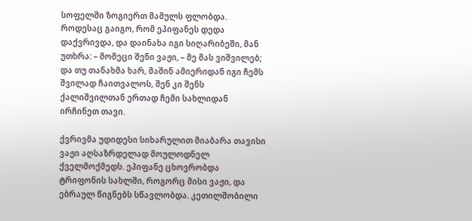სოფელში ზოგიერთ მამულს ფლობდა. როდესაც გაიგო, რომ ეპიფანეს დედა დაქვრივდა, და დაინახა იგი სიღარიბეში, მან უთხრა: – მომეცი შენი ვაჟი, – მე მას ვიშვილებ; და თუ თანახმა ხარ, მაშინ ამიერიდან იგი ჩემს შვილად ჩაითვალოს, შენ კი შენს ქალიშვილთან ერთად ჩემი სახლიდან ირჩინეთ თავი.

ქვრივმა უდიდესი სიხარულით მიაბარა თავისი ვაჟი აღსაზრდელად მოულოდნელ ქველმოქმედს. ეპიფანე ცხოვრობდა ტრიფონის სახლში, როგორც მისი ვაჟი, და ებრაულ წიგნებს სწავლობდა. კეთილშობილი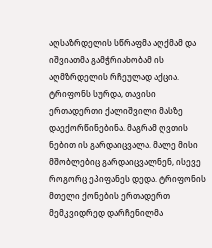აღსაზრდელის სწრაფმა აღქმამ და იშვიათმა გამჭრიახობამ ის აღმზრდელის რჩეულად აქცია. ტრიფონს სურდა, თავისი ერთადერთი ქალიშვილი მასზე დაექორწინებინა. მაგრამ ღვთის ნებით ის გარდაიცვალა. მალე მისი მშობლებიც გარდაიცვალნენ, ისევე როგორც ეპიფანეს დედა. ტრიფონის მთელი ქონების ერთადერთ მემკვიდრედ დარჩენილმა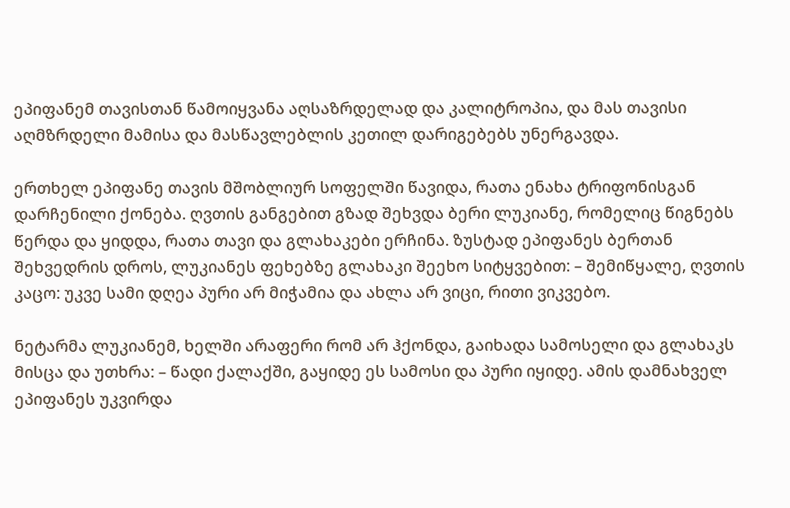ეპიფანემ თავისთან წამოიყვანა აღსაზრდელად და კალიტროპია, და მას თავისი აღმზრდელი მამისა და მასწავლებლის კეთილ დარიგებებს უნერგავდა.

ერთხელ ეპიფანე თავის მშობლიურ სოფელში წავიდა, რათა ენახა ტრიფონისგან დარჩენილი ქონება. ღვთის განგებით გზად შეხვდა ბერი ლუკიანე, რომელიც წიგნებს წერდა და ყიდდა, რათა თავი და გლახაკები ერჩინა. ზუსტად ეპიფანეს ბერთან შეხვედრის დროს, ლუკიანეს ფეხებზე გლახაკი შეეხო სიტყვებით: – შემიწყალე, ღვთის კაცო: უკვე სამი დღეა პური არ მიჭამია და ახლა არ ვიცი, რითი ვიკვებო.

ნეტარმა ლუკიანემ, ხელში არაფერი რომ არ ჰქონდა, გაიხადა სამოსელი და გლახაკს მისცა და უთხრა: – წადი ქალაქში, გაყიდე ეს სამოსი და პური იყიდე. ამის დამნახველ ეპიფანეს უკვირდა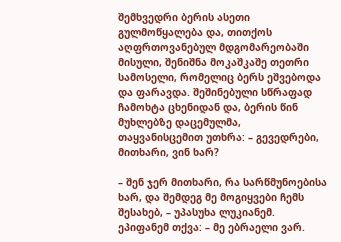შემხვედრი ბერის ასეთი გულმოწყალება და, თითქოს აღფრთოვანებულ მდგომარეობაში მისული, შენიშნა მოკაშკაშე თეთრი სამოსელი, რომელიც ბერს ეშვებოდა და ფარავდა. შეშინებული სწრაფად ჩამოხტა ცხენიდან და, ბერის წინ მუხლებზე დაცემულმა, თაყვანისცემით უთხრა: – გევედრები, მითხარი, ვინ ხარ?

– შენ ჯერ მითხარი, რა სარწმუნოებისა ხარ, და შემდეგ მე მოგიყვები ჩემს შესახებ, – უპასუხა ლუკიანემ. ეპიფანემ თქვა: – მე ებრაელი ვარ.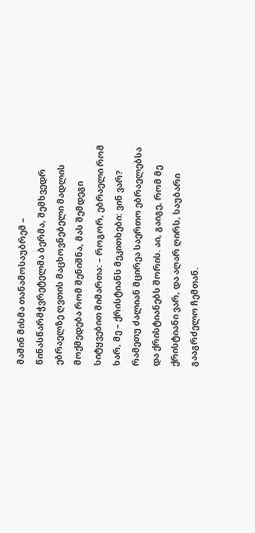მაშინ მისმა თანამოსაუბრემ – წინასწარმჭვრეტელმა ბერმა, შემხვედრ ებრაელზე ღვთის მაცხოვნებელი მადლის მოქმედება რომ შენიშნა, მას შემდეგი სიტყვებით მიმართა: – როგორ, ებრაელი რომ ხარ, მე – ქრისტიანს მეკითხები: ვინ ვარ? რამეთუ ძალიან მცირეა საერთო ებრაელებსა და ქრისტიანებს შორის. აი, გაიგე, რომ მე ქრისტიანი ვარ, და აღარ ღირს, საუბარი გააგრძელო ჩემთან.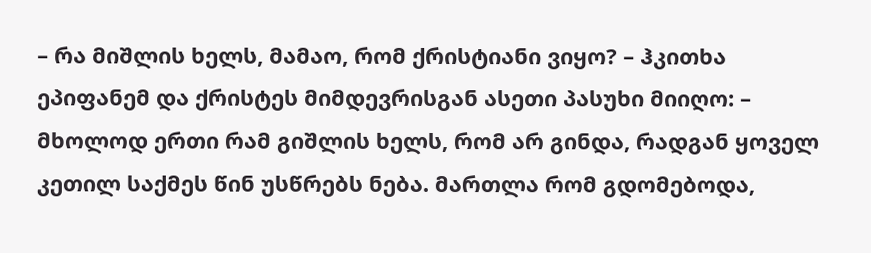– რა მიშლის ხელს, მამაო, რომ ქრისტიანი ვიყო? – ჰკითხა ეპიფანემ და ქრისტეს მიმდევრისგან ასეთი პასუხი მიიღო: – მხოლოდ ერთი რამ გიშლის ხელს, რომ არ გინდა, რადგან ყოველ კეთილ საქმეს წინ უსწრებს ნება. მართლა რომ გდომებოდა,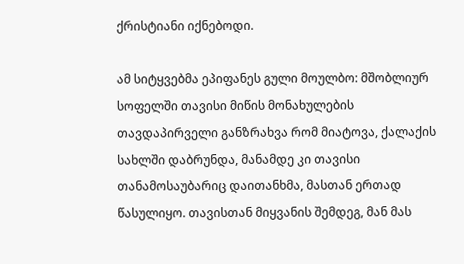ქრისტიანი იქნებოდი.

ამ სიტყვებმა ეპიფანეს გული მოულბო: მშობლიურ სოფელში თავისი მიწის მონახულების თავდაპირველი განზრახვა რომ მიატოვა, ქალაქის სახლში დაბრუნდა, მანამდე კი თავისი თანამოსაუბარიც დაითანხმა, მასთან ერთად წასულიყო. თავისთან მიყვანის შემდეგ, მან მას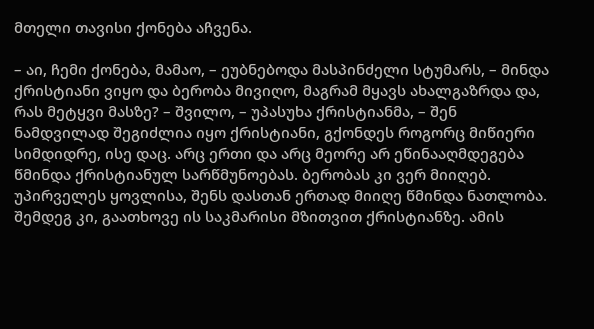მთელი თავისი ქონება აჩვენა.

– აი, ჩემი ქონება, მამაო, – ეუბნებოდა მასპინძელი სტუმარს, – მინდა ქრისტიანი ვიყო და ბერობა მივიღო, მაგრამ მყავს ახალგაზრდა და, რას მეტყვი მასზე? – შვილო, – უპასუხა ქრისტიანმა, – შენ ნამდვილად შეგიძლია იყო ქრისტიანი, გქონდეს როგორც მიწიერი სიმდიდრე, ისე დაც. არც ერთი და არც მეორე არ ეწინააღმდეგება წმინდა ქრისტიანულ სარწმუნოებას. ბერობას კი ვერ მიიღებ. უპირველეს ყოვლისა, შენს დასთან ერთად მიიღე წმინდა ნათლობა. შემდეგ კი, გაათხოვე ის საკმარისი მზითვით ქრისტიანზე. ამის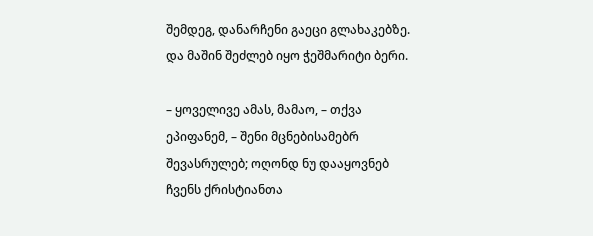შემდეგ, დანარჩენი გაეცი გლახაკებზე. და მაშინ შეძლებ იყო ჭეშმარიტი ბერი.

– ყოველივე ამას, მამაო, – თქვა ეპიფანემ, – შენი მცნებისამებრ შევასრულებ; ოღონდ ნუ დააყოვნებ ჩვენს ქრისტიანთა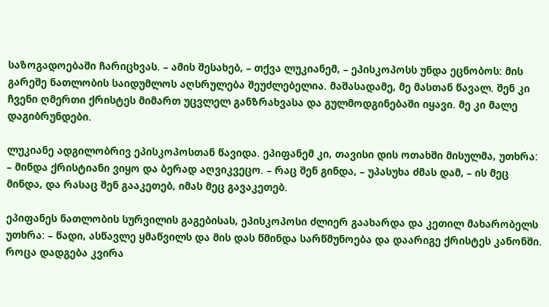საზოგადოებაში ჩარიცხვას. – ამის შესახებ, – თქვა ლუკიანემ, – ეპისკოპოსს უნდა ეცნობოს: მის გარეშე ნათლობის საიდუმლოს აღსრულება შეუძლებელია. მაშასადამე, მე მასთან წავალ. შენ კი ჩვენი ღმერთი ქრისტეს მიმართ უცვლელ განზრახვასა და გულმოდგინებაში იყავი. მე კი მალე დაგიბრუნდები.

ლუკიანე ადგილობრივ ეპისკოპოსთან წავიდა. ეპიფანემ კი, თავისი დის ოთახში მისულმა, უთხრა: – მინდა ქრისტიანი ვიყო და ბერად აღვიკვეცო. – რაც შენ გინდა, – უპასუხა ძმას დამ, – ის მეც მინდა, და რასაც შენ გააკეთებ, იმას მეც გავაკეთებ.

ეპიფანეს ნათლობის სურვილის გაგებისას, ეპისკოპოსი ძლიერ გაახარდა და კეთილ მახარობელს უთხრა: – წადი, ასწავლე ყმაწვილს და მის დას წმინდა სარწმუნოება და დაარიგე ქრისტეს კანონში. როცა დადგება კვირა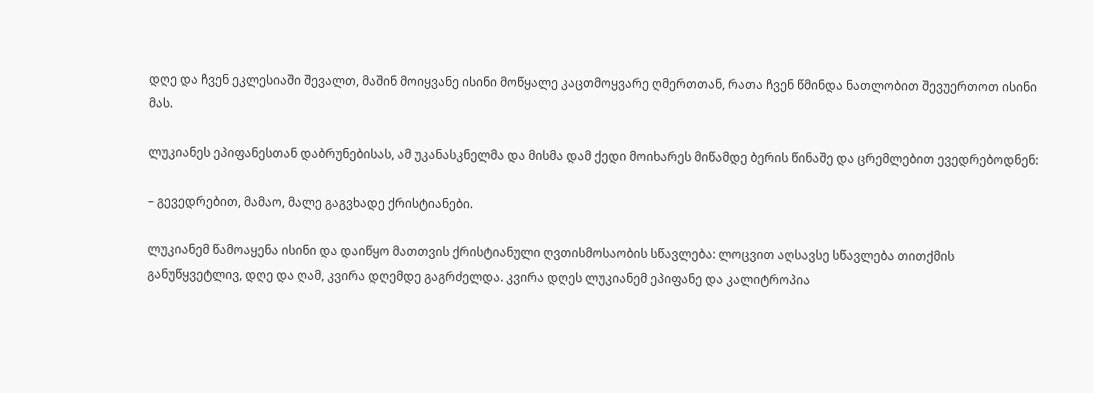დღე და ჩვენ ეკლესიაში შევალთ, მაშინ მოიყვანე ისინი მოწყალე კაცთმოყვარე ღმერთთან, რათა ჩვენ წმინდა ნათლობით შევუერთოთ ისინი მას.

ლუკიანეს ეპიფანესთან დაბრუნებისას, ამ უკანასკნელმა და მისმა დამ ქედი მოიხარეს მიწამდე ბერის წინაშე და ცრემლებით ევედრებოდნენ:

– გევედრებით, მამაო, მალე გაგვხადე ქრისტიანები.

ლუკიანემ წამოაყენა ისინი და დაიწყო მათთვის ქრისტიანული ღვთისმოსაობის სწავლება: ლოცვით აღსავსე სწავლება თითქმის განუწყვეტლივ, დღე და ღამ, კვირა დღემდე გაგრძელდა. კვირა დღეს ლუკიანემ ეპიფანე და კალიტროპია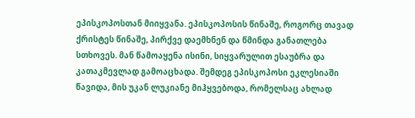ეპისკოპოსთან მიიყვანა. ეპისკოპოსის წინაშე, როგორც თავად ქრისტეს წინაშე, პირქვე დაემხნენ და წმინდა განათლება სთხოვეს. მან წამოაყენა ისინი, სიყვარულით ესაუბრა და კათაკმევლად გამოაცხადა. შემდეგ ეპისკოპოსი ეკლესიაში წავიდა, მის უკან ლუკიანე მიჰყვებოდა, რომელსაც ახლად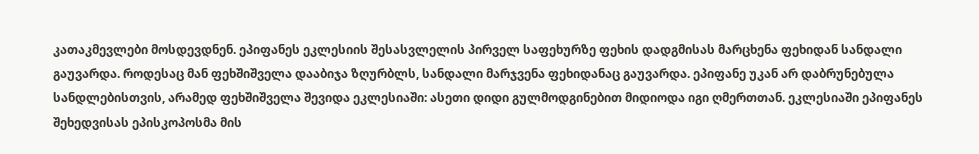კათაკმევლები მოსდევდნენ. ეპიფანეს ეკლესიის შესასვლელის პირველ საფეხურზე ფეხის დადგმისას მარცხენა ფეხიდან სანდალი გაუვარდა. როდესაც მან ფეხშიშველა დააბიჯა ზღურბლს, სანდალი მარჯვენა ფეხიდანაც გაუვარდა. ეპიფანე უკან არ დაბრუნებულა სანდლებისთვის, არამედ ფეხშიშველა შევიდა ეკლესიაში: ასეთი დიდი გულმოდგინებით მიდიოდა იგი ღმერთთან. ეკლესიაში ეპიფანეს შეხედვისას ეპისკოპოსმა მის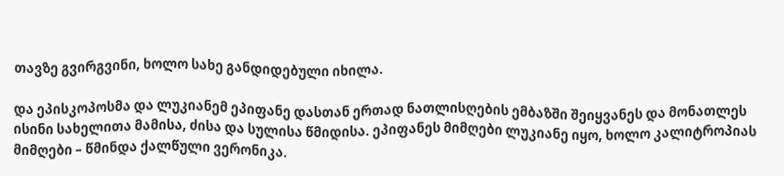თავზე გვირგვინი, ხოლო სახე განდიდებული იხილა.

და ეპისკოპოსმა და ლუკიანემ ეპიფანე დასთან ერთად ნათლისღების ემბაზში შეიყვანეს და მონათლეს ისინი სახელითა მამისა, ძისა და სულისა წმიდისა. ეპიფანეს მიმღები ლუკიანე იყო, ხოლო კალიტროპიას მიმღები – წმინდა ქალწული ვერონიკა.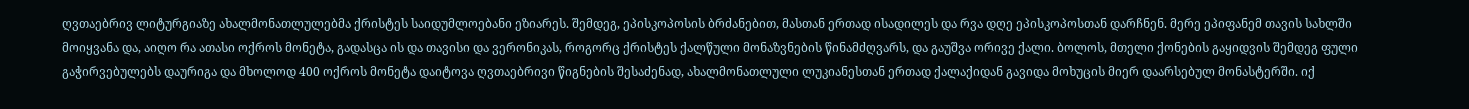ღვთაებრივ ლიტურგიაზე ახალმონათლულებმა ქრისტეს საიდუმლოებანი ეზიარეს. შემდეგ, ეპისკოპოსის ბრძანებით, მასთან ერთად ისადილეს და რვა დღე ეპისკოპოსთან დარჩნენ. მერე ეპიფანემ თავის სახლში მოიყვანა და, აიღო რა ათასი ოქროს მონეტა, გადასცა ის და თავისი და ვერონიკას, როგორც ქრისტეს ქალწული მონაზვნების წინამძღვარს, და გაუშვა ორივე ქალი. ბოლოს, მთელი ქონების გაყიდვის შემდეგ ფული გაჭირვებულებს დაურიგა და მხოლოდ 400 ოქროს მონეტა დაიტოვა ღვთაებრივი წიგნების შესაძენად, ახალმონათლული ლუკიანესთან ერთად ქალაქიდან გავიდა მოხუცის მიერ დაარსებულ მონასტერში. იქ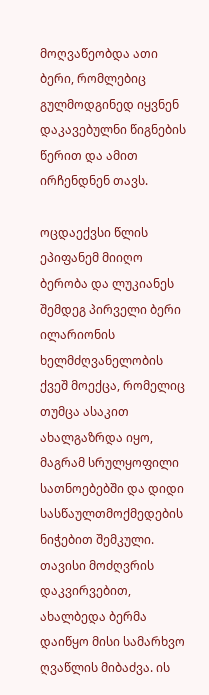მოღვაწეობდა ათი ბერი, რომლებიც გულმოდგინედ იყვნენ დაკავებულნი წიგნების წერით და ამით ირჩენდნენ თავს.

ოცდაექვსი წლის ეპიფანემ მიიღო ბერობა და ლუკიანეს შემდეგ პირველი ბერი ილარიონის ხელმძღვანელობის ქვეშ მოექცა, რომელიც თუმცა ასაკით ახალგაზრდა იყო, მაგრამ სრულყოფილი სათნოებებში და დიდი სასწაულთმოქმედების ნიჭებით შემკული. თავისი მოძღვრის დაკვირვებით, ახალბედა ბერმა დაიწყო მისი სამარხვო ღვაწლის მიბაძვა. ის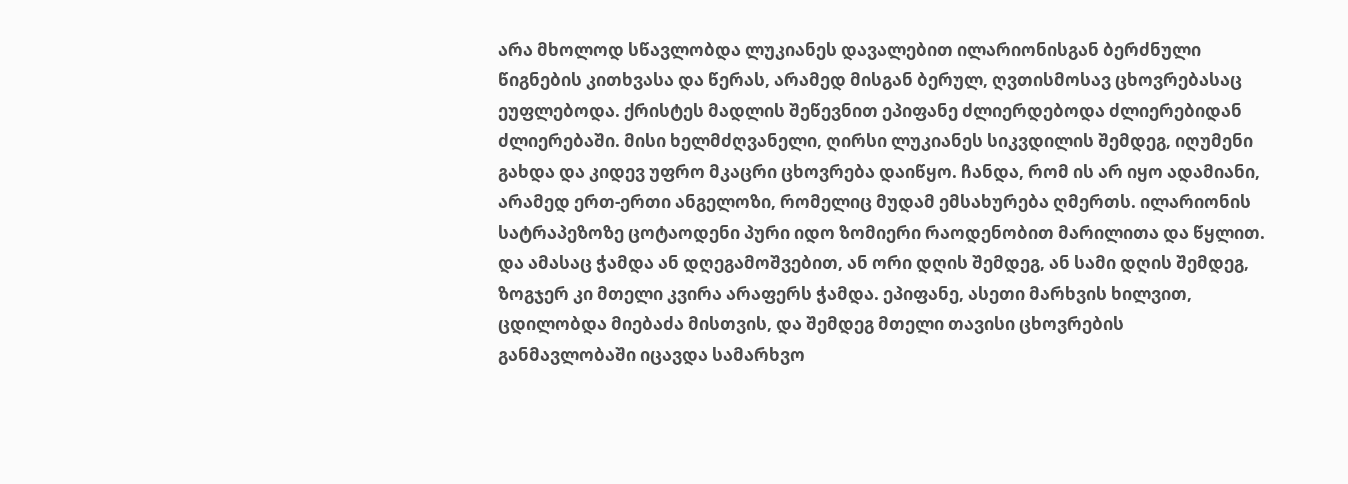არა მხოლოდ სწავლობდა ლუკიანეს დავალებით ილარიონისგან ბერძნული წიგნების კითხვასა და წერას, არამედ მისგან ბერულ, ღვთისმოსავ ცხოვრებასაც ეუფლებოდა. ქრისტეს მადლის შეწევნით ეპიფანე ძლიერდებოდა ძლიერებიდან ძლიერებაში. მისი ხელმძღვანელი, ღირსი ლუკიანეს სიკვდილის შემდეგ, იღუმენი გახდა და კიდევ უფრო მკაცრი ცხოვრება დაიწყო. ჩანდა, რომ ის არ იყო ადამიანი, არამედ ერთ-ერთი ანგელოზი, რომელიც მუდამ ემსახურება ღმერთს. ილარიონის სატრაპეზოზე ცოტაოდენი პური იდო ზომიერი რაოდენობით მარილითა და წყლით. და ამასაც ჭამდა ან დღეგამოშვებით, ან ორი დღის შემდეგ, ან სამი დღის შემდეგ, ზოგჯერ კი მთელი კვირა არაფერს ჭამდა. ეპიფანე, ასეთი მარხვის ხილვით, ცდილობდა მიებაძა მისთვის, და შემდეგ მთელი თავისი ცხოვრების განმავლობაში იცავდა სამარხვო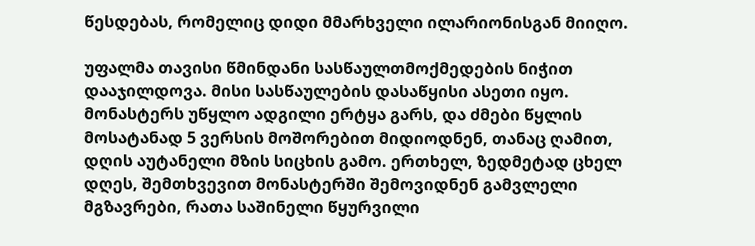წესდებას, რომელიც დიდი მმარხველი ილარიონისგან მიიღო.

უფალმა თავისი წმინდანი სასწაულთმოქმედების ნიჭით დააჯილდოვა. მისი სასწაულების დასაწყისი ასეთი იყო. მონასტერს უწყლო ადგილი ერტყა გარს, და ძმები წყლის მოსატანად 5 ვერსის მოშორებით მიდიოდნენ, თანაც ღამით, დღის აუტანელი მზის სიცხის გამო. ერთხელ, ზედმეტად ცხელ დღეს, შემთხვევით მონასტერში შემოვიდნენ გამვლელი მგზავრები, რათა საშინელი წყურვილი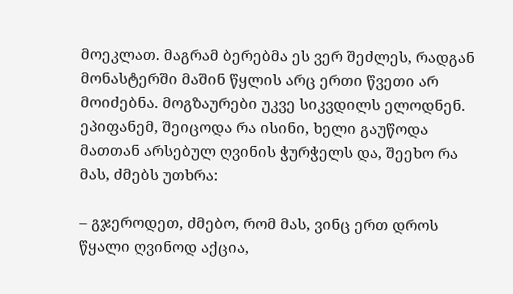მოეკლათ. მაგრამ ბერებმა ეს ვერ შეძლეს, რადგან მონასტერში მაშინ წყლის არც ერთი წვეთი არ მოიძებნა. მოგზაურები უკვე სიკვდილს ელოდნენ. ეპიფანემ, შეიცოდა რა ისინი, ხელი გაუწოდა მათთან არსებულ ღვინის ჭურჭელს და, შეეხო რა მას, ძმებს უთხრა:

– გჯეროდეთ, ძმებო, რომ მას, ვინც ერთ დროს წყალი ღვინოდ აქცია,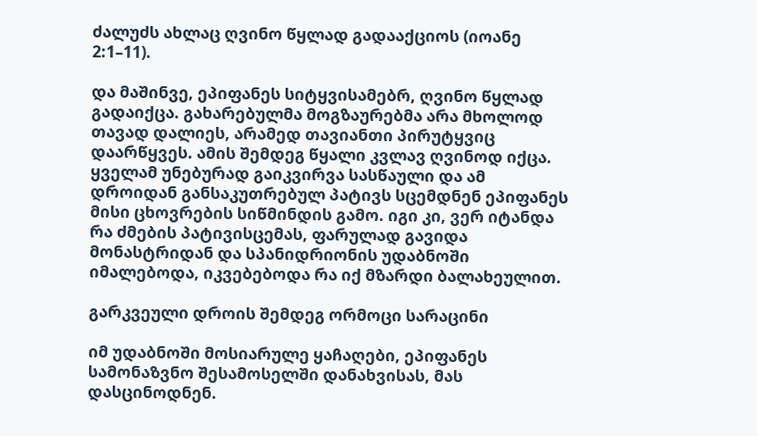ძალუძს ახლაც ღვინო წყლად გადააქციოს (იოანე 2:1–11).

და მაშინვე, ეპიფანეს სიტყვისამებრ, ღვინო წყლად გადაიქცა. გახარებულმა მოგზაურებმა არა მხოლოდ თავად დალიეს, არამედ თავიანთი პირუტყვიც დაარწყვეს. ამის შემდეგ წყალი კვლავ ღვინოდ იქცა. ყველამ უნებურად გაიკვირვა სასწაული და ამ დროიდან განსაკუთრებულ პატივს სცემდნენ ეპიფანეს მისი ცხოვრების სიწმინდის გამო. იგი კი, ვერ იტანდა რა ძმების პატივისცემას, ფარულად გავიდა მონასტრიდან და სპანიდრიონის უდაბნოში იმალებოდა, იკვებებოდა რა იქ მზარდი ბალახეულით.

გარკვეული დროის შემდეგ ორმოცი სარაცინი

იმ უდაბნოში მოსიარულე ყაჩაღები, ეპიფანეს სამონაზვნო შესამოსელში დანახვისას, მას დასცინოდნენ.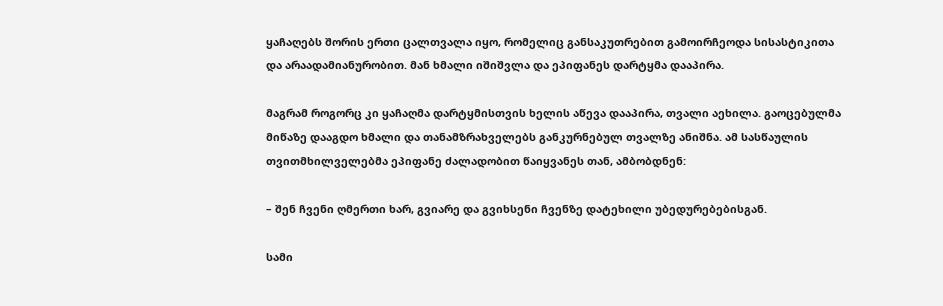ყაჩაღებს შორის ერთი ცალთვალა იყო, რომელიც განსაკუთრებით გამოირჩეოდა სისასტიკითა და არაადამიანურობით. მან ხმალი იშიშვლა და ეპიფანეს დარტყმა დააპირა.

მაგრამ როგორც კი ყაჩაღმა დარტყმისთვის ხელის აწევა დააპირა, თვალი აეხილა. გაოცებულმა მიწაზე დააგდო ხმალი და თანამზრახველებს განკურნებულ თვალზე ანიშნა. ამ სასწაულის თვითმხილველებმა ეპიფანე ძალადობით წაიყვანეს თან, ამბობდნენ:

– შენ ჩვენი ღმერთი ხარ, გვიარე და გვიხსენი ჩვენზე დატეხილი უბედურებებისგან.

სამი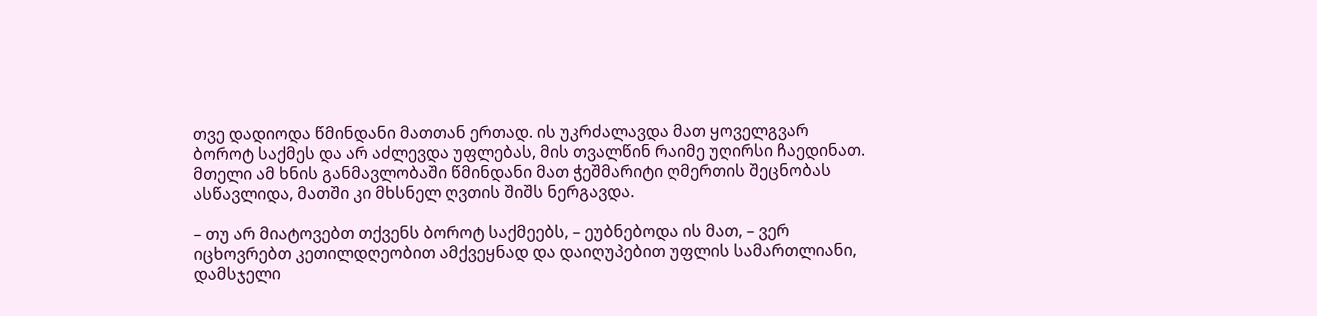თვე დადიოდა წმინდანი მათთან ერთად. ის უკრძალავდა მათ ყოველგვარ ბოროტ საქმეს და არ აძლევდა უფლებას, მის თვალწინ რაიმე უღირსი ჩაედინათ. მთელი ამ ხნის განმავლობაში წმინდანი მათ ჭეშმარიტი ღმერთის შეცნობას ასწავლიდა, მათში კი მხსნელ ღვთის შიშს ნერგავდა.

– თუ არ მიატოვებთ თქვენს ბოროტ საქმეებს, – ეუბნებოდა ის მათ, – ვერ იცხოვრებთ კეთილდღეობით ამქვეყნად და დაიღუპებით უფლის სამართლიანი, დამსჯელი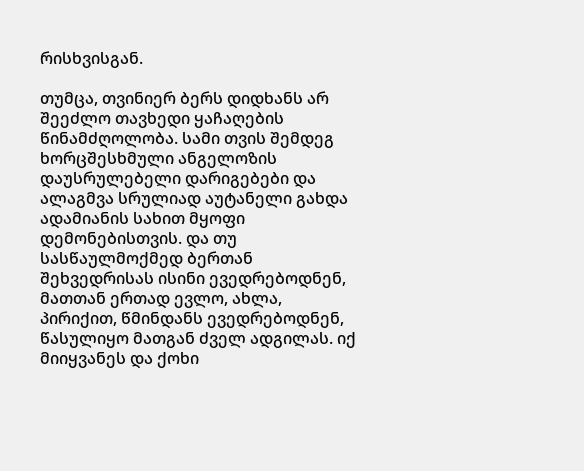რისხვისგან.

თუმცა, თვინიერ ბერს დიდხანს არ შეეძლო თავხედი ყაჩაღების წინამძღოლობა. სამი თვის შემდეგ ხორცშესხმული ანგელოზის დაუსრულებელი დარიგებები და ალაგმვა სრულიად აუტანელი გახდა ადამიანის სახით მყოფი დემონებისთვის. და თუ სასწაულმოქმედ ბერთან შეხვედრისას ისინი ევედრებოდნენ, მათთან ერთად ევლო, ახლა, პირიქით, წმინდანს ევედრებოდნენ, წასულიყო მათგან ძველ ადგილას. იქ მიიყვანეს და ქოხი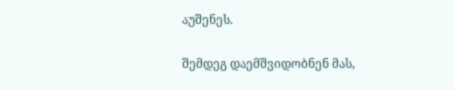აუშენეს.

შემდეგ დაემშვიდობნენ მას,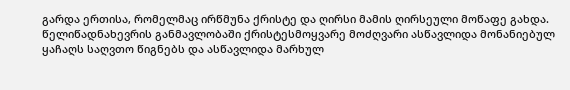გარდა ერთისა, რომელმაც ირწმუნა ქრისტე და ღირსი მამის ღირსეული მოწაფე გახდა. წელიწადნახევრის განმავლობაში ქრისტესმოყვარე მოძღვარი ასწავლიდა მონანიებულ ყაჩაღს საღვთო წიგნებს და ასწავლიდა მარხულ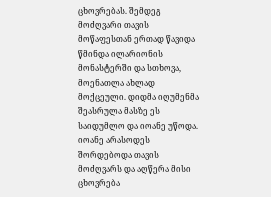ცხოვრებას. შემდეგ მოძღვარი თავის მოწაფესთან ერთად წავიდა წმინდა ილარიონის მონასტერში და სთხოვა, მოენათლა ახლად მოქცეული. დიდმა იღუმენმა შეასრულა მასზე ეს საიდუმლო და იოანე უწოდა. იოანე არასოდეს შორდებოდა თავის მოძღვარს და აღწერა მისი ცხოვრება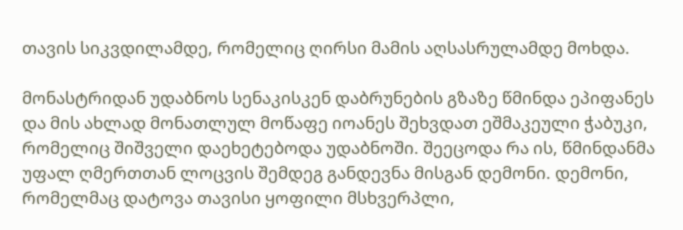თავის სიკვდილამდე, რომელიც ღირსი მამის აღსასრულამდე მოხდა.

მონასტრიდან უდაბნოს სენაკისკენ დაბრუნების გზაზე წმინდა ეპიფანეს და მის ახლად მონათლულ მოწაფე იოანეს შეხვდათ ეშმაკეული ჭაბუკი, რომელიც შიშველი დაეხეტებოდა უდაბნოში. შეეცოდა რა ის, წმინდანმა უფალ ღმერთთან ლოცვის შემდეგ განდევნა მისგან დემონი. დემონი, რომელმაც დატოვა თავისი ყოფილი მსხვერპლი,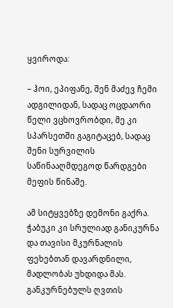ყვიროდა:

– ჰოი, ეპიფანე, შენ მაძევ ჩემი ადგილიდან, სადაც ოცდაორი წელი ვცხოვრობდი, მე კი სპარსეთში გაგიტაცებ, სადაც შენი სურვილის საწინააღმდეგოდ წარდგები მეფის წინაშე.

ამ სიტყვებზე დემონი გაქრა. ჭაბუკი კი სრულიად განიკურნა და თავისი მკურნალის ფეხებთან დავარდნილი, მადლობას უხდიდა მას. განკურნებულს ღვთის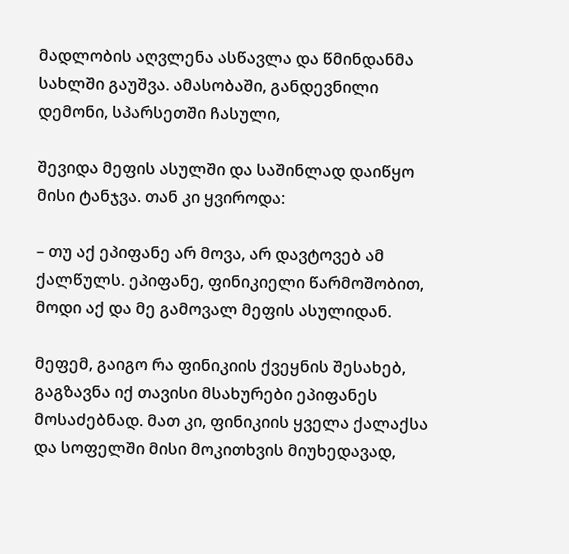მადლობის აღვლენა ასწავლა და წმინდანმა სახლში გაუშვა. ამასობაში, განდევნილი დემონი, სპარსეთში ჩასული,

შევიდა მეფის ასულში და საშინლად დაიწყო მისი ტანჯვა. თან კი ყვიროდა:

– თუ აქ ეპიფანე არ მოვა, არ დავტოვებ ამ ქალწულს. ეპიფანე, ფინიკიელი წარმოშობით, მოდი აქ და მე გამოვალ მეფის ასულიდან.

მეფემ, გაიგო რა ფინიკიის ქვეყნის შესახებ, გაგზავნა იქ თავისი მსახურები ეპიფანეს მოსაძებნად. მათ კი, ფინიკიის ყველა ქალაქსა და სოფელში მისი მოკითხვის მიუხედავად,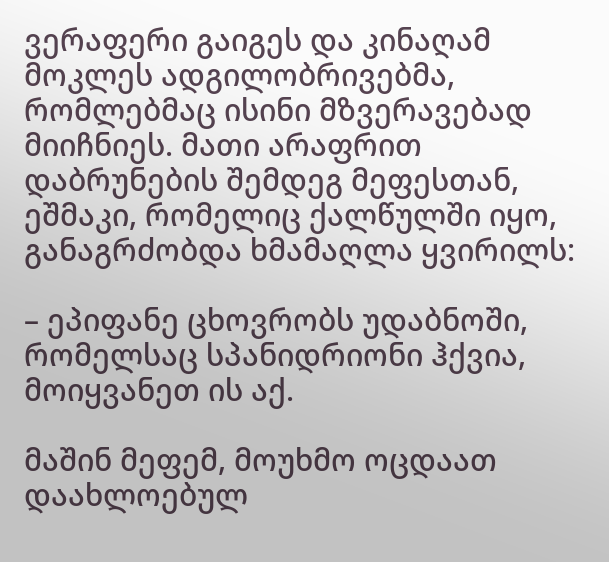ვერაფერი გაიგეს და კინაღამ მოკლეს ადგილობრივებმა, რომლებმაც ისინი მზვერავებად მიიჩნიეს. მათი არაფრით დაბრუნების შემდეგ მეფესთან, ეშმაკი, რომელიც ქალწულში იყო, განაგრძობდა ხმამაღლა ყვირილს:

– ეპიფანე ცხოვრობს უდაბნოში, რომელსაც სპანიდრიონი ჰქვია, მოიყვანეთ ის აქ.

მაშინ მეფემ, მოუხმო ოცდაათ დაახლოებულ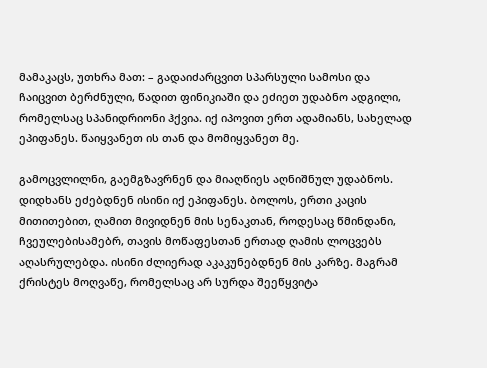მამაკაცს, უთხრა მათ: – გადაიძარცვით სპარსული სამოსი და ჩაიცვით ბერძნული, წადით ფინიკიაში და ეძიეთ უდაბნო ადგილი, რომელსაც სპანიდრიონი ჰქვია. იქ იპოვით ერთ ადამიანს, სახელად ეპიფანეს. წაიყვანეთ ის თან და მომიყვანეთ მე.

გამოცვლილნი, გაემგზავრნენ და მიაღწიეს აღნიშნულ უდაბნოს. დიდხანს ეძებდნენ ისინი იქ ეპიფანეს. ბოლოს, ერთი კაცის მითითებით, ღამით მივიდნენ მის სენაკთან, როდესაც წმინდანი, ჩვეულებისამებრ, თავის მოწაფესთან ერთად ღამის ლოცვებს აღასრულებდა. ისინი ძლიერად აკაკუნებდნენ მის კარზე. მაგრამ ქრისტეს მოღვაწე, რომელსაც არ სურდა შეეწყვიტა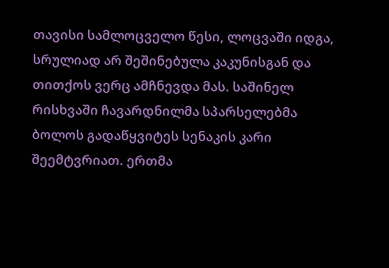თავისი სამლოცველო წესი, ლოცვაში იდგა, სრულიად არ შეშინებულა კაკუნისგან და თითქოს ვერც ამჩნევდა მას. საშინელ რისხვაში ჩავარდნილმა სპარსელებმა ბოლოს გადაწყვიტეს სენაკის კარი შეემტვრიათ. ერთმა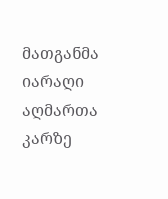მათგანმა იარაღი აღმართა კარზე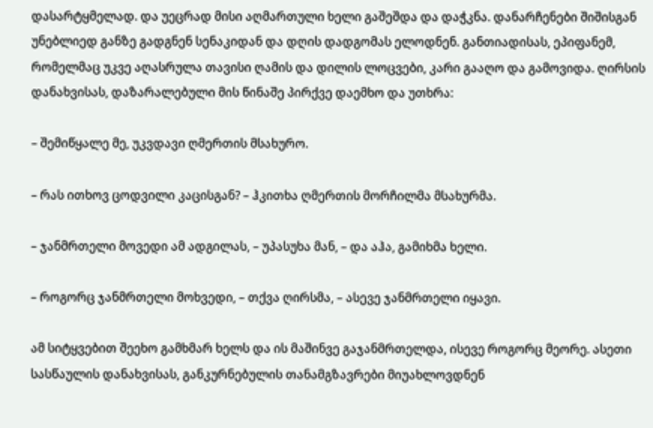დასარტყმელად. და უეცრად მისი აღმართული ხელი გაშეშდა და დაჭკნა. დანარჩენები შიშისგან უნებლიედ განზე გადგნენ სენაკიდან და დღის დადგომას ელოდნენ. განთიადისას, ეპიფანემ, რომელმაც უკვე აღასრულა თავისი ღამის და დილის ლოცვები, კარი გააღო და გამოვიდა. ღირსის დანახვისას, დაზარალებული მის წინაშე პირქვე დაემხო და უთხრა:

– შემიწყალე მე, უკვდავი ღმერთის მსახურო.

– რას ითხოვ ცოდვილი კაცისგან? – ჰკითხა ღმერთის მორჩილმა მსახურმა.

– ჯანმრთელი მოვედი ამ ადგილას, – უპასუხა მან, – და აჰა, გამიხმა ხელი.

– როგორც ჯანმრთელი მოხვედი, – თქვა ღირსმა, – ასევე ჯანმრთელი იყავი.

ამ სიტყვებით შეეხო გამხმარ ხელს და ის მაშინვე გაჯანმრთელდა, ისევე როგორც მეორე. ასეთი სასწაულის დანახვისას, განკურნებულის თანამგზავრები მიუახლოვდნენ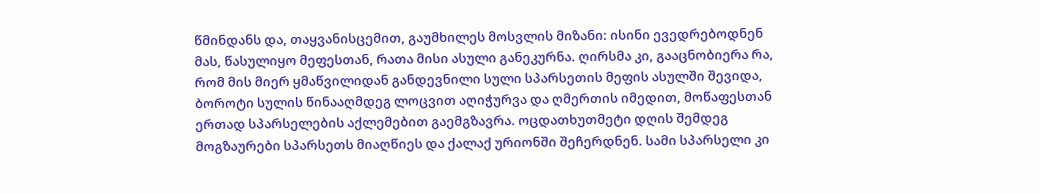წმინდანს და, თაყვანისცემით, გაუმხილეს მოსვლის მიზანი: ისინი ევედრებოდნენ მას, წასულიყო მეფესთან, რათა მისი ასული განეკურნა. ღირსმა კი, გააცნობიერა რა, რომ მის მიერ ყმაწვილიდან განდევნილი სული სპარსეთის მეფის ასულში შევიდა, ბოროტი სულის წინააღმდეგ ლოცვით აღიჭურვა და ღმერთის იმედით, მოწაფესთან ერთად სპარსელების აქლემებით გაემგზავრა. ოცდათხუთმეტი დღის შემდეგ მოგზაურები სპარსეთს მიაღწიეს და ქალაქ ურიონში შეჩერდნენ. სამი სპარსელი კი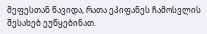მეფესთან წავიდა, რათა ეპიფანეს ჩამოსვლის შესახებ ეუწყებინათ.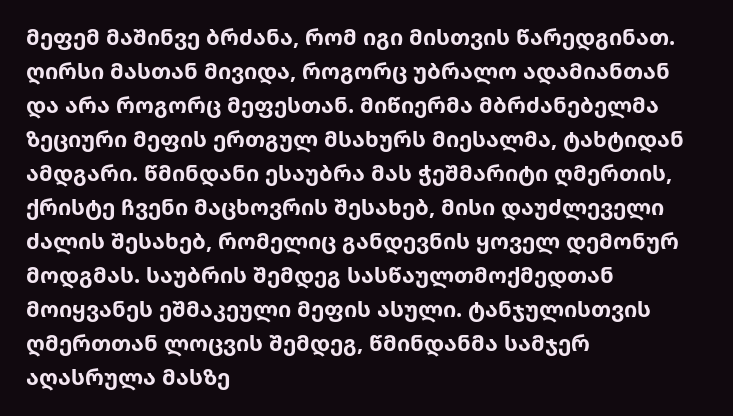მეფემ მაშინვე ბრძანა, რომ იგი მისთვის წარედგინათ. ღირსი მასთან მივიდა, როგორც უბრალო ადამიანთან და არა როგორც მეფესთან. მიწიერმა მბრძანებელმა ზეციური მეფის ერთგულ მსახურს მიესალმა, ტახტიდან ამდგარი. წმინდანი ესაუბრა მას ჭეშმარიტი ღმერთის, ქრისტე ჩვენი მაცხოვრის შესახებ, მისი დაუძლეველი ძალის შესახებ, რომელიც განდევნის ყოველ დემონურ მოდგმას. საუბრის შემდეგ სასწაულთმოქმედთან მოიყვანეს ეშმაკეული მეფის ასული. ტანჯულისთვის ღმერთთან ლოცვის შემდეგ, წმინდანმა სამჯერ აღასრულა მასზე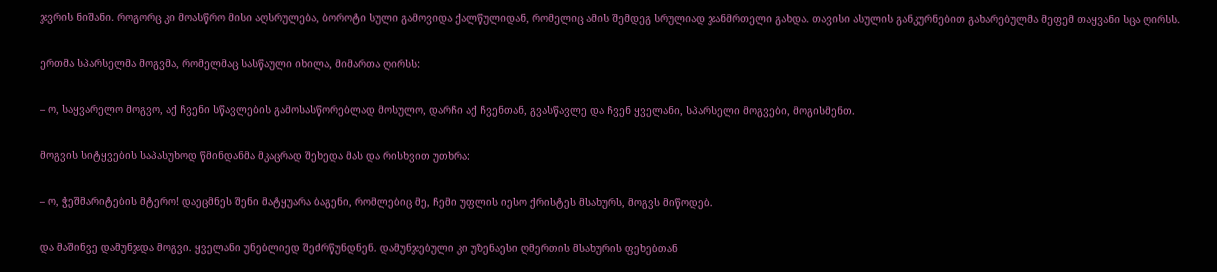ჯვრის ნიშანი. როგორც კი მოასწრო მისი აღსრულება, ბოროტი სული გამოვიდა ქალწულიდან, რომელიც ამის შემდეგ სრულიად ჯანმრთელი გახდა. თავისი ასულის განკურნებით გახარებულმა მეფემ თაყვანი სცა ღირსს.

ერთმა სპარსელმა მოგვმა, რომელმაც სასწაული იხილა, მიმართა ღირსს:

– ო, საყვარელო მოგვო, აქ ჩვენი სწავლების გამოსასწორებლად მოსულო, დარჩი აქ ჩვენთან, გვასწავლე და ჩვენ ყველანი, სპარსელი მოგვები, მოგისმენთ.

მოგვის სიტყვების საპასუხოდ წმინდანმა მკაცრად შეხედა მას და რისხვით უთხრა:

– ო, ჭეშმარიტების მტერო! დაეცმნეს შენი მატყუარა ბაგენი, რომლებიც მე, ჩემი უფლის იესო ქრისტეს მსახურს, მოგვს მიწოდებ.

და მაშინვე დამუნჯდა მოგვი. ყველანი უნებლიედ შეძრწუნდნენ. დამუნჯებული კი უზენაესი ღმერთის მსახურის ფეხებთან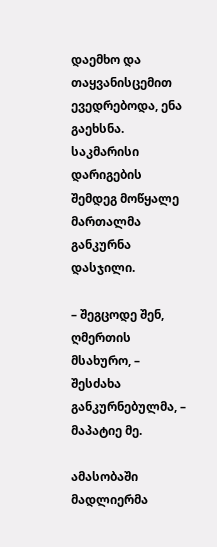დაემხო და თაყვანისცემით ევედრებოდა, ენა გაეხსნა. საკმარისი დარიგების შემდეგ მოწყალე მართალმა განკურნა დასჯილი.

– შეგცოდე შენ, ღმერთის მსახურო, – შესძახა განკურნებულმა, – მაპატიე მე.

ამასობაში მადლიერმა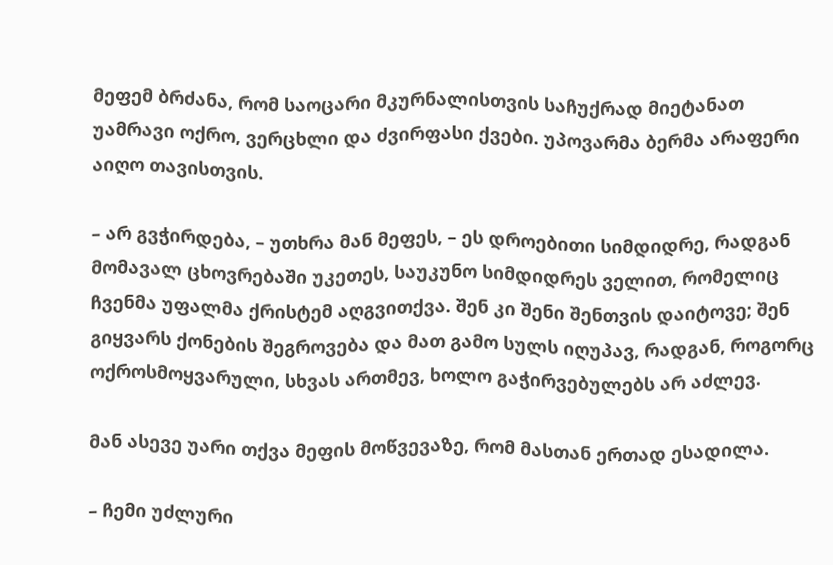მეფემ ბრძანა, რომ საოცარი მკურნალისთვის საჩუქრად მიეტანათ უამრავი ოქრო, ვერცხლი და ძვირფასი ქვები. უპოვარმა ბერმა არაფერი აიღო თავისთვის.

– არ გვჭირდება, – უთხრა მან მეფეს, – ეს დროებითი სიმდიდრე, რადგან მომავალ ცხოვრებაში უკეთეს, საუკუნო სიმდიდრეს ველით, რომელიც ჩვენმა უფალმა ქრისტემ აღგვითქვა. შენ კი შენი შენთვის დაიტოვე; შენ გიყვარს ქონების შეგროვება და მათ გამო სულს იღუპავ, რადგან, როგორც ოქროსმოყვარული, სხვას ართმევ, ხოლო გაჭირვებულებს არ აძლევ.

მან ასევე უარი თქვა მეფის მოწვევაზე, რომ მასთან ერთად ესადილა.

– ჩემი უძლური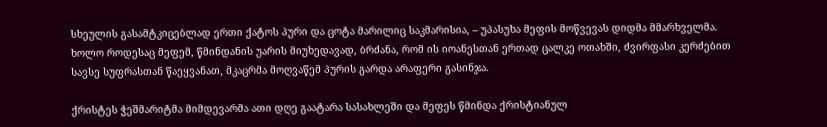სხეულის გასამტკიცებლად ერთი ქატოს პური და ცოტა მარილიც საკმარისია, – უპასუხა მეფის მოწვევას დიდმა მმარხველმა. ხოლო როდესაც მეფემ, წმინდანის უარის მიუხედავად, ბრძანა, რომ ის იოანესთან ერთად ცალკე ოთახში, ძვირფასი კერძებით სავსე სუფრასთან წაეყვანათ, მკაცრმა მოღვაწემ პურის გარდა არაფერი გასინჯა.

ქრისტეს ჭეშმარიტმა მიმდევარმა ათი დღე გაატარა სასახლეში და მეფეს წმინდა ქრისტიანულ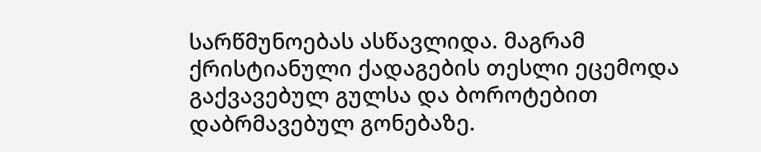სარწმუნოებას ასწავლიდა. მაგრამ ქრისტიანული ქადაგების თესლი ეცემოდა გაქვავებულ გულსა და ბოროტებით დაბრმავებულ გონებაზე.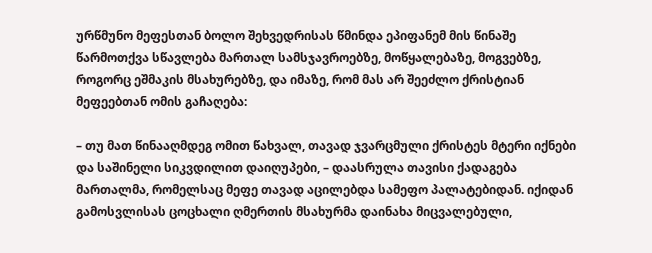ურწმუნო მეფესთან ბოლო შეხვედრისას წმინდა ეპიფანემ მის წინაშე წარმოთქვა სწავლება მართალ სამსჯავროებზე, მოწყალებაზე, მოგვებზე, როგორც ეშმაკის მსახურებზე, და იმაზე, რომ მას არ შეეძლო ქრისტიან მეფეებთან ომის გაჩაღება:

– თუ მათ წინააღმდეგ ომით წახვალ, თავად ჯვარცმული ქრისტეს მტერი იქნები და საშინელი სიკვდილით დაიღუპები, – დაასრულა თავისი ქადაგება მართალმა, რომელსაც მეფე თავად აცილებდა სამეფო პალატებიდან. იქიდან გამოსვლისას ცოცხალი ღმერთის მსახურმა დაინახა მიცვალებული,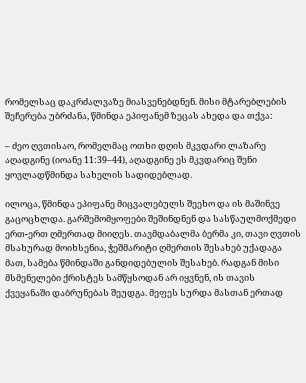რომელსაც დაკრძალვაზე მიასვენებდნენ. მისი მტარებლების შეჩერება უბრძანა, წმინდა ეპიფანემ ზეცას ახედა და თქვა:

– ძეო ღვთისაო, რომელმაც ოთხი დღის მკვდარი ლაზარე აღადგინე (იოანე 11:39–44), აღადგინე ეს მკვდარიც შენი ყოვლადწმინდა სახელის სადიდებლად.

ილოცა, წმინდა ეპიფანე მიცვალებულს შეეხო და ის მაშინვე გაცოცხლდა. გარშემომყოფები შეშინდნენ და სასწაულმოქმედი ერთ-ერთ ღმერთად მიიღეს. თავმდაბალმა ბერმა კი, თავი ღვთის მსახურად მოიხსენია, ჭეშმარიტი ღმერთის შესახებ უქადაგა მათ, სამება წმინდაში განდიდებულის შესახებ. რადგან მისი მსმენელები ქრისტეს სამწყსოდან არ იყვნენ, ის თავის ქვეყანაში დაბრუნებას შეუდგა. მეფეს სურდა მასთან ერთად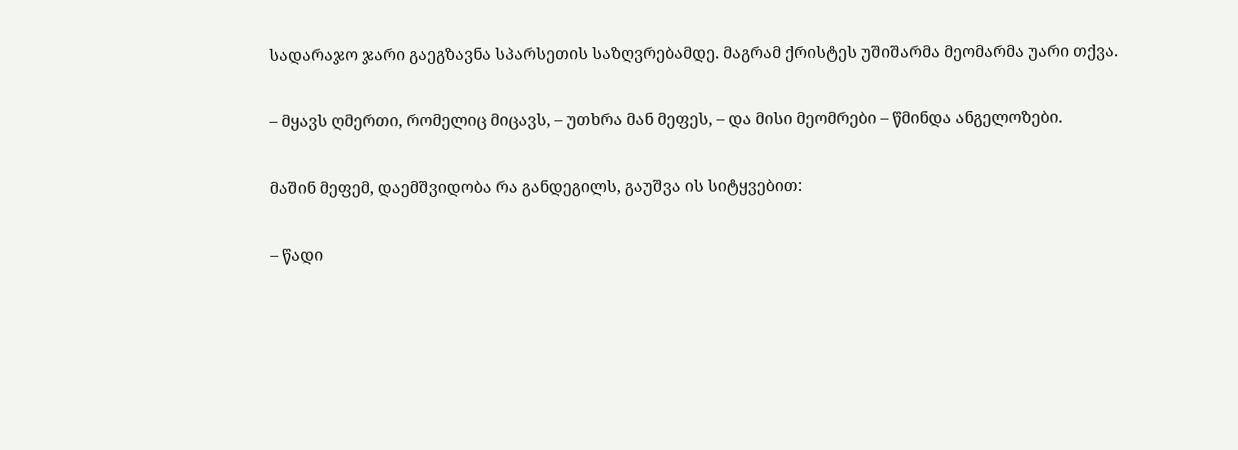სადარაჯო ჯარი გაეგზავნა სპარსეთის საზღვრებამდე. მაგრამ ქრისტეს უშიშარმა მეომარმა უარი თქვა.

– მყავს ღმერთი, რომელიც მიცავს, – უთხრა მან მეფეს, – და მისი მეომრები – წმინდა ანგელოზები.

მაშინ მეფემ, დაემშვიდობა რა განდეგილს, გაუშვა ის სიტყვებით:

– წადი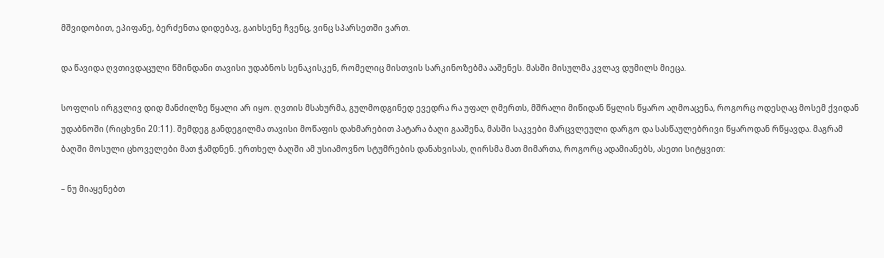მშვიდობით, ეპიფანე, ბერძენთა დიდებავ, გაიხსენე ჩვენც, ვინც სპარსეთში ვართ.

და წავიდა ღვთივდაცული წმინდანი თავისი უდაბნოს სენაკისკენ, რომელიც მისთვის სარკინოზებმა ააშენეს. მასში მისულმა კვლავ დუმილს მიეცა.

სოფლის ირგვლივ დიდ მანძილზე წყალი არ იყო. ღვთის მსახურმა, გულმოდგინედ ევედრა რა უფალ ღმერთს, მშრალი მიწიდან წყლის წყარო აღმოაცენა, როგორც ოდესღაც მოსემ ქვიდან უდაბნოში (რიცხვნი 20:11). შემდეგ განდეგილმა თავისი მოწაფის დახმარებით პატარა ბაღი გააშენა, მასში საკვები მარცვლეული დარგო და სასწაულებრივი წყაროდან რწყავდა. მაგრამ ბაღში მოსული ცხოველები მათ ჭამდნენ. ერთხელ ბაღში ამ უსიამოვნო სტუმრების დანახვისას, ღირსმა მათ მიმართა, როგორც ადამიანებს, ასეთი სიტყვით:

– ნუ მიაყენებთ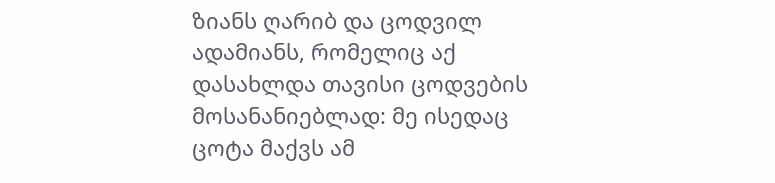ზიანს ღარიბ და ცოდვილ ადამიანს, რომელიც აქ დასახლდა თავისი ცოდვების მოსანანიებლად: მე ისედაც ცოტა მაქვს ამ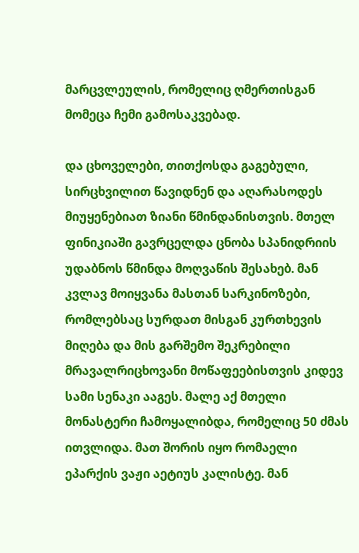მარცვლეულის, რომელიც ღმერთისგან მომეცა ჩემი გამოსაკვებად.

და ცხოველები, თითქოსდა გაგებული, სირცხვილით წავიდნენ და აღარასოდეს მიუყენებიათ ზიანი წმინდანისთვის. მთელ ფინიკიაში გავრცელდა ცნობა სპანიდრიის უდაბნოს წმინდა მოღვაწის შესახებ. მან კვლავ მოიყვანა მასთან სარკინოზები, რომლებსაც სურდათ მისგან კურთხევის მიღება და მის გარშემო შეკრებილი მრავალრიცხოვანი მოწაფეებისთვის კიდევ სამი სენაკი ააგეს. მალე აქ მთელი მონასტერი ჩამოყალიბდა, რომელიც 50 ძმას ითვლიდა. მათ შორის იყო რომაელი ეპარქის ვაჟი აეტიუს კალისტე. მან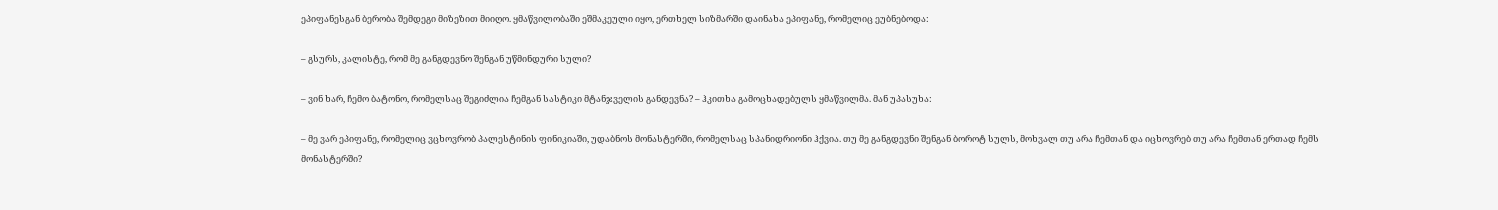ეპიფანესგან ბერობა შემდეგი მიზეზით მიიღო. ყმაწვილობაში ეშმაკეული იყო, ერთხელ სიზმარში დაინახა ეპიფანე, რომელიც ეუბნებოდა:

– გსურს, კალისტე, რომ მე განგდევნო შენგან უწმინდური სული?

– ვინ ხარ, ჩემო ბატონო, რომელსაც შეგიძლია ჩემგან სასტიკი მტანჯველის განდევნა? – ჰკითხა გამოცხადებულს ყმაწვილმა. მან უპასუხა:

– მე ვარ ეპიფანე, რომელიც ვცხოვრობ პალესტინის ფინიკიაში, უდაბნოს მონასტერში, რომელსაც სპანიდრიონი ჰქვია. თუ მე განგდევნი შენგან ბოროტ სულს, მოხვალ თუ არა ჩემთან და იცხოვრებ თუ არა ჩემთან ერთად ჩემს მონასტერში?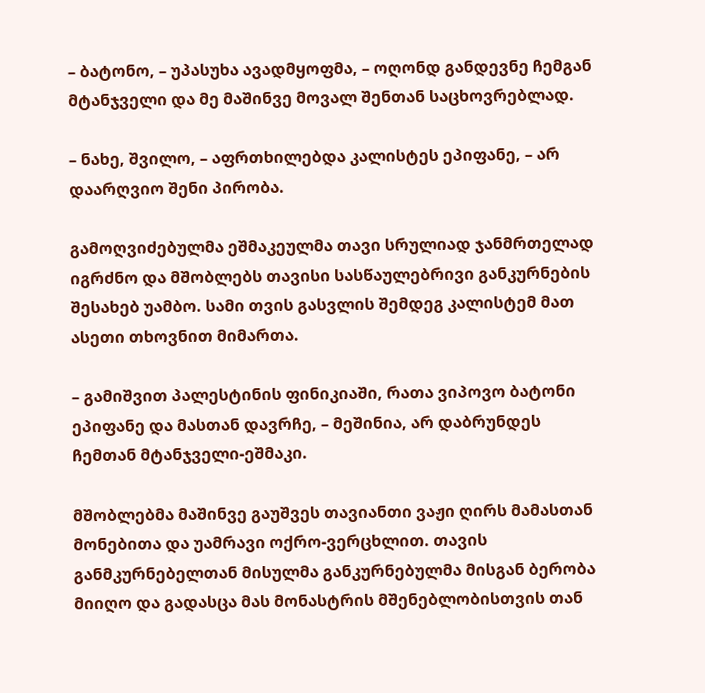– ბატონო, – უპასუხა ავადმყოფმა, – ოღონდ განდევნე ჩემგან მტანჯველი და მე მაშინვე მოვალ შენთან საცხოვრებლად.

– ნახე, შვილო, – აფრთხილებდა კალისტეს ეპიფანე, – არ დაარღვიო შენი პირობა.

გამოღვიძებულმა ეშმაკეულმა თავი სრულიად ჯანმრთელად იგრძნო და მშობლებს თავისი სასწაულებრივი განკურნების შესახებ უამბო. სამი თვის გასვლის შემდეგ კალისტემ მათ ასეთი თხოვნით მიმართა.

– გამიშვით პალესტინის ფინიკიაში, რათა ვიპოვო ბატონი ეპიფანე და მასთან დავრჩე, – მეშინია, არ დაბრუნდეს ჩემთან მტანჯველი-ეშმაკი.

მშობლებმა მაშინვე გაუშვეს თავიანთი ვაჟი ღირს მამასთან მონებითა და უამრავი ოქრო-ვერცხლით. თავის განმკურნებელთან მისულმა განკურნებულმა მისგან ბერობა მიიღო და გადასცა მას მონასტრის მშენებლობისთვის თან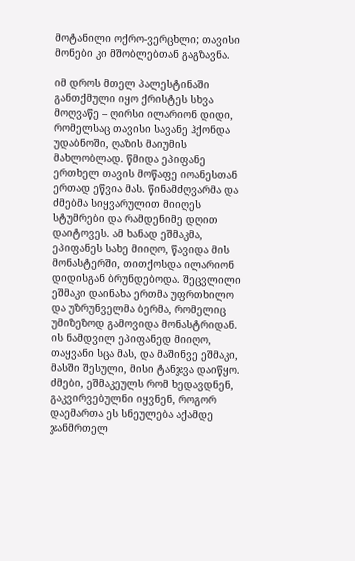მოტანილი ოქრო-ვერცხლი; თავისი მონები კი მშობლებთან გაგზავნა.

იმ დროს მთელ პალესტინაში განთქმული იყო ქრისტეს სხვა მოღვაწე – ღირსი ილარიონ დიდი, რომელსაც თავისი სავანე ჰქონდა უდაბნოში, ღაზის მაიუმის მახლობლად. წმიდა ეპიფანე ერთხელ თავის მოწაფე იოანესთან ერთად ეწვია მას. წინამძღვარმა და ძმებმა სიყვარულით მიიღეს სტუმრები და რამდენიმე დღით დაიტოვეს. ამ ხანად ეშმაკმა, ეპიფანეს სახე მიიღო, წავიდა მის მონასტერში, თითქოსდა ილარიონ დიდისგან ბრუნდებოდა. შეცვლილი ეშმაკი დაინახა ერთმა უფრთხილო და უზრუნველმა ბერმა, რომელიც უმიზეზოდ გამოვიდა მონასტრიდან. ის ნამდვილ ეპიფანედ მიიღო, თაყვანი სცა მას, და მაშინვე ეშმაკი, მასში შესული, მისი ტანჯვა დაიწყო. ძმები, ეშმაკეულს რომ ხედავდნენ, გაკვირვებულნი იყვნენ, როგორ დაემართა ეს სნეულება აქამდე ჯანმრთელ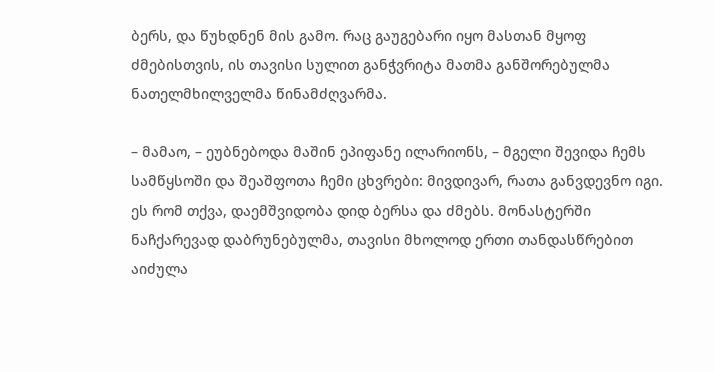ბერს, და წუხდნენ მის გამო. რაც გაუგებარი იყო მასთან მყოფ ძმებისთვის, ის თავისი სულით განჭვრიტა მათმა განშორებულმა ნათელმხილველმა წინამძღვარმა.

– მამაო, – ეუბნებოდა მაშინ ეპიფანე ილარიონს, – მგელი შევიდა ჩემს სამწყსოში და შეაშფოთა ჩემი ცხვრები: მივდივარ, რათა განვდევნო იგი. ეს რომ თქვა, დაემშვიდობა დიდ ბერსა და ძმებს. მონასტერში ნაჩქარევად დაბრუნებულმა, თავისი მხოლოდ ერთი თანდასწრებით აიძულა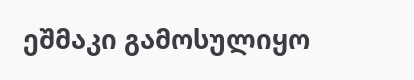ეშმაკი გამოსულიყო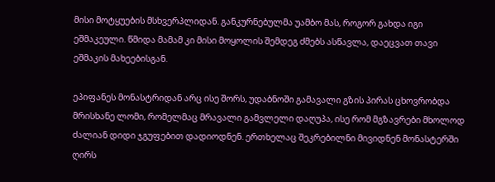მისი მოტყუების მსხვერპლიდან. განკურნებულმა უამბო მას, როგორ გახდა იგი ეშმაკეული. წმიდა მამამ კი მისი მოყოლის შემდეგ ძმებს ასწავლა, დაეცვათ თავი ეშმაკის მახეებისგან.

ეპიფანეს მონასტრიდან არც ისე შორს, უდაბნოში გამავალი გზის პირას ცხოვრობდა მრისხანე ლომი, რომელმაც მრავალი გამვლელი დაღუპა, ისე რომ მგზავრები მხოლოდ ძალიან დიდი ჯგუფებით დადიოდნენ. ერთხელაც შეკრებილნი მივიდნენ მონასტერში ღირს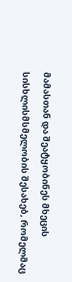მამასთან და შეატყობინეს მხეცის სისხლისმსმელობის შესახებ, რომელმაც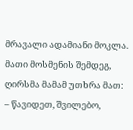მრავალი ადამიანი მოკლა. მათი მოსმენის შემდეგ, ღირსმა მამამ უთხრა მათ: – წავიდეთ, შვილებო,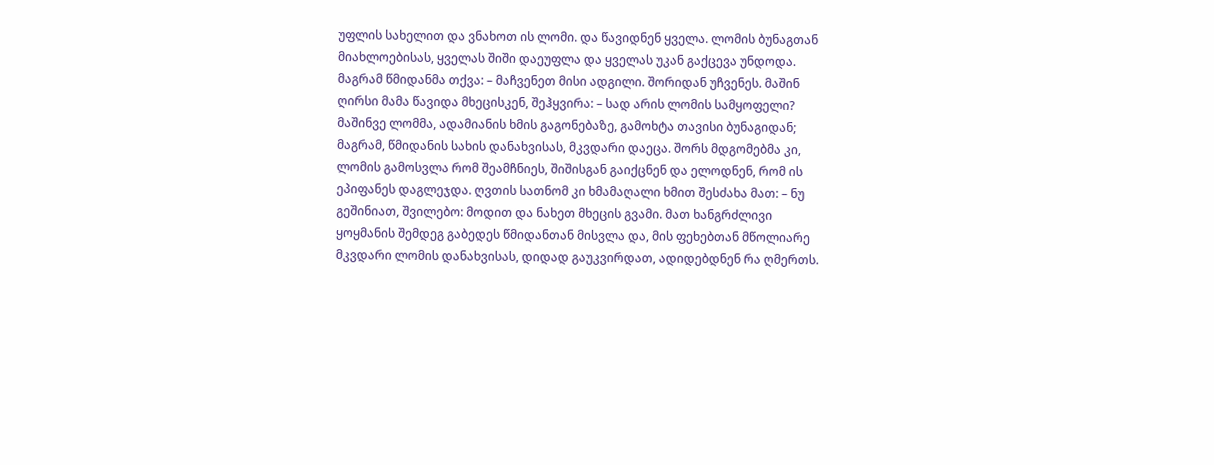უფლის სახელით და ვნახოთ ის ლომი. და წავიდნენ ყველა. ლომის ბუნაგთან მიახლოებისას, ყველას შიში დაეუფლა და ყველას უკან გაქცევა უნდოდა. მაგრამ წმიდანმა თქვა: – მაჩვენეთ მისი ადგილი. შორიდან უჩვენეს. მაშინ ღირსი მამა წავიდა მხეცისკენ, შეჰყვირა: – სად არის ლომის სამყოფელი? მაშინვე ლომმა, ადამიანის ხმის გაგონებაზე, გამოხტა თავისი ბუნაგიდან; მაგრამ, წმიდანის სახის დანახვისას, მკვდარი დაეცა. შორს მდგომებმა კი, ლომის გამოსვლა რომ შეამჩნიეს, შიშისგან გაიქცნენ და ელოდნენ, რომ ის ეპიფანეს დაგლეჯდა. ღვთის სათნომ კი ხმამაღალი ხმით შესძახა მათ: – ნუ გეშინიათ, შვილებო: მოდით და ნახეთ მხეცის გვამი. მათ ხანგრძლივი ყოყმანის შემდეგ გაბედეს წმიდანთან მისვლა და, მის ფეხებთან მწოლიარე მკვდარი ლომის დანახვისას, დიდად გაუკვირდათ, ადიდებდნენ რა ღმერთს.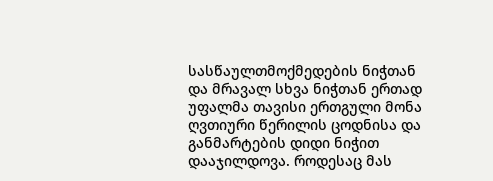სასწაულთმოქმედების ნიჭთან და მრავალ სხვა ნიჭთან ერთად უფალმა თავისი ერთგული მონა ღვთიური წერილის ცოდნისა და განმარტების დიდი ნიჭით დააჯილდოვა. როდესაც მას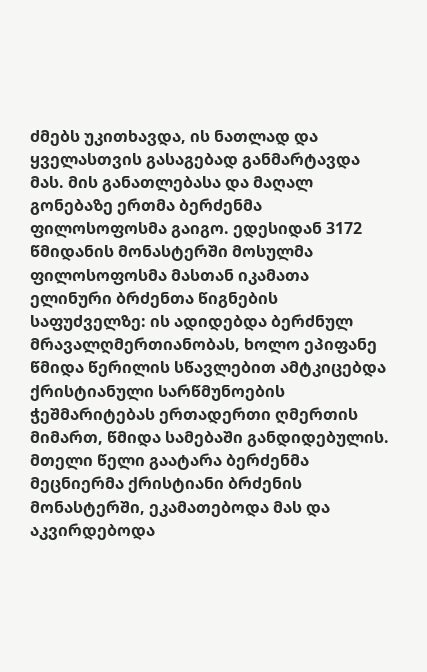ძმებს უკითხავდა, ის ნათლად და ყველასთვის გასაგებად განმარტავდა მას. მის განათლებასა და მაღალ გონებაზე ერთმა ბერძენმა ფილოსოფოსმა გაიგო. ედესიდან 3172 წმიდანის მონასტერში მოსულმა ფილოსოფოსმა მასთან იკამათა ელინური ბრძენთა წიგნების საფუძველზე: ის ადიდებდა ბერძნულ მრავალღმერთიანობას, ხოლო ეპიფანე წმიდა წერილის სწავლებით ამტკიცებდა ქრისტიანული სარწმუნოების ჭეშმარიტებას ერთადერთი ღმერთის მიმართ, წმიდა სამებაში განდიდებულის. მთელი წელი გაატარა ბერძენმა მეცნიერმა ქრისტიანი ბრძენის მონასტერში, ეკამათებოდა მას და აკვირდებოდა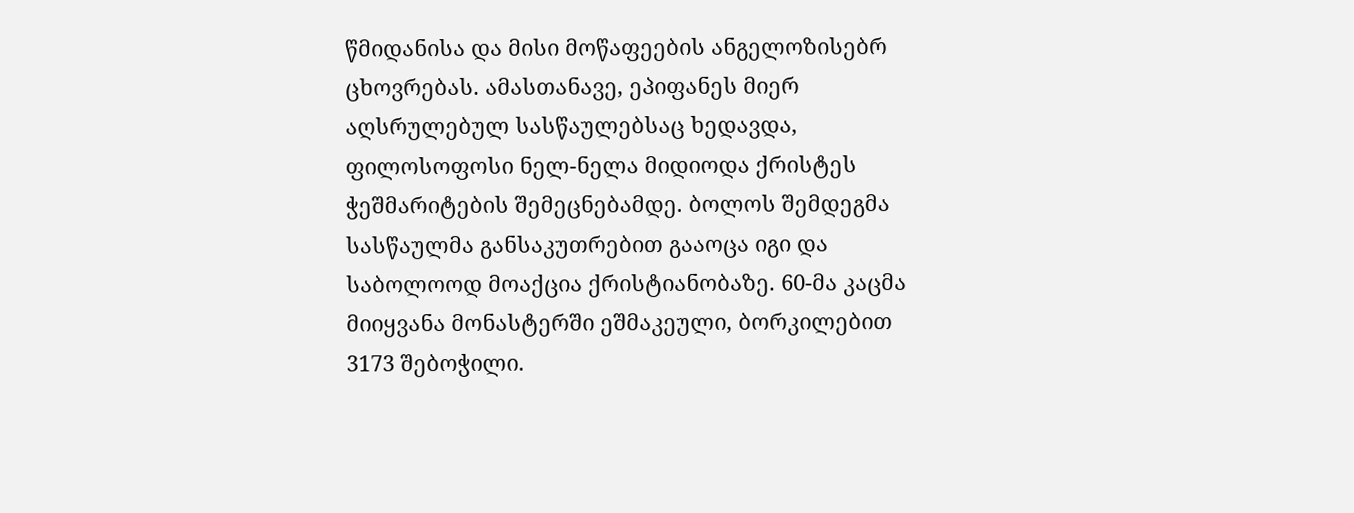წმიდანისა და მისი მოწაფეების ანგელოზისებრ ცხოვრებას. ამასთანავე, ეპიფანეს მიერ აღსრულებულ სასწაულებსაც ხედავდა, ფილოსოფოსი ნელ-ნელა მიდიოდა ქრისტეს ჭეშმარიტების შემეცნებამდე. ბოლოს შემდეგმა სასწაულმა განსაკუთრებით გააოცა იგი და საბოლოოდ მოაქცია ქრისტიანობაზე. 60-მა კაცმა მიიყვანა მონასტერში ეშმაკეული, ბორკილებით 3173 შებოჭილი.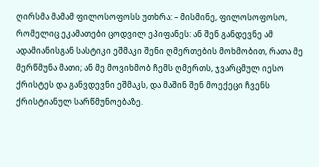ღირსმა მამამ ფილოსოფოსს უთხრა: – მისმინე, ფილოსოფოსო, რომელიც ეკამათები ცოდვილ ეპიფანეს: ან შენ განდევნე ამ ადამიანისგან სასტიკი ეშმაკი შენი ღმერთების მოხმობით, რათა მე მერწმუნა მათი; ან მე მოვიხმობ ჩემს ღმერთს, ჯვარცმულ იესო ქრისტეს და განვდევნი ეშმაკს, და მაშინ შენ მოექეცი ჩვენს ქრისტიანულ სარწმუნოებაზე.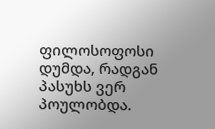ფილოსოფოსი დუმდა, რადგან პასუხს ვერ პოულობდა.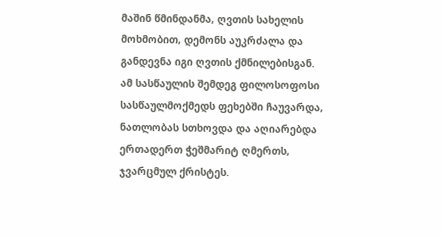მაშინ წმინდანმა, ღვთის სახელის მოხმობით, დემონს აუკრძალა და განდევნა იგი ღვთის ქმნილებისგან. ამ სასწაულის შემდეგ ფილოსოფოსი სასწაულმოქმედს ფეხებში ჩაუვარდა, ნათლობას სთხოვდა და აღიარებდა ერთადერთ ჭეშმარიტ ღმერთს, ჯვარცმულ ქრისტეს.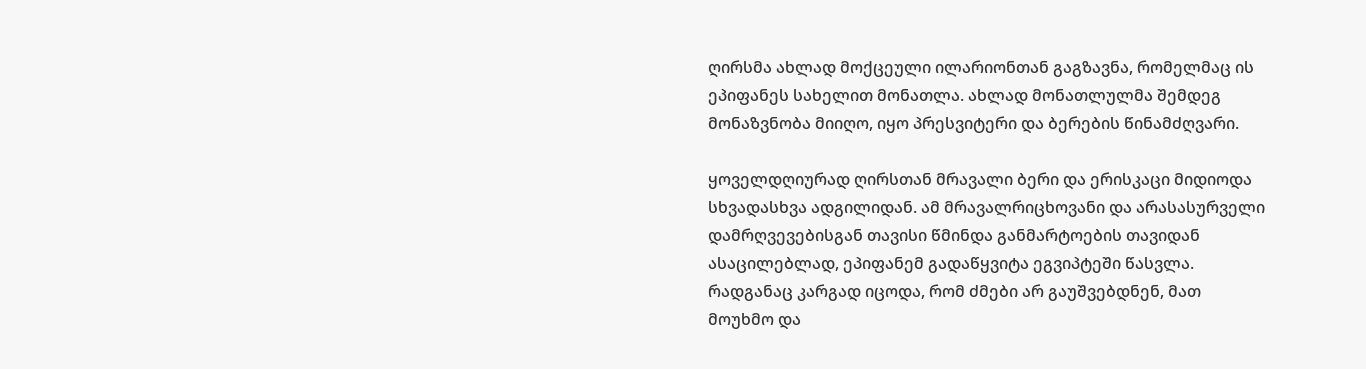ღირსმა ახლად მოქცეული ილარიონთან გაგზავნა, რომელმაც ის ეპიფანეს სახელით მონათლა. ახლად მონათლულმა შემდეგ მონაზვნობა მიიღო, იყო პრესვიტერი და ბერების წინამძღვარი.

ყოველდღიურად ღირსთან მრავალი ბერი და ერისკაცი მიდიოდა სხვადასხვა ადგილიდან. ამ მრავალრიცხოვანი და არასასურველი დამრღვევებისგან თავისი წმინდა განმარტოების თავიდან ასაცილებლად, ეპიფანემ გადაწყვიტა ეგვიპტეში წასვლა. რადგანაც კარგად იცოდა, რომ ძმები არ გაუშვებდნენ, მათ მოუხმო და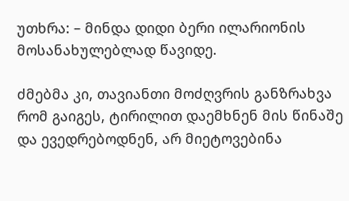უთხრა: – მინდა დიდი ბერი ილარიონის მოსანახულებლად წავიდე.

ძმებმა კი, თავიანთი მოძღვრის განზრახვა რომ გაიგეს, ტირილით დაემხნენ მის წინაშე და ევედრებოდნენ, არ მიეტოვებინა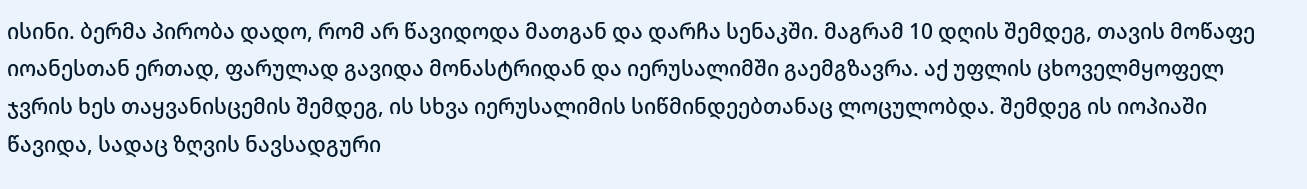ისინი. ბერმა პირობა დადო, რომ არ წავიდოდა მათგან და დარჩა სენაკში. მაგრამ 10 დღის შემდეგ, თავის მოწაფე იოანესთან ერთად, ფარულად გავიდა მონასტრიდან და იერუსალიმში გაემგზავრა. აქ უფლის ცხოველმყოფელ ჯვრის ხეს თაყვანისცემის შემდეგ, ის სხვა იერუსალიმის სიწმინდეებთანაც ლოცულობდა. შემდეგ ის იოპიაში წავიდა, სადაც ზღვის ნავსადგური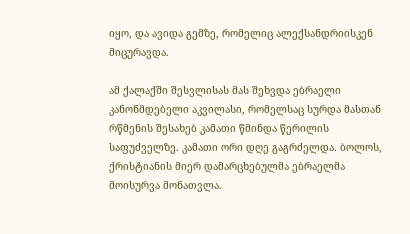იყო, და ავიდა გემზე, რომელიც ალექსანდრიისკენ მიცურავდა.

ამ ქალაქში შესვლისას მას შეხვდა ებრაელი კანონმდებელი აკვილასი, რომელსაც სურდა მასთან რწმენის შესახებ კამათი წმინდა წერილის საფუძველზე. კამათი ორი დღე გაგრძელდა. ბოლოს, ქრისტიანის მიერ დამარცხებულმა ებრაელმა მოისურვა მონათვლა.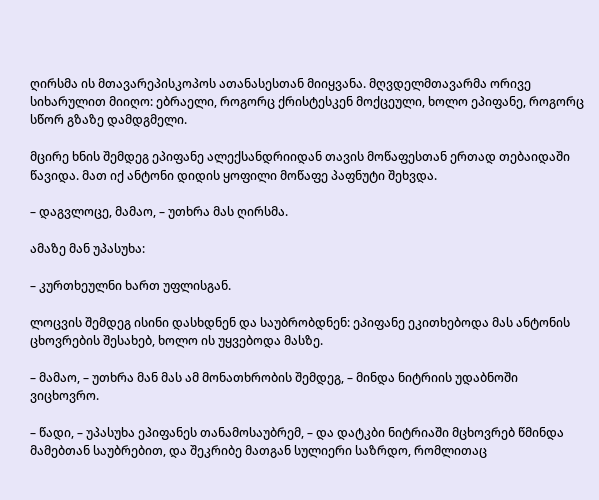ღირსმა ის მთავარეპისკოპოს ათანასესთან მიიყვანა. მღვდელმთავარმა ორივე სიხარულით მიიღო: ებრაელი, როგორც ქრისტესკენ მოქცეული, ხოლო ეპიფანე, როგორც სწორ გზაზე დამდგმელი.

მცირე ხნის შემდეგ ეპიფანე ალექსანდრიიდან თავის მოწაფესთან ერთად თებაიდაში წავიდა. მათ იქ ანტონი დიდის ყოფილი მოწაფე პაფნუტი შეხვდა.

– დაგვლოცე, მამაო, – უთხრა მას ღირსმა.

ამაზე მან უპასუხა:

– კურთხეულნი ხართ უფლისგან.

ლოცვის შემდეგ ისინი დასხდნენ და საუბრობდნენ: ეპიფანე ეკითხებოდა მას ანტონის ცხოვრების შესახებ, ხოლო ის უყვებოდა მასზე.

– მამაო, – უთხრა მან მას ამ მონათხრობის შემდეგ, – მინდა ნიტრიის უდაბნოში ვიცხოვრო.

– წადი, – უპასუხა ეპიფანეს თანამოსაუბრემ, – და დატკბი ნიტრიაში მცხოვრებ წმინდა მამებთან საუბრებით, და შეკრიბე მათგან სულიერი საზრდო, რომლითაც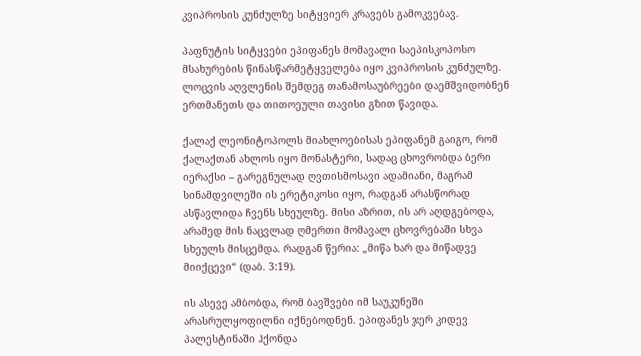კვიპროსის კუნძულზე სიტყვიერ კრავებს გამოკვებავ.

პაფნუტის სიტყვები ეპიფანეს მომავალი საეპისკოპოსო მსახურების წინასწარმეტყველება იყო კვიპროსის კუნძულზე. ლოცვის აღვლენის შემდეგ თანამოსაუბრეები დაემშვიდობნენ ერთმანეთს და თითოეული თავისი გზით წავიდა.

ქალაქ ლეონიტოპოლს მიახლოებისას ეპიფანემ გაიგო, რომ ქალაქთან ახლოს იყო მონასტერი, სადაც ცხოვრობდა ბერი იერაქსი – გარეგნულად ღვთისმოსავი ადამიანი, მაგრამ სინამდვილეში ის ერეტიკოსი იყო, რადგან არასწორად ასწავლიდა ჩვენს სხეულზე. მისი აზრით, ის არ აღდგებოდა, არამედ მის ნაცვლად ღმერთი მომავალ ცხოვრებაში სხვა სხეულს მისცემდა. რადგან წერია: „მიწა ხარ და მიწადვე მიიქცევი“ (დაბ. 3:19).

ის ასევე ამბობდა, რომ ბავშვები იმ საუკუნეში არასრულყოფილნი იქნებოდნენ. ეპიფანეს ჯერ კიდევ პალესტინაში ჰქონდა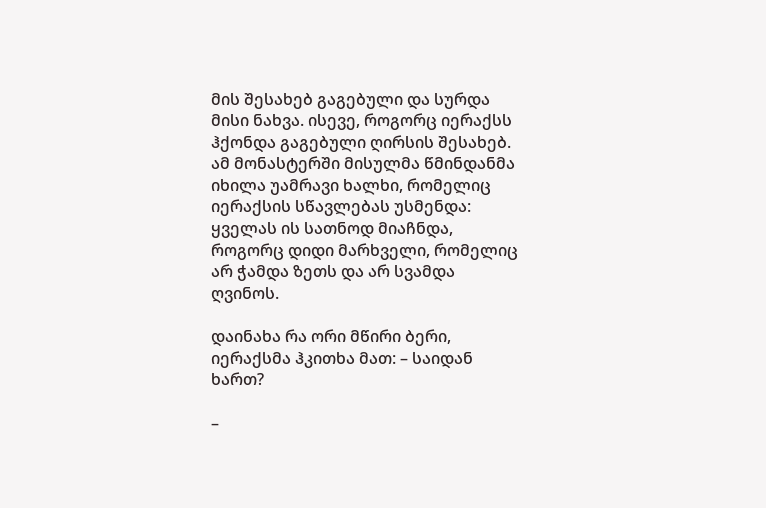მის შესახებ გაგებული და სურდა მისი ნახვა. ისევე, როგორც იერაქსს ჰქონდა გაგებული ღირსის შესახებ. ამ მონასტერში მისულმა წმინდანმა იხილა უამრავი ხალხი, რომელიც იერაქსის სწავლებას უსმენდა: ყველას ის სათნოდ მიაჩნდა, როგორც დიდი მარხველი, რომელიც არ ჭამდა ზეთს და არ სვამდა ღვინოს.

დაინახა რა ორი მწირი ბერი, იერაქსმა ჰკითხა მათ: – საიდან ხართ?

–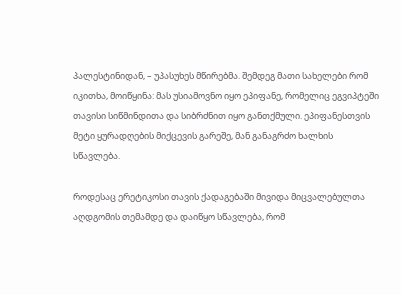პალესტინიდან, – უპასუხეს მწირებმა. შემდეგ მათი სახელები რომ იკითხა, მოიწყინა: მას უსიამოვნო იყო ეპიფანე, რომელიც ეგვიპტეში თავისი სიწმინდითა და სიბრძნით იყო განთქმული. ეპიფანესთვის მეტი ყურადღების მიქცევის გარეშე, მან განაგრძო ხალხის სწავლება.

როდესაც ერეტიკოსი თავის ქადაგებაში მივიდა მიცვალებულთა აღდგომის თემამდე და დაიწყო სწავლება, რომ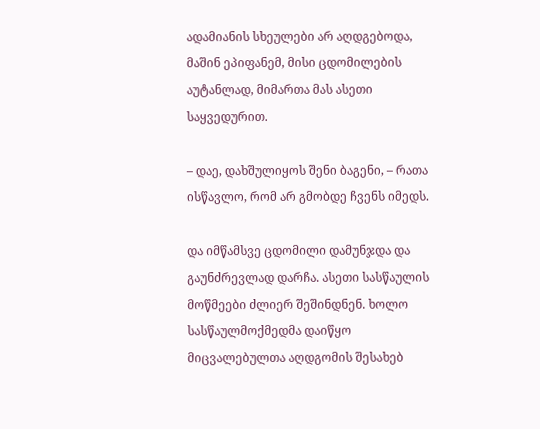ადამიანის სხეულები არ აღდგებოდა, მაშინ ეპიფანემ, მისი ცდომილების აუტანლად, მიმართა მას ასეთი საყვედურით.

– დაე, დახშულიყოს შენი ბაგენი, – რათა ისწავლო, რომ არ გმობდე ჩვენს იმედს.

და იმწამსვე ცდომილი დამუნჯდა და გაუნძრევლად დარჩა. ასეთი სასწაულის მოწმეები ძლიერ შეშინდნენ. ხოლო სასწაულმოქმედმა დაიწყო მიცვალებულთა აღდგომის შესახებ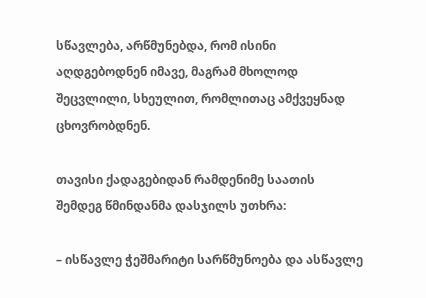სწავლება, არწმუნებდა, რომ ისინი აღდგებოდნენ იმავე, მაგრამ მხოლოდ შეცვლილი, სხეულით, რომლითაც ამქვეყნად ცხოვრობდნენ.

თავისი ქადაგებიდან რამდენიმე საათის შემდეგ წმინდანმა დასჯილს უთხრა:

– ისწავლე ჭეშმარიტი სარწმუნოება და ასწავლე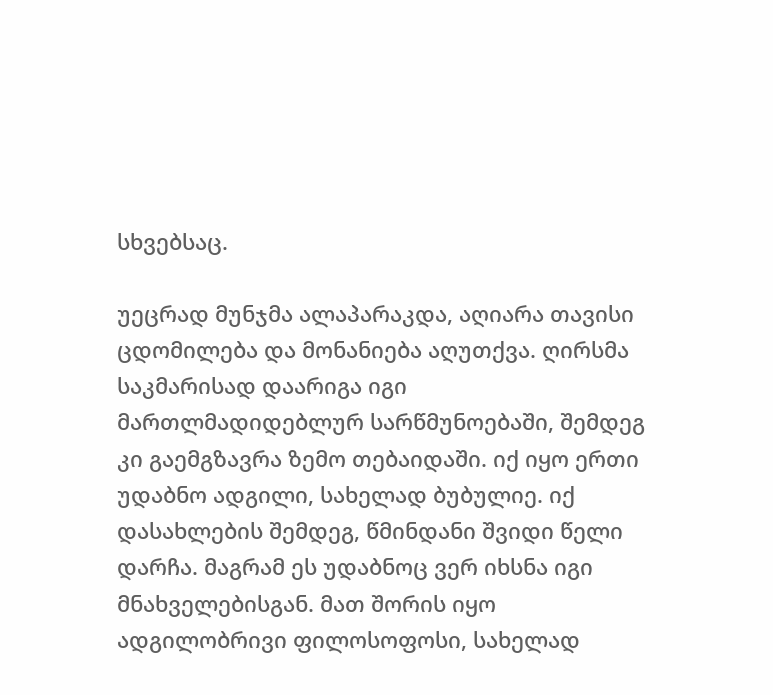სხვებსაც.

უეცრად მუნჯმა ალაპარაკდა, აღიარა თავისი ცდომილება და მონანიება აღუთქვა. ღირსმა საკმარისად დაარიგა იგი მართლმადიდებლურ სარწმუნოებაში, შემდეგ კი გაემგზავრა ზემო თებაიდაში. იქ იყო ერთი უდაბნო ადგილი, სახელად ბუბულიე. იქ დასახლების შემდეგ, წმინდანი შვიდი წელი დარჩა. მაგრამ ეს უდაბნოც ვერ იხსნა იგი მნახველებისგან. მათ შორის იყო ადგილობრივი ფილოსოფოსი, სახელად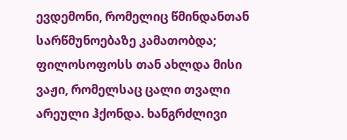ევდემონი, რომელიც წმინდანთან სარწმუნოებაზე კამათობდა; ფილოსოფოსს თან ახლდა მისი ვაჟი, რომელსაც ცალი თვალი არეული ჰქონდა. ხანგრძლივი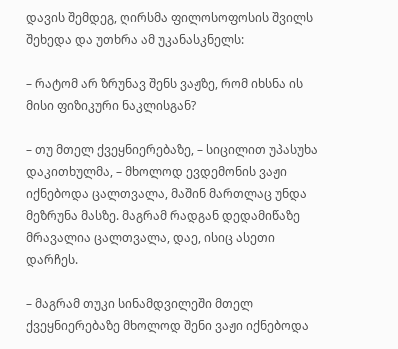დავის შემდეგ, ღირსმა ფილოსოფოსის შვილს შეხედა და უთხრა ამ უკანასკნელს:

– რატომ არ ზრუნავ შენს ვაჟზე, რომ იხსნა ის მისი ფიზიკური ნაკლისგან?

– თუ მთელ ქვეყნიერებაზე, – სიცილით უპასუხა დაკითხულმა, – მხოლოდ ევდემონის ვაჟი იქნებოდა ცალთვალა, მაშინ მართლაც უნდა მეზრუნა მასზე. მაგრამ რადგან დედამიწაზე მრავალია ცალთვალა, დაე, ისიც ასეთი დარჩეს.

– მაგრამ თუკი სინამდვილეში მთელ ქვეყნიერებაზე მხოლოდ შენი ვაჟი იქნებოდა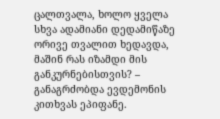ცალთვალა, ხოლო ყველა სხვა ადამიანი დედამიწაზე ორივე თვალით ხედავდა, მაშინ რას იზამდი მის განკურნებისთვის? – განაგრძობდა ევდემონის კითხვას ეპიფანე.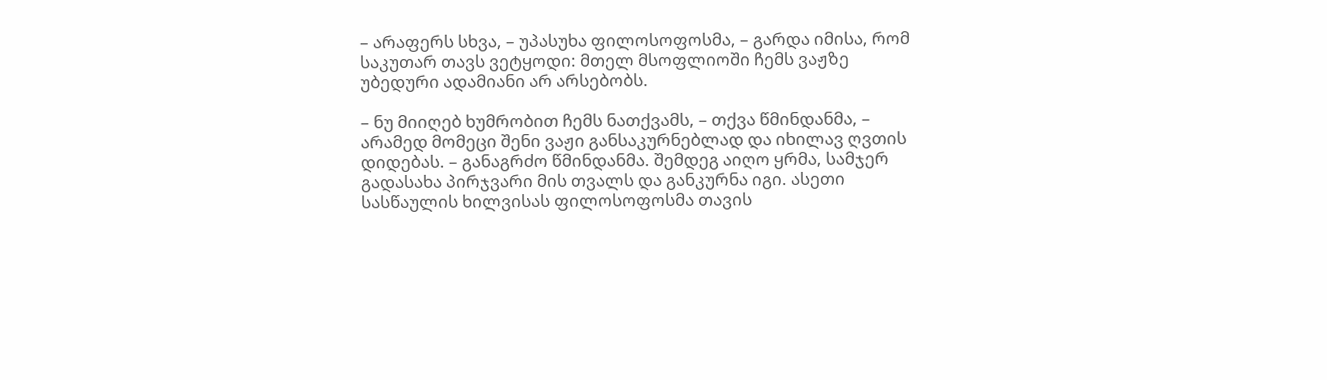– არაფერს სხვა, – უპასუხა ფილოსოფოსმა, – გარდა იმისა, რომ საკუთარ თავს ვეტყოდი: მთელ მსოფლიოში ჩემს ვაჟზე უბედური ადამიანი არ არსებობს.

– ნუ მიიღებ ხუმრობით ჩემს ნათქვამს, – თქვა წმინდანმა, – არამედ მომეცი შენი ვაჟი განსაკურნებლად და იხილავ ღვთის დიდებას. – განაგრძო წმინდანმა. შემდეგ აიღო ყრმა, სამჯერ გადასახა პირჯვარი მის თვალს და განკურნა იგი. ასეთი სასწაულის ხილვისას ფილოსოფოსმა თავის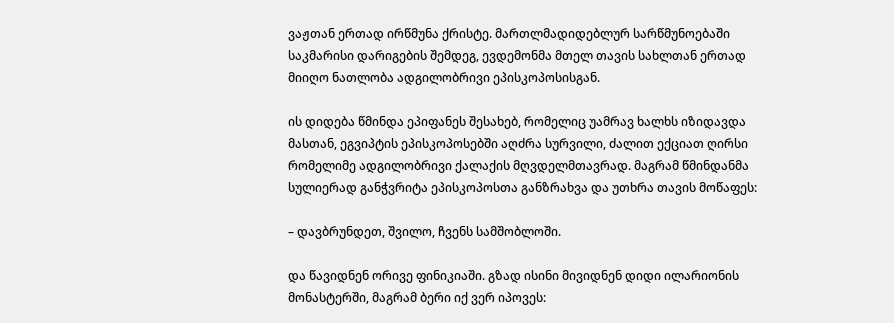ვაჟთან ერთად ირწმუნა ქრისტე. მართლმადიდებლურ სარწმუნოებაში საკმარისი დარიგების შემდეგ, ევდემონმა მთელ თავის სახლთან ერთად მიიღო ნათლობა ადგილობრივი ეპისკოპოსისგან.

ის დიდება წმინდა ეპიფანეს შესახებ, რომელიც უამრავ ხალხს იზიდავდა მასთან, ეგვიპტის ეპისკოპოსებში აღძრა სურვილი, ძალით ექციათ ღირსი რომელიმე ადგილობრივი ქალაქის მღვდელმთავრად. მაგრამ წმინდანმა სულიერად განჭვრიტა ეპისკოპოსთა განზრახვა და უთხრა თავის მოწაფეს:

– დავბრუნდეთ, შვილო, ჩვენს სამშობლოში.

და წავიდნენ ორივე ფინიკიაში. გზად ისინი მივიდნენ დიდი ილარიონის მონასტერში, მაგრამ ბერი იქ ვერ იპოვეს: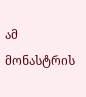ამ მონასტრის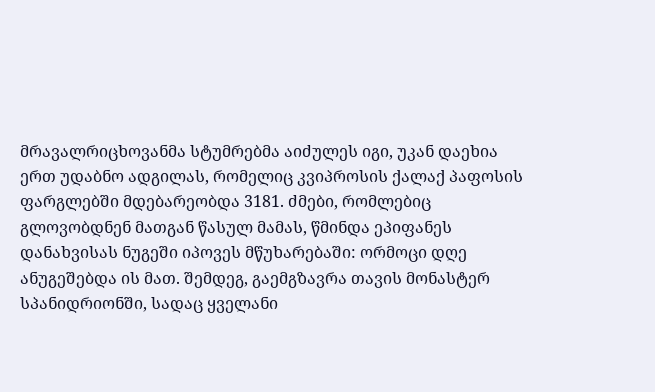მრავალრიცხოვანმა სტუმრებმა აიძულეს იგი, უკან დაეხია ერთ უდაბნო ადგილას, რომელიც კვიპროსის ქალაქ პაფოსის ფარგლებში მდებარეობდა 3181. ძმები, რომლებიც გლოვობდნენ მათგან წასულ მამას, წმინდა ეპიფანეს დანახვისას ნუგეში იპოვეს მწუხარებაში: ორმოცი დღე ანუგეშებდა ის მათ. შემდეგ, გაემგზავრა თავის მონასტერ სპანიდრიონში, სადაც ყველანი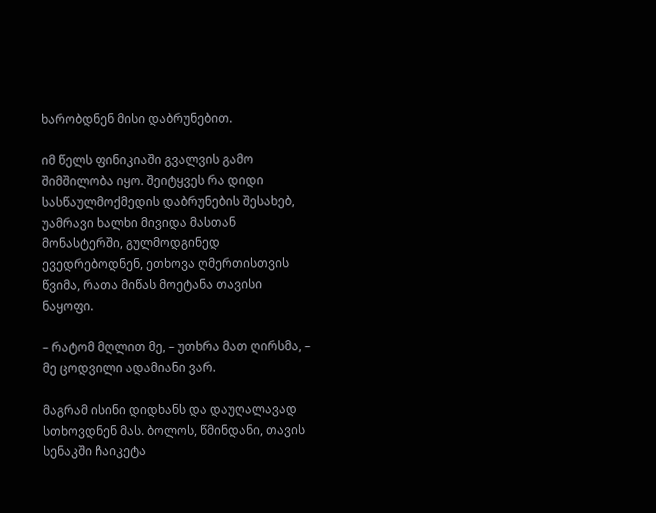ხარობდნენ მისი დაბრუნებით.

იმ წელს ფინიკიაში გვალვის გამო შიმშილობა იყო. შეიტყვეს რა დიდი სასწაულმოქმედის დაბრუნების შესახებ, უამრავი ხალხი მივიდა მასთან მონასტერში, გულმოდგინედ ევედრებოდნენ, ეთხოვა ღმერთისთვის წვიმა, რათა მიწას მოეტანა თავისი ნაყოფი.

– რატომ მღლით მე, – უთხრა მათ ღირსმა, – მე ცოდვილი ადამიანი ვარ.

მაგრამ ისინი დიდხანს და დაუღალავად სთხოვდნენ მას. ბოლოს, წმინდანი, თავის სენაკში ჩაიკეტა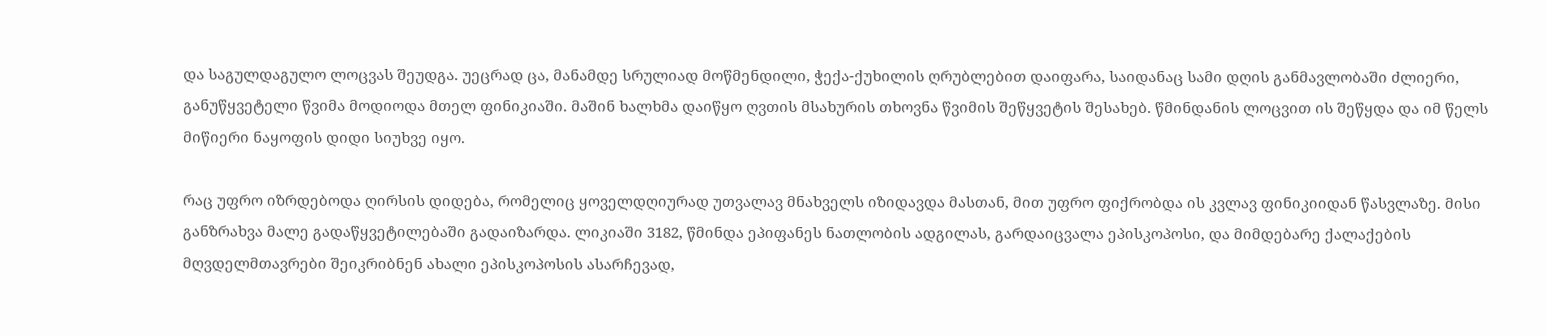და საგულდაგულო ლოცვას შეუდგა. უეცრად ცა, მანამდე სრულიად მოწმენდილი, ჭექა-ქუხილის ღრუბლებით დაიფარა, საიდანაც სამი დღის განმავლობაში ძლიერი, განუწყვეტელი წვიმა მოდიოდა მთელ ფინიკიაში. მაშინ ხალხმა დაიწყო ღვთის მსახურის თხოვნა წვიმის შეწყვეტის შესახებ. წმინდანის ლოცვით ის შეწყდა და იმ წელს მიწიერი ნაყოფის დიდი სიუხვე იყო.

რაც უფრო იზრდებოდა ღირსის დიდება, რომელიც ყოველდღიურად უთვალავ მნახველს იზიდავდა მასთან, მით უფრო ფიქრობდა ის კვლავ ფინიკიიდან წასვლაზე. მისი განზრახვა მალე გადაწყვეტილებაში გადაიზარდა. ლიკიაში 3182, წმინდა ეპიფანეს ნათლობის ადგილას, გარდაიცვალა ეპისკოპოსი, და მიმდებარე ქალაქების მღვდელმთავრები შეიკრიბნენ ახალი ეპისკოპოსის ასარჩევად,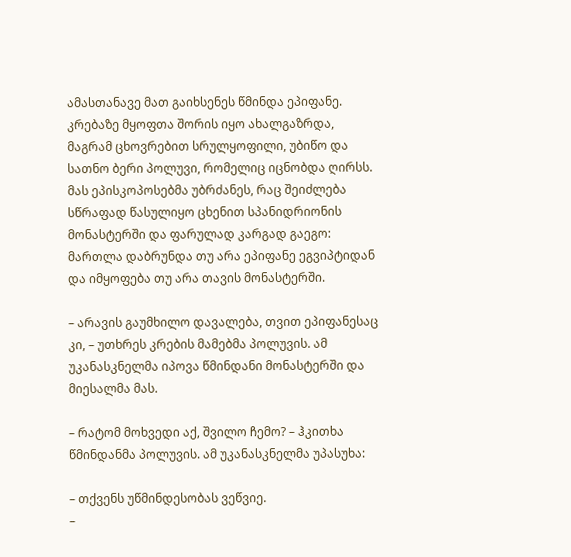ამასთანავე მათ გაიხსენეს წმინდა ეპიფანე. კრებაზე მყოფთა შორის იყო ახალგაზრდა, მაგრამ ცხოვრებით სრულყოფილი, უბიწო და სათნო ბერი პოლუვი, რომელიც იცნობდა ღირსს. მას ეპისკოპოსებმა უბრძანეს, რაც შეიძლება სწრაფად წასულიყო ცხენით სპანიდრიონის მონასტერში და ფარულად კარგად გაეგო: მართლა დაბრუნდა თუ არა ეპიფანე ეგვიპტიდან და იმყოფება თუ არა თავის მონასტერში.

– არავის გაუმხილო დავალება, თვით ეპიფანესაც კი, – უთხრეს კრების მამებმა პოლუვის. ამ უკანასკნელმა იპოვა წმინდანი მონასტერში და მიესალმა მას.

– რატომ მოხვედი აქ, შვილო ჩემო? – ჰკითხა წმინდანმა პოლუვის. ამ უკანასკნელმა უპასუხა:

– თქვენს უწმინდესობას ვეწვიე.
–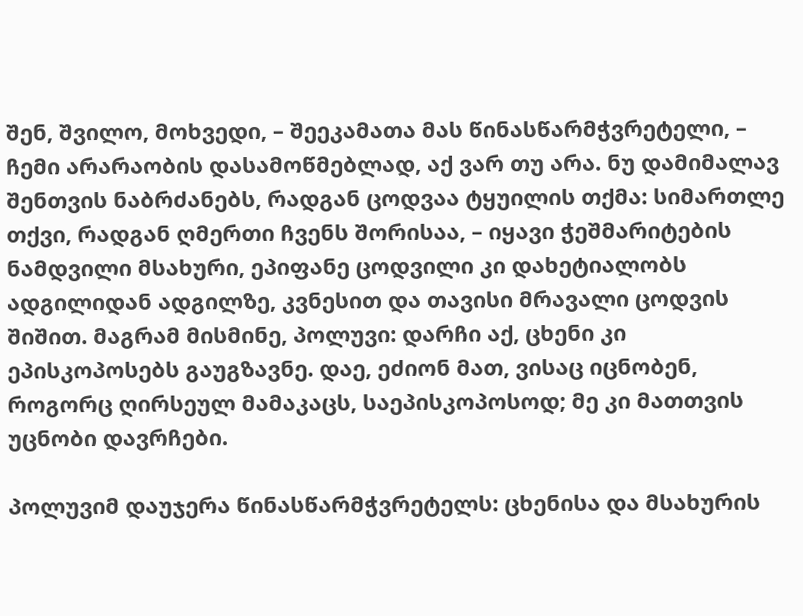შენ, შვილო, მოხვედი, – შეეკამათა მას წინასწარმჭვრეტელი, – ჩემი არარაობის დასამოწმებლად, აქ ვარ თუ არა. ნუ დამიმალავ შენთვის ნაბრძანებს, რადგან ცოდვაა ტყუილის თქმა: სიმართლე თქვი, რადგან ღმერთი ჩვენს შორისაა, – იყავი ჭეშმარიტების ნამდვილი მსახური, ეპიფანე ცოდვილი კი დახეტიალობს ადგილიდან ადგილზე, კვნესით და თავისი მრავალი ცოდვის შიშით. მაგრამ მისმინე, პოლუვი: დარჩი აქ, ცხენი კი ეპისკოპოსებს გაუგზავნე. დაე, ეძიონ მათ, ვისაც იცნობენ, როგორც ღირსეულ მამაკაცს, საეპისკოპოსოდ; მე კი მათთვის უცნობი დავრჩები.

პოლუვიმ დაუჯერა წინასწარმჭვრეტელს: ცხენისა და მსახურის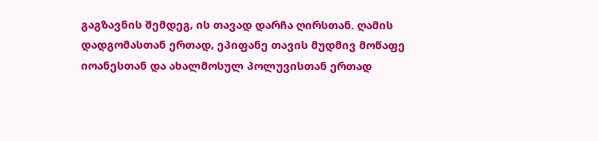გაგზავნის შემდეგ, ის თავად დარჩა ღირსთან. ღამის დადგომასთან ერთად, ეპიფანე თავის მუდმივ მოწაფე იოანესთან და ახალმოსულ პოლუვისთან ერთად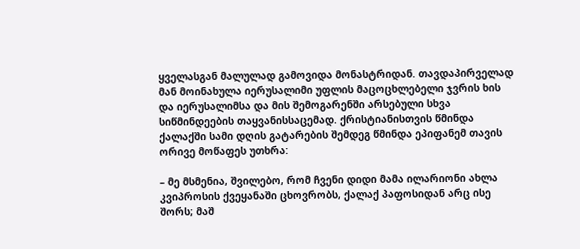ყველასგან მალულად გამოვიდა მონასტრიდან. თავდაპირველად მან მოინახულა იერუსალიმი უფლის მაცოცხლებელი ჯვრის ხის და იერუსალიმსა და მის შემოგარენში არსებული სხვა სიწმინდეების თაყვანისსაცემად. ქრისტიანისთვის წმინდა ქალაქში სამი დღის გატარების შემდეგ წმინდა ეპიფანემ თავის ორივე მოწაფეს უთხრა:

– მე მსმენია, შვილებო, რომ ჩვენი დიდი მამა ილარიონი ახლა კვიპროსის ქვეყანაში ცხოვრობს, ქალაქ პაფოსიდან არც ისე შორს; მაშ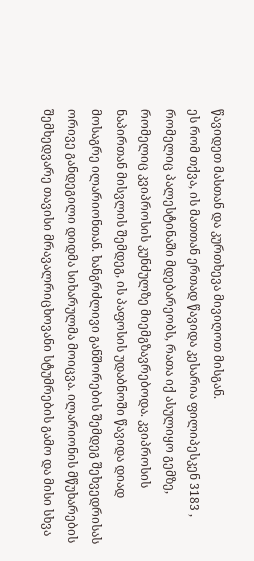წავიდეთ მასთან და კურთხევა მივიღოთ მისგან.
ეს რომ თქვა, ის მათთან ერთად წავიდა კესარია ფილიპესკენ 3183 , რომელიც პალესტინაში მდებარეობს, რათა იქ ასულიყო გემზე, რომელიც კვიპროსის კუნძულზე მიემგზავრებოდა. კვიპროსის ნაპირთან მისვლის შემდეგ, ის პაფოსის უდაბნოში წავიდა დიად მოსაგრე ილარიონთან. ხანგრძლივი განშორების შემდეგ შეხვედრისას ორივე განდეგილი დიდმა სიხარულმა მოიცვა. ილარიონის მწუხარების შემხედვარე თავისი მრავალრიცხოვანი სტუმრების გამო და მისი სხვა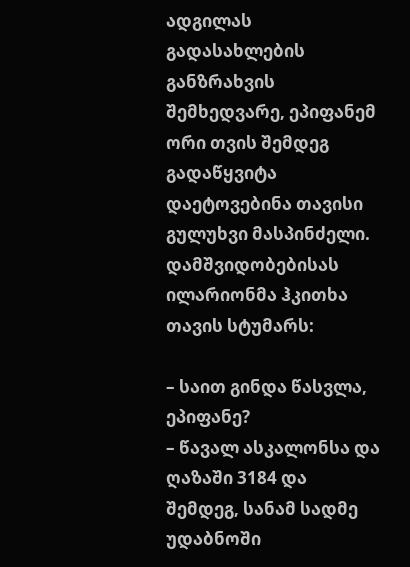ადგილას გადასახლების განზრახვის შემხედვარე, ეპიფანემ ორი თვის შემდეგ გადაწყვიტა დაეტოვებინა თავისი გულუხვი მასპინძელი. დამშვიდობებისას ილარიონმა ჰკითხა თავის სტუმარს:

– საით გინდა წასვლა, ეპიფანე?
– წავალ ასკალონსა და ღაზაში 3184 და შემდეგ, სანამ სადმე უდაბნოში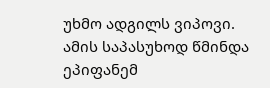უხმო ადგილს ვიპოვი.
ამის საპასუხოდ წმინდა ეპიფანემ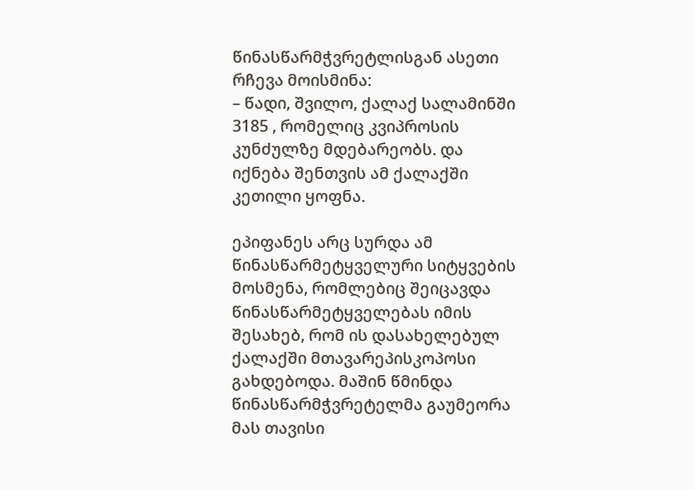წინასწარმჭვრეტლისგან ასეთი რჩევა მოისმინა:
– წადი, შვილო, ქალაქ სალამინში 3185 , რომელიც კვიპროსის კუნძულზე მდებარეობს. და იქნება შენთვის ამ ქალაქში კეთილი ყოფნა.

ეპიფანეს არც სურდა ამ წინასწარმეტყველური სიტყვების მოსმენა, რომლებიც შეიცავდა წინასწარმეტყველებას იმის შესახებ, რომ ის დასახელებულ ქალაქში მთავარეპისკოპოსი გახდებოდა. მაშინ წმინდა წინასწარმჭვრეტელმა გაუმეორა მას თავისი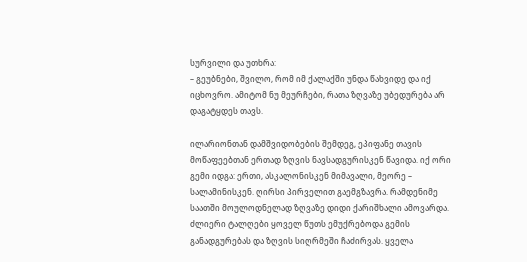სურვილი და უთხრა:
– გეუბნები, შვილო, რომ იმ ქალაქში უნდა წახვიდე და იქ იცხოვრო. ამიტომ ნუ მეურჩები, რათა ზღვაზე უბედურება არ დაგატყდეს თავს.

ილარიონთან დამშვიდობების შემდეგ, ეპიფანე თავის მოწაფეებთან ერთად ზღვის ნავსადგურისკენ წავიდა. იქ ორი გემი იდგა: ერთი, ასკალონისკენ მიმავალი, მეორე – სალამინისკენ. ღირსი პირველით გაემგზავრა. რამდენიმე საათში მოულოდნელად ზღვაზე დიდი ქარიშხალი ამოვარდა. ძლიერი ტალღები ყოველ წუთს ემუქრებოდა გემის განადგურებას და ზღვის სიღრმეში ჩაძირვას. ყველა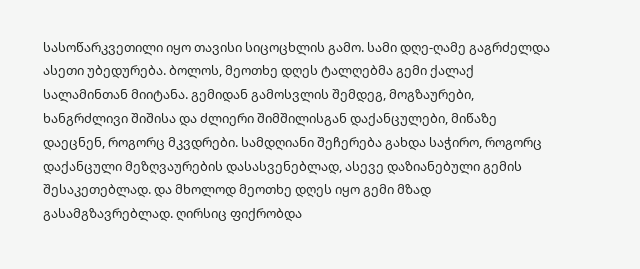სასოწარკვეთილი იყო თავისი სიცოცხლის გამო. სამი დღე-ღამე გაგრძელდა ასეთი უბედურება. ბოლოს, მეოთხე დღეს ტალღებმა გემი ქალაქ სალამინთან მიიტანა. გემიდან გამოსვლის შემდეგ, მოგზაურები, ხანგრძლივი შიშისა და ძლიერი შიმშილისგან დაქანცულები, მიწაზე დაეცნენ, როგორც მკვდრები. სამდღიანი შეჩერება გახდა საჭირო, როგორც დაქანცული მეზღვაურების დასასვენებლად, ასევე დაზიანებული გემის შესაკეთებლად. და მხოლოდ მეოთხე დღეს იყო გემი მზად გასამგზავრებლად. ღირსიც ფიქრობდა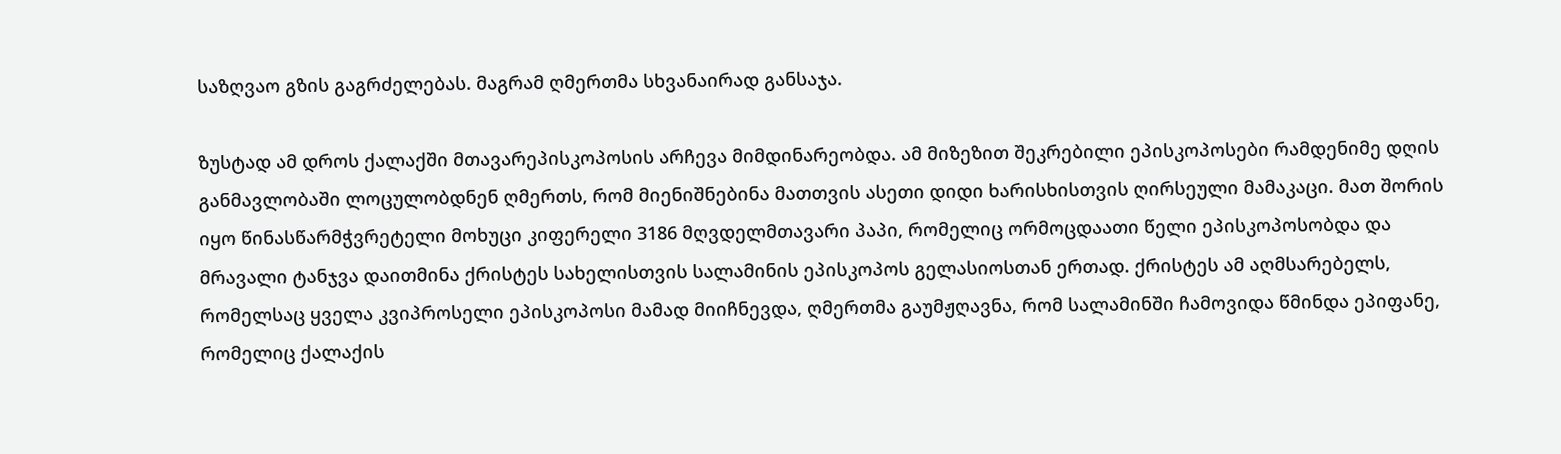საზღვაო გზის გაგრძელებას. მაგრამ ღმერთმა სხვანაირად განსაჯა.

ზუსტად ამ დროს ქალაქში მთავარეპისკოპოსის არჩევა მიმდინარეობდა. ამ მიზეზით შეკრებილი ეპისკოპოსები რამდენიმე დღის განმავლობაში ლოცულობდნენ ღმერთს, რომ მიენიშნებინა მათთვის ასეთი დიდი ხარისხისთვის ღირსეული მამაკაცი. მათ შორის იყო წინასწარმჭვრეტელი მოხუცი კიფერელი 3186 მღვდელმთავარი პაპი, რომელიც ორმოცდაათი წელი ეპისკოპოსობდა და მრავალი ტანჯვა დაითმინა ქრისტეს სახელისთვის სალამინის ეპისკოპოს გელასიოსთან ერთად. ქრისტეს ამ აღმსარებელს, რომელსაც ყველა კვიპროსელი ეპისკოპოსი მამად მიიჩნევდა, ღმერთმა გაუმჟღავნა, რომ სალამინში ჩამოვიდა წმინდა ეპიფანე, რომელიც ქალაქის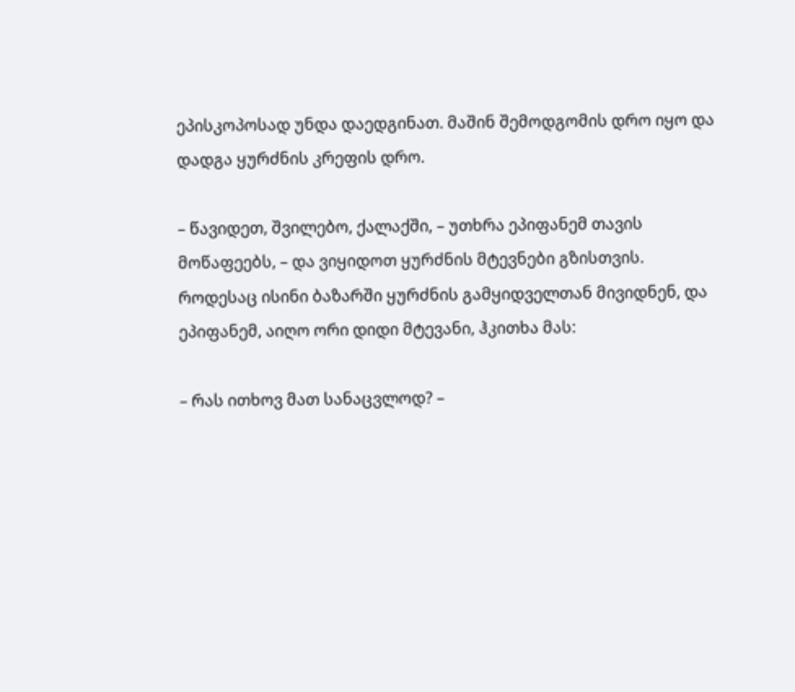ეპისკოპოსად უნდა დაედგინათ. მაშინ შემოდგომის დრო იყო და დადგა ყურძნის კრეფის დრო.

– წავიდეთ, შვილებო, ქალაქში, – უთხრა ეპიფანემ თავის მოწაფეებს, – და ვიყიდოთ ყურძნის მტევნები გზისთვის.
როდესაც ისინი ბაზარში ყურძნის გამყიდველთან მივიდნენ, და ეპიფანემ, აიღო ორი დიდი მტევანი, ჰკითხა მას:

– რას ითხოვ მათ სანაცვლოდ? –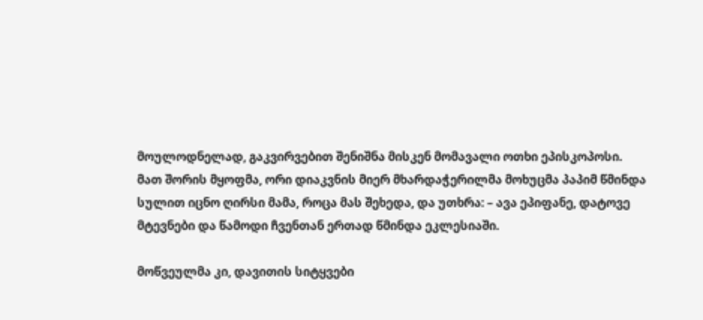მოულოდნელად, გაკვირვებით შენიშნა მისკენ მომავალი ოთხი ეპისკოპოსი. მათ შორის მყოფმა, ორი დიაკვნის მიერ მხარდაჭერილმა მოხუცმა პაპიმ წმინდა სულით იცნო ღირსი მამა, როცა მას შეხედა, და უთხრა: – ავა ეპიფანე, დატოვე მტევნები და წამოდი ჩვენთან ერთად წმინდა ეკლესიაში.

მოწვეულმა კი, დავითის სიტყვები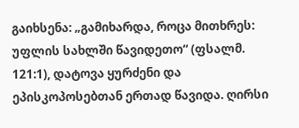გაიხსენა: „გამიხარდა, როცა მითხრეს: უფლის სახლში წავიდეთო“ (ფსალმ. 121:1), დატოვა ყურძენი და ეპისკოპოსებთან ერთად წავიდა. ღირსი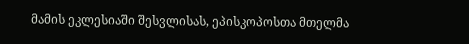მამის ეკლესიაში შესვლისას, ეპისკოპოსთა მთელმა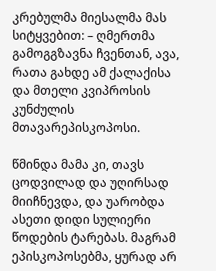კრებულმა მიესალმა მას სიტყვებით: – ღმერთმა გამოგგზავნა ჩვენთან, ავა, რათა გახდე ამ ქალაქისა და მთელი კვიპროსის კუნძულის მთავარეპისკოპოსი.

წმინდა მამა კი, თავს ცოდვილად და უღირსად მიიჩნევდა, და უარობდა ასეთი დიდი სულიერი წოდების ტარებას. მაგრამ ეპისკოპოსებმა, ყურად არ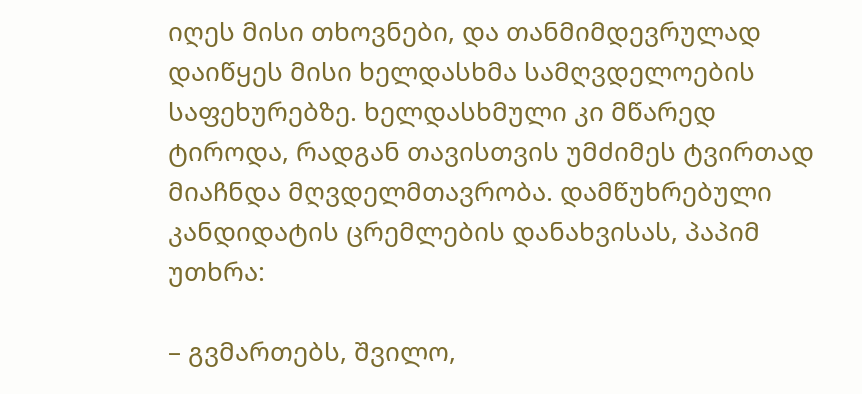იღეს მისი თხოვნები, და თანმიმდევრულად დაიწყეს მისი ხელდასხმა სამღვდელოების საფეხურებზე. ხელდასხმული კი მწარედ ტიროდა, რადგან თავისთვის უმძიმეს ტვირთად მიაჩნდა მღვდელმთავრობა. დამწუხრებული კანდიდატის ცრემლების დანახვისას, პაპიმ უთხრა:

– გვმართებს, შვილო,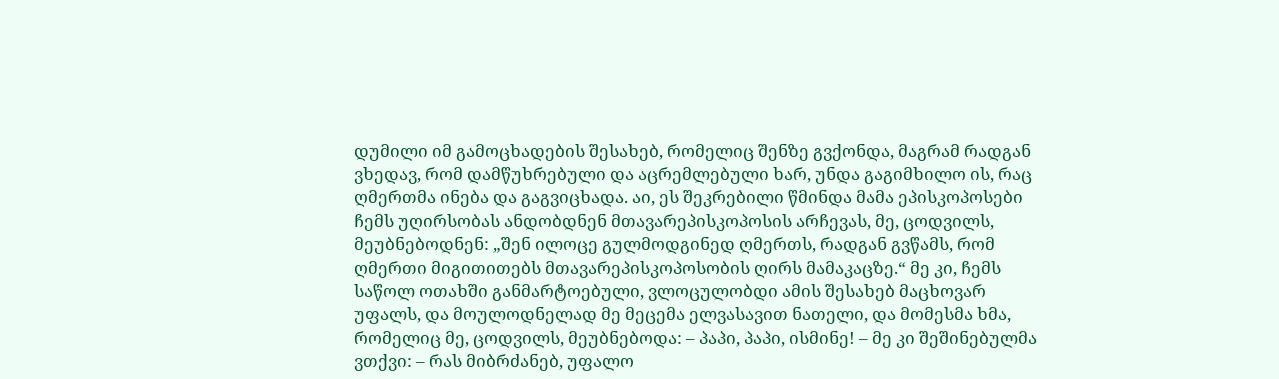დუმილი იმ გამოცხადების შესახებ, რომელიც შენზე გვქონდა, მაგრამ რადგან ვხედავ, რომ დამწუხრებული და აცრემლებული ხარ, უნდა გაგიმხილო ის, რაც ღმერთმა ინება და გაგვიცხადა. აი, ეს შეკრებილი წმინდა მამა ეპისკოპოსები ჩემს უღირსობას ანდობდნენ მთავარეპისკოპოსის არჩევას, მე, ცოდვილს, მეუბნებოდნენ: „შენ ილოცე გულმოდგინედ ღმერთს, რადგან გვწამს, რომ ღმერთი მიგითითებს მთავარეპისკოპოსობის ღირს მამაკაცზე.“ მე კი, ჩემს საწოლ ოთახში განმარტოებული, ვლოცულობდი ამის შესახებ მაცხოვარ უფალს, და მოულოდნელად მე მეცემა ელვასავით ნათელი, და მომესმა ხმა, რომელიც მე, ცოდვილს, მეუბნებოდა: – პაპი, პაპი, ისმინე! – მე კი შეშინებულმა ვთქვი: – რას მიბრძანებ, უფალო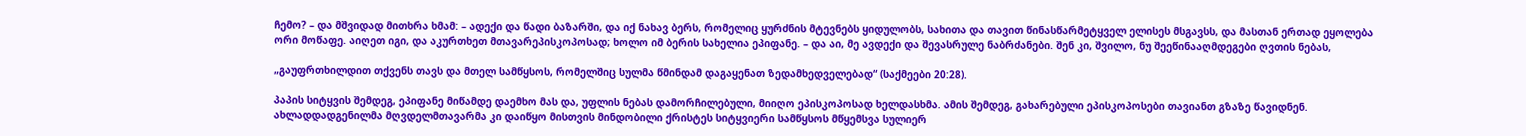ჩემო? – და მშვიდად მითხრა ხმამ: – ადექი და წადი ბაზარში, და იქ ნახავ ბერს, რომელიც ყურძნის მტევნებს ყიდულობს, სახითა და თავით წინასწარმეტყველ ელისეს მსგავსს, და მასთან ერთად ეყოლება ორი მოწაფე. აიღეთ იგი, და აკურთხეთ მთავარეპისკოპოსად; ხოლო იმ ბერის სახელია ეპიფანე. – და აი, მე ავდექი და შევასრულე ნაბრძანები. შენ კი, შვილო, ნუ შეეწინააღმდეგები ღვთის ნებას,

„გაუფრთხილდით თქვენს თავს და მთელ სამწყსოს, რომელშიც სულმა წმინდამ დაგაყენათ ზედამხედველებად“ (საქმეები 20:28).

პაპის სიტყვის შემდეგ, ეპიფანე მიწამდე დაემხო მას და, უფლის ნებას დამორჩილებული, მიიღო ეპისკოპოსად ხელდასხმა. ამის შემდეგ, გახარებული ეპისკოპოსები თავიანთ გზაზე წავიდნენ. ახლადდადგენილმა მღვდელმთავარმა კი დაიწყო მისთვის მინდობილი ქრისტეს სიტყვიერი სამწყსოს მწყემსვა სულიერ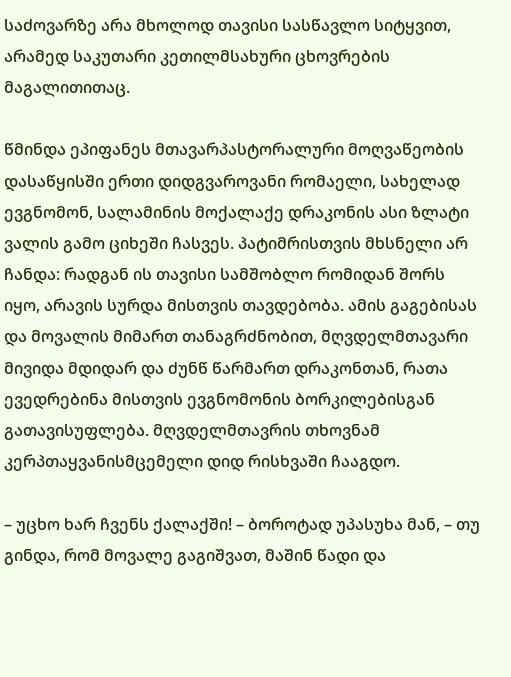საძოვარზე არა მხოლოდ თავისი სასწავლო სიტყვით, არამედ საკუთარი კეთილმსახური ცხოვრების მაგალითითაც.

წმინდა ეპიფანეს მთავარპასტორალური მოღვაწეობის დასაწყისში ერთი დიდგვაროვანი რომაელი, სახელად ევგნომონ, სალამინის მოქალაქე დრაკონის ასი ზლატი ვალის გამო ციხეში ჩასვეს. პატიმრისთვის მხსნელი არ ჩანდა: რადგან ის თავისი სამშობლო რომიდან შორს იყო, არავის სურდა მისთვის თავდებობა. ამის გაგებისას და მოვალის მიმართ თანაგრძნობით, მღვდელმთავარი მივიდა მდიდარ და ძუნწ წარმართ დრაკონთან, რათა ევედრებინა მისთვის ევგნომონის ბორკილებისგან გათავისუფლება. მღვდელმთავრის თხოვნამ კერპთაყვანისმცემელი დიდ რისხვაში ჩააგდო.

– უცხო ხარ ჩვენს ქალაქში! – ბოროტად უპასუხა მან, – თუ გინდა, რომ მოვალე გაგიშვათ, მაშინ წადი და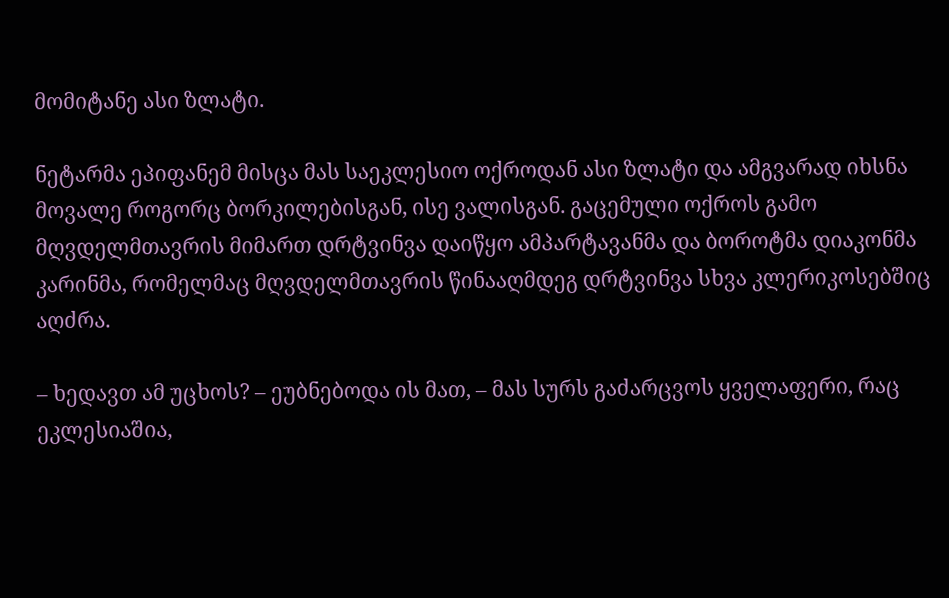მომიტანე ასი ზლატი.

ნეტარმა ეპიფანემ მისცა მას საეკლესიო ოქროდან ასი ზლატი და ამგვარად იხსნა მოვალე როგორც ბორკილებისგან, ისე ვალისგან. გაცემული ოქროს გამო მღვდელმთავრის მიმართ დრტვინვა დაიწყო ამპარტავანმა და ბოროტმა დიაკონმა კარინმა, რომელმაც მღვდელმთავრის წინააღმდეგ დრტვინვა სხვა კლერიკოსებშიც აღძრა.

– ხედავთ ამ უცხოს? – ეუბნებოდა ის მათ, – მას სურს გაძარცვოს ყველაფერი, რაც ეკლესიაშია,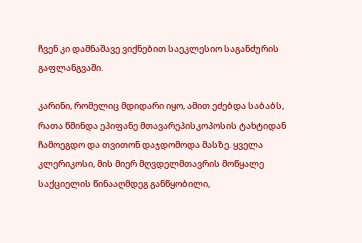ჩვენ კი დამნაშავე ვიქნებით საეკლესიო საგანძურის გაფლანგვაში.

კარინი, რომელიც მდიდარი იყო, ამით ეძებდა საბაბს, რათა წმინდა ეპიფანე მთავარეპისკოპოსის ტახტიდან ჩამოეგდო და თვითონ დაჯდომოდა მასზე. ყველა კლერიკოსი, მის მიერ მღვდელმთავრის მოწყალე საქციელის წინააღმდეგ განწყობილი,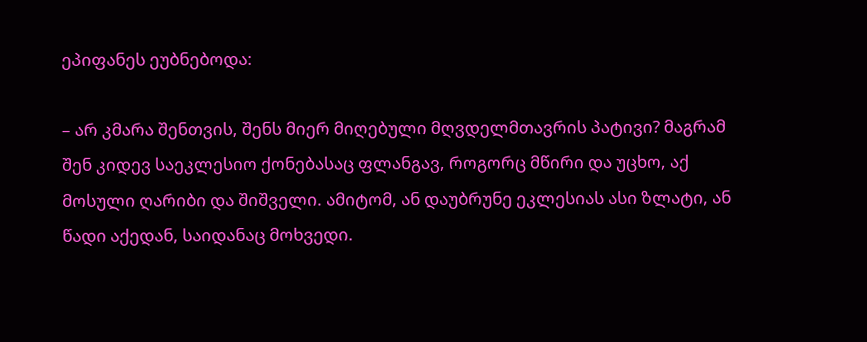ეპიფანეს ეუბნებოდა:

– არ კმარა შენთვის, შენს მიერ მიღებული მღვდელმთავრის პატივი? მაგრამ შენ კიდევ საეკლესიო ქონებასაც ფლანგავ, როგორც მწირი და უცხო, აქ მოსული ღარიბი და შიშველი. ამიტომ, ან დაუბრუნე ეკლესიას ასი ზლატი, ან წადი აქედან, საიდანაც მოხვედი.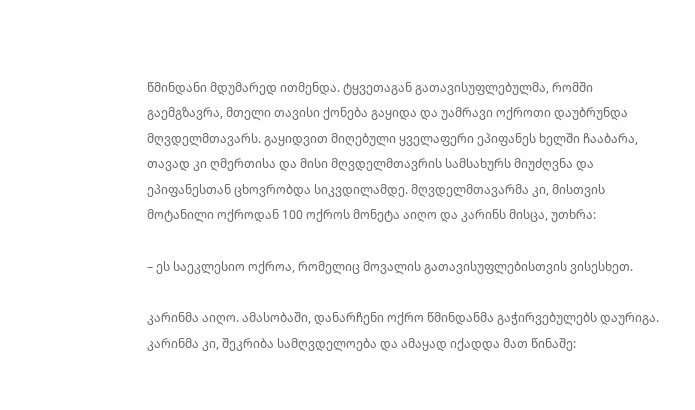წმინდანი მდუმარედ ითმენდა. ტყვეთაგან გათავისუფლებულმა, რომში გაემგზავრა, მთელი თავისი ქონება გაყიდა და უამრავი ოქროთი დაუბრუნდა მღვდელმთავარს. გაყიდვით მიღებული ყველაფერი ეპიფანეს ხელში ჩააბარა, თავად კი ღმერთისა და მისი მღვდელმთავრის სამსახურს მიუძღვნა და ეპიფანესთან ცხოვრობდა სიკვდილამდე. მღვდელმთავარმა კი, მისთვის მოტანილი ოქროდან 100 ოქროს მონეტა აიღო და კარინს მისცა, უთხრა:

– ეს საეკლესიო ოქროა, რომელიც მოვალის გათავისუფლებისთვის ვისესხეთ.

კარინმა აიღო. ამასობაში, დანარჩენი ოქრო წმინდანმა გაჭირვებულებს დაურიგა. კარინმა კი, შეკრიბა სამღვდელოება და ამაყად იქადდა მათ წინაშე: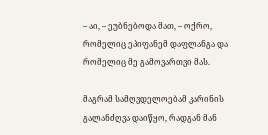– აი, – ეუბნებოდა მათ, – ოქრო, რომელიც ეპიფანემ დაფლანგა და რომელიც მე გამოვართვი მას.

მაგრამ სამღვდელოებამ კარინის გალანძღვა დაიწყო, რადგან მან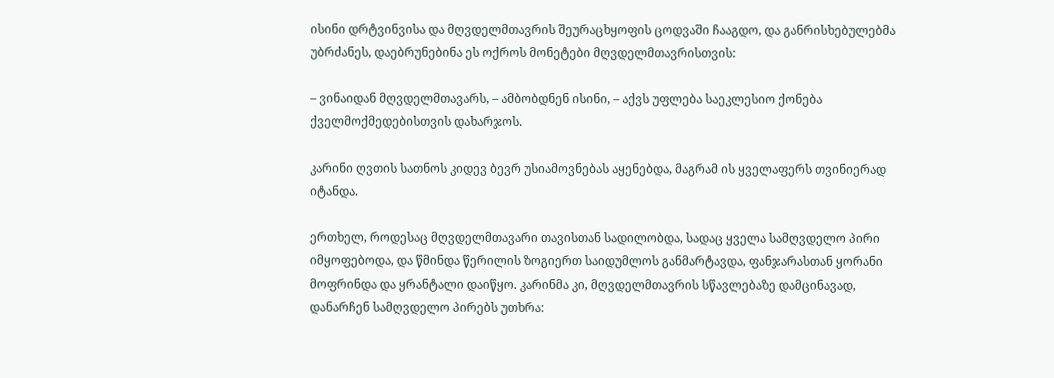ისინი დრტვინვისა და მღვდელმთავრის შეურაცხყოფის ცოდვაში ჩააგდო, და განრისხებულებმა უბრძანეს, დაებრუნებინა ეს ოქროს მონეტები მღვდელმთავრისთვის:

– ვინაიდან მღვდელმთავარს, – ამბობდნენ ისინი, – აქვს უფლება საეკლესიო ქონება ქველმოქმედებისთვის დახარჯოს.

კარინი ღვთის სათნოს კიდევ ბევრ უსიამოვნებას აყენებდა, მაგრამ ის ყველაფერს თვინიერად იტანდა.

ერთხელ, როდესაც მღვდელმთავარი თავისთან სადილობდა, სადაც ყველა სამღვდელო პირი იმყოფებოდა, და წმინდა წერილის ზოგიერთ საიდუმლოს განმარტავდა, ფანჯარასთან ყორანი მოფრინდა და ყრანტალი დაიწყო. კარინმა კი, მღვდელმთავრის სწავლებაზე დამცინავად, დანარჩენ სამღვდელო პირებს უთხრა: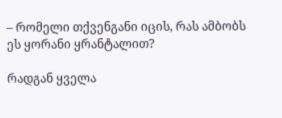– რომელი თქვენგანი იცის, რას ამბობს ეს ყორანი ყრანტალით?

რადგან ყველა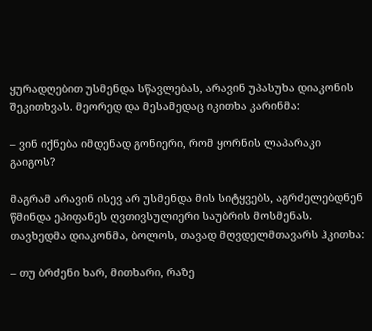ყურადღებით უსმენდა სწავლებას, არავინ უპასუხა დიაკონის შეკითხვას. მეორედ და მესამედაც იკითხა კარინმა:

– ვინ იქნება იმდენად გონიერი, რომ ყორნის ლაპარაკი გაიგოს?

მაგრამ არავინ ისევ არ უსმენდა მის სიტყვებს, აგრძელებდნენ წმინდა ეპიფანეს ღვთივსულიერი საუბრის მოსმენას. თავხედმა დიაკონმა, ბოლოს, თავად მღვდელმთავარს ჰკითხა:

– თუ ბრძენი ხარ, მითხარი, რაზე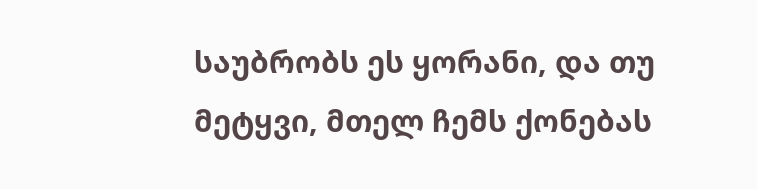საუბრობს ეს ყორანი, და თუ მეტყვი, მთელ ჩემს ქონებას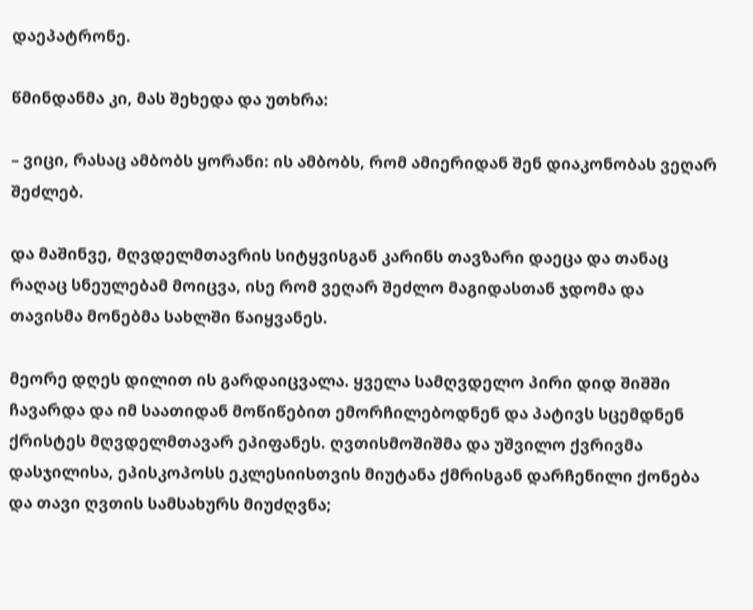დაეპატრონე.

წმინდანმა კი, მას შეხედა და უთხრა:

– ვიცი, რასაც ამბობს ყორანი: ის ამბობს, რომ ამიერიდან შენ დიაკონობას ვეღარ შეძლებ.

და მაშინვე, მღვდელმთავრის სიტყვისგან კარინს თავზარი დაეცა და თანაც რაღაც სნეულებამ მოიცვა, ისე რომ ვეღარ შეძლო მაგიდასთან ჯდომა და თავისმა მონებმა სახლში წაიყვანეს.

მეორე დღეს დილით ის გარდაიცვალა. ყველა სამღვდელო პირი დიდ შიშში ჩავარდა და იმ საათიდან მოწიწებით ემორჩილებოდნენ და პატივს სცემდნენ ქრისტეს მღვდელმთავარ ეპიფანეს. ღვთისმოშიშმა და უშვილო ქვრივმა დასჯილისა, ეპისკოპოსს ეკლესიისთვის მიუტანა ქმრისგან დარჩენილი ქონება და თავი ღვთის სამსახურს მიუძღვნა;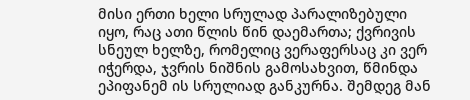მისი ერთი ხელი სრულად პარალიზებული იყო, რაც ათი წლის წინ დაემართა; ქვრივის სნეულ ხელზე, რომელიც ვერაფერსაც კი ვერ იჭერდა, ჯვრის ნიშნის გამოსახვით, წმინდა ეპიფანემ ის სრულიად განკურნა. შემდეგ მან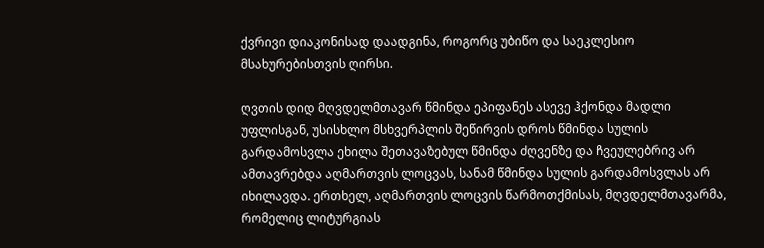ქვრივი დიაკონისად დაადგინა, როგორც უბიწო და საეკლესიო მსახურებისთვის ღირსი.

ღვთის დიდ მღვდელმთავარ წმინდა ეპიფანეს ასევე ჰქონდა მადლი უფლისგან, უსისხლო მსხვერპლის შეწირვის დროს წმინდა სულის გარდამოსვლა ეხილა შეთავაზებულ წმინდა ძღვენზე და ჩვეულებრივ არ ამთავრებდა აღმართვის ლოცვას, სანამ წმინდა სულის გარდამოსვლას არ იხილავდა. ერთხელ, აღმართვის ლოცვის წარმოთქმისას, მღვდელმთავარმა, რომელიც ლიტურგიას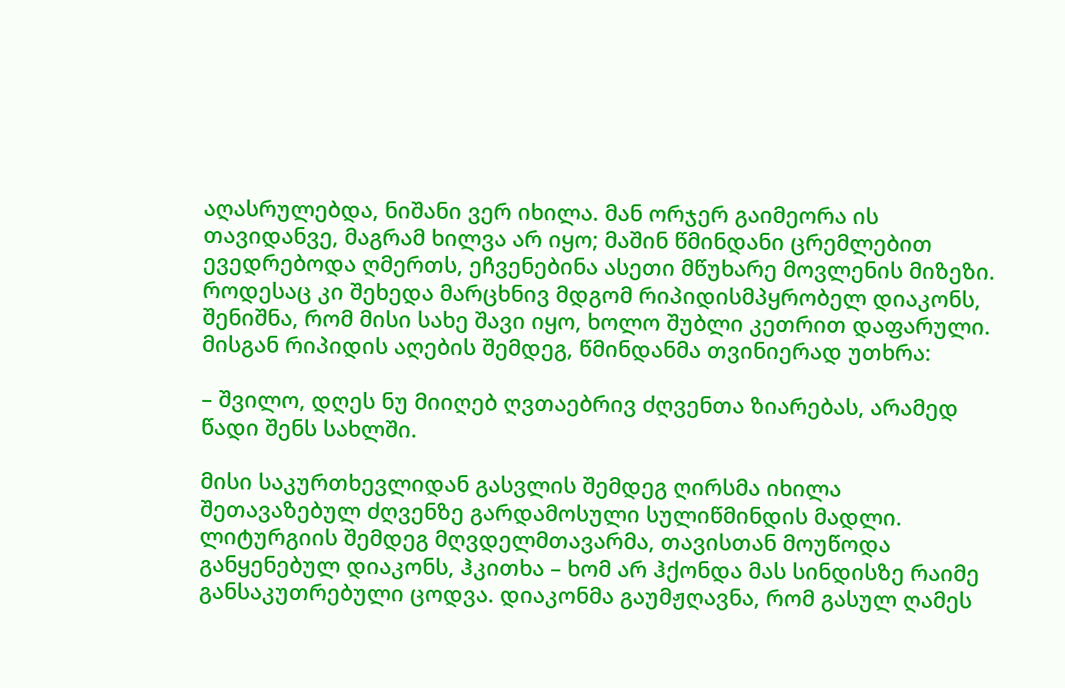აღასრულებდა, ნიშანი ვერ იხილა. მან ორჯერ გაიმეორა ის თავიდანვე, მაგრამ ხილვა არ იყო; მაშინ წმინდანი ცრემლებით ევედრებოდა ღმერთს, ეჩვენებინა ასეთი მწუხარე მოვლენის მიზეზი. როდესაც კი შეხედა მარცხნივ მდგომ რიპიდისმპყრობელ დიაკონს, შენიშნა, რომ მისი სახე შავი იყო, ხოლო შუბლი კეთრით დაფარული. მისგან რიპიდის აღების შემდეგ, წმინდანმა თვინიერად უთხრა:

– შვილო, დღეს ნუ მიიღებ ღვთაებრივ ძღვენთა ზიარებას, არამედ წადი შენს სახლში.

მისი საკურთხევლიდან გასვლის შემდეგ ღირსმა იხილა შეთავაზებულ ძღვენზე გარდამოსული სულიწმინდის მადლი. ლიტურგიის შემდეგ მღვდელმთავარმა, თავისთან მოუწოდა განყენებულ დიაკონს, ჰკითხა – ხომ არ ჰქონდა მას სინდისზე რაიმე განსაკუთრებული ცოდვა. დიაკონმა გაუმჟღავნა, რომ გასულ ღამეს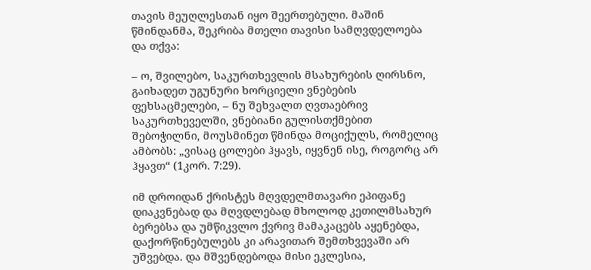თავის მეუღლესთან იყო შეერთებული. მაშინ წმინდანმა, შეკრიბა მთელი თავისი სამღვდელოება და თქვა:

– ო, შვილებო, საკურთხევლის მსახურების ღირსნო, გაიხადეთ უგუნური ხორციელი ვნებების ფეხსაცმელები, – ნუ შეხვალთ ღვთაებრივ საკურთხეველში, ვნებიანი გულისთქმებით შებოჭილნი, მოუსმინეთ წმინდა მოციქულს, რომელიც ამბობს: „ვისაც ცოლები ჰყავს, იყვნენ ისე, როგორც არ ჰყავთ“ (1კორ. 7:29).

იმ დროიდან ქრისტეს მღვდელმთავარი ეპიფანე დიაკვნებად და მღვდლებად მხოლოდ კეთილმსახურ ბერებსა და უმწიკვლო ქვრივ მამაკაცებს აყენებდა, დაქორწინებულებს კი არავითარ შემთხვევაში არ უშვებდა. და მშვენდებოდა მისი ეკლესია,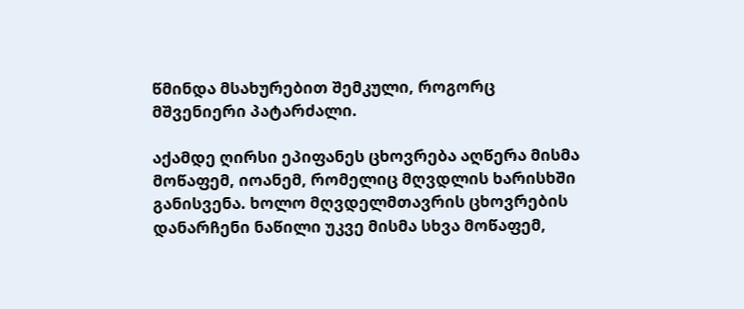წმინდა მსახურებით შემკული, როგორც მშვენიერი პატარძალი.

აქამდე ღირსი ეპიფანეს ცხოვრება აღწერა მისმა მოწაფემ, იოანემ, რომელიც მღვდლის ხარისხში განისვენა. ხოლო მღვდელმთავრის ცხოვრების დანარჩენი ნაწილი უკვე მისმა სხვა მოწაფემ,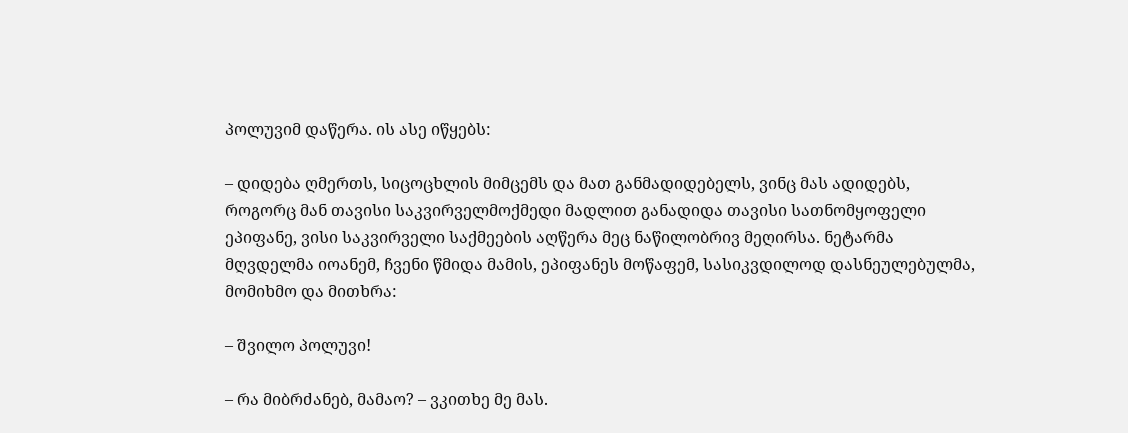პოლუვიმ დაწერა. ის ასე იწყებს:

– დიდება ღმერთს, სიცოცხლის მიმცემს და მათ განმადიდებელს, ვინც მას ადიდებს, როგორც მან თავისი საკვირველმოქმედი მადლით განადიდა თავისი სათნომყოფელი ეპიფანე, ვისი საკვირველი საქმეების აღწერა მეც ნაწილობრივ მეღირსა. ნეტარმა მღვდელმა იოანემ, ჩვენი წმიდა მამის, ეპიფანეს მოწაფემ, სასიკვდილოდ დასნეულებულმა, მომიხმო და მითხრა:

– შვილო პოლუვი!

– რა მიბრძანებ, მამაო? – ვკითხე მე მას.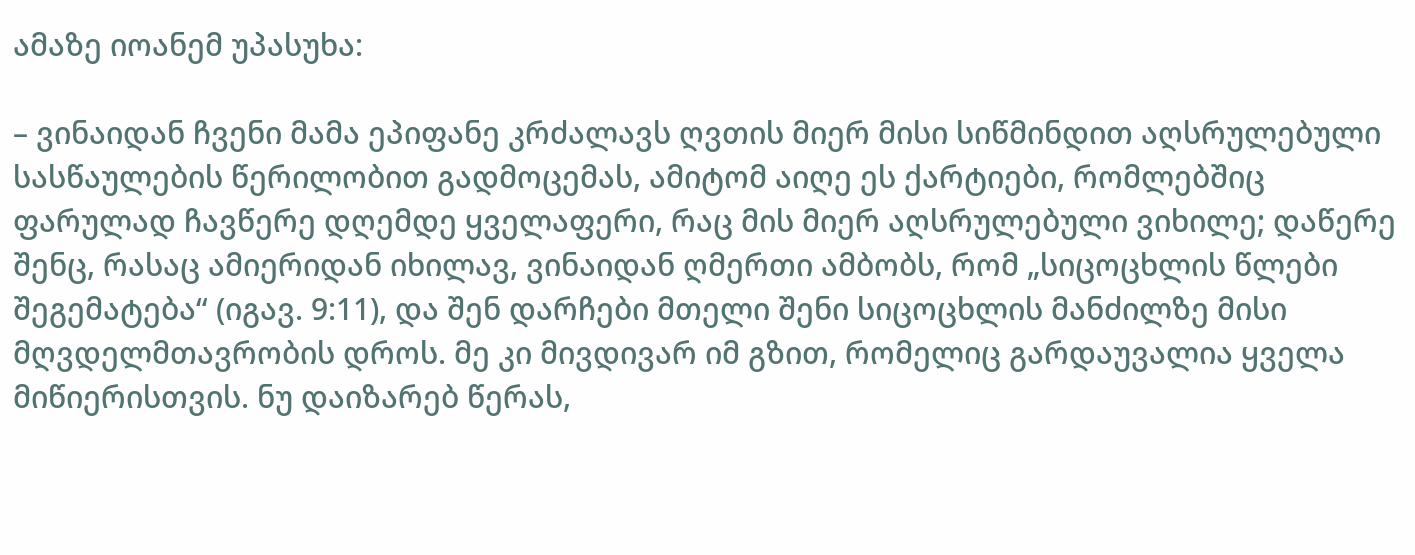ამაზე იოანემ უპასუხა:

– ვინაიდან ჩვენი მამა ეპიფანე კრძალავს ღვთის მიერ მისი სიწმინდით აღსრულებული სასწაულების წერილობით გადმოცემას, ამიტომ აიღე ეს ქარტიები, რომლებშიც ფარულად ჩავწერე დღემდე ყველაფერი, რაც მის მიერ აღსრულებული ვიხილე; დაწერე შენც, რასაც ამიერიდან იხილავ, ვინაიდან ღმერთი ამბობს, რომ „სიცოცხლის წლები შეგემატება“ (იგავ. 9:11), და შენ დარჩები მთელი შენი სიცოცხლის მანძილზე მისი მღვდელმთავრობის დროს. მე კი მივდივარ იმ გზით, რომელიც გარდაუვალია ყველა მიწიერისთვის. ნუ დაიზარებ წერას,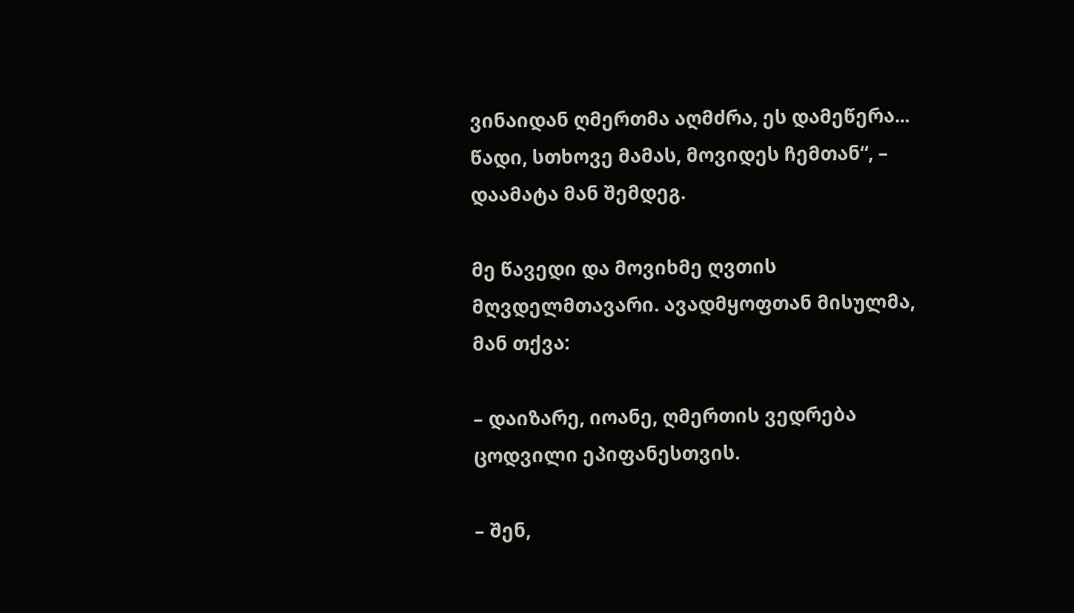ვინაიდან ღმერთმა აღმძრა, ეს დამეწერა... წადი, სთხოვე მამას, მოვიდეს ჩემთან“, – დაამატა მან შემდეგ.

მე წავედი და მოვიხმე ღვთის მღვდელმთავარი. ავადმყოფთან მისულმა, მან თქვა:

– დაიზარე, იოანე, ღმერთის ვედრება ცოდვილი ეპიფანესთვის.

– შენ,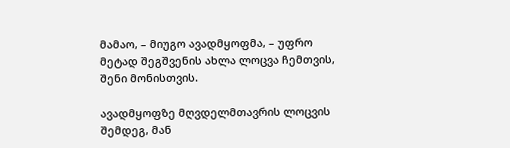მამაო, – მიუგო ავადმყოფმა, – უფრო მეტად შეგშვენის ახლა ლოცვა ჩემთვის, შენი მონისთვის.

ავადმყოფზე მღვდელმთავრის ლოცვის შემდეგ, მან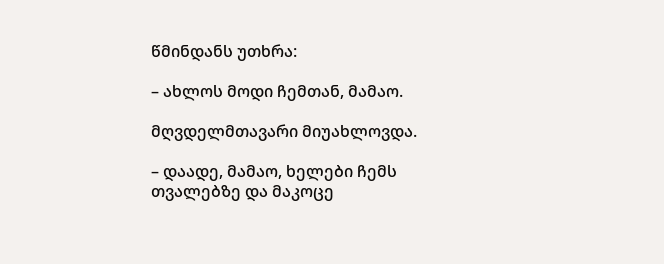წმინდანს უთხრა:

– ახლოს მოდი ჩემთან, მამაო.

მღვდელმთავარი მიუახლოვდა.

– დაადე, მამაო, ხელები ჩემს თვალებზე და მაკოცე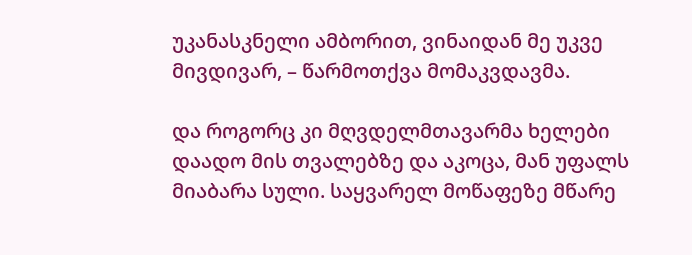უკანასკნელი ამბორით, ვინაიდან მე უკვე მივდივარ, – წარმოთქვა მომაკვდავმა.

და როგორც კი მღვდელმთავარმა ხელები დაადო მის თვალებზე და აკოცა, მან უფალს მიაბარა სული. საყვარელ მოწაფეზე მწარე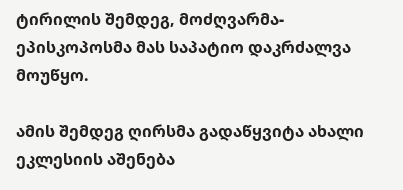ტირილის შემდეგ, მოძღვარმა-ეპისკოპოსმა მას საპატიო დაკრძალვა მოუწყო.

ამის შემდეგ ღირსმა გადაწყვიტა ახალი ეკლესიის აშენება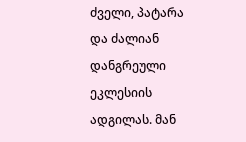ძველი, პატარა და ძალიან დანგრეული ეკლესიის ადგილას. მან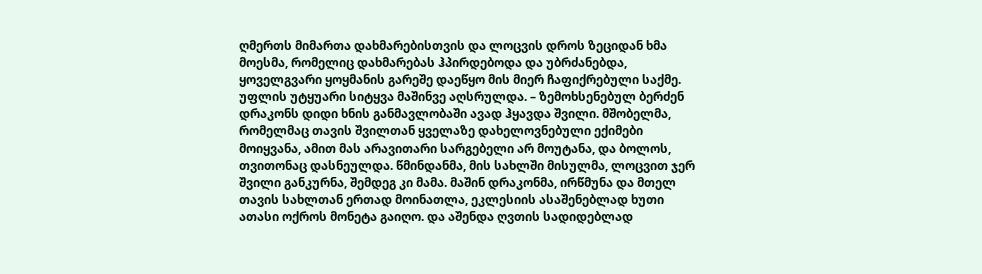ღმერთს მიმართა დახმარებისთვის და ლოცვის დროს ზეციდან ხმა მოესმა, რომელიც დახმარებას ჰპირდებოდა და უბრძანებდა, ყოველგვარი ყოყმანის გარეშე დაეწყო მის მიერ ჩაფიქრებული საქმე. უფლის უტყუარი სიტყვა მაშინვე აღსრულდა. – ზემოხსენებულ ბერძენ დრაკონს დიდი ხნის განმავლობაში ავად ჰყავდა შვილი. მშობელმა, რომელმაც თავის შვილთან ყველაზე დახელოვნებული ექიმები მოიყვანა, ამით მას არავითარი სარგებელი არ მოუტანა, და ბოლოს, თვითონაც დასნეულდა. წმინდანმა, მის სახლში მისულმა, ლოცვით ჯერ შვილი განკურნა, შემდეგ კი მამა. მაშინ დრაკონმა, ირწმუნა და მთელ თავის სახლთან ერთად მოინათლა, ეკლესიის ასაშენებლად ხუთი ათასი ოქროს მონეტა გაიღო. და აშენდა ღვთის სადიდებლად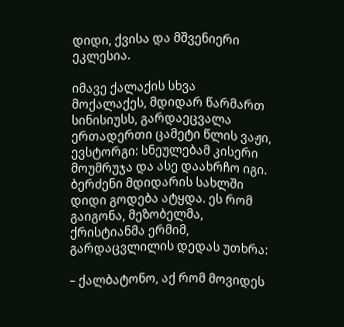დიდი, ქვისა და მშვენიერი ეკლესია.

იმავე ქალაქის სხვა მოქალაქეს, მდიდარ წარმართ სინისიუსს, გარდაეცვალა ერთადერთი ცამეტი წლის ვაჟი, ევსტორგი: სნეულებამ კისერი მოუმრუჯა და ასე დაახრჩო იგი. ბერძენი მდიდარის სახლში დიდი გოდება ატყდა. ეს რომ გაიგონა, მეზობელმა, ქრისტიანმა ერმიმ, გარდაცვლილის დედას უთხრა:

– ქალბატონო, აქ რომ მოვიდეს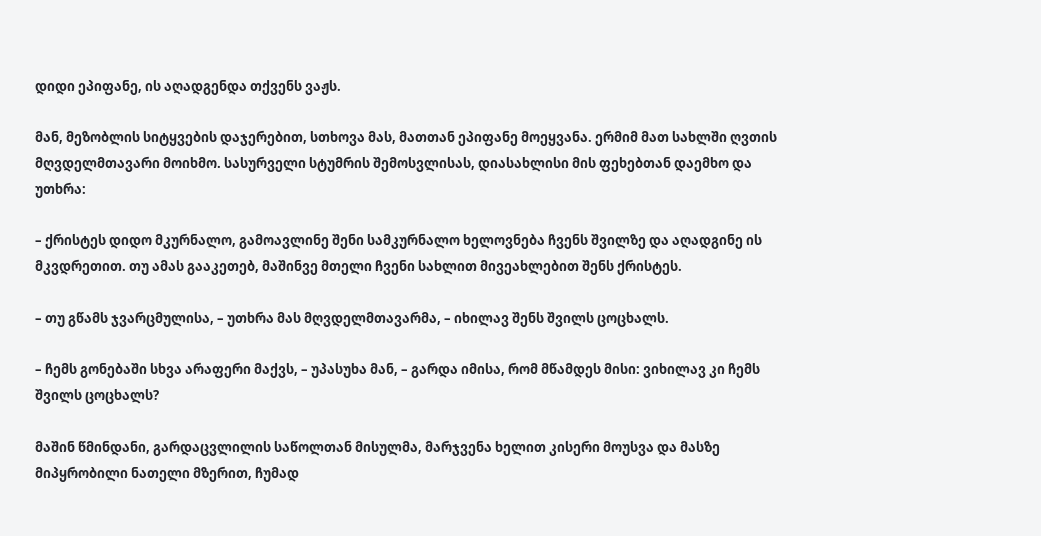დიდი ეპიფანე, ის აღადგენდა თქვენს ვაჟს.

მან, მეზობლის სიტყვების დაჯერებით, სთხოვა მას, მათთან ეპიფანე მოეყვანა. ერმიმ მათ სახლში ღვთის მღვდელმთავარი მოიხმო. სასურველი სტუმრის შემოსვლისას, დიასახლისი მის ფეხებთან დაემხო და უთხრა:

– ქრისტეს დიდო მკურნალო, გამოავლინე შენი სამკურნალო ხელოვნება ჩვენს შვილზე და აღადგინე ის მკვდრეთით. თუ ამას გააკეთებ, მაშინვე მთელი ჩვენი სახლით მივეახლებით შენს ქრისტეს.

– თუ გწამს ჯვარცმულისა, – უთხრა მას მღვდელმთავარმა, – იხილავ შენს შვილს ცოცხალს.

– ჩემს გონებაში სხვა არაფერი მაქვს, – უპასუხა მან, – გარდა იმისა, რომ მწამდეს მისი: ვიხილავ კი ჩემს შვილს ცოცხალს?

მაშინ წმინდანი, გარდაცვლილის საწოლთან მისულმა, მარჯვენა ხელით კისერი მოუსვა და მასზე მიპყრობილი ნათელი მზერით, ჩუმად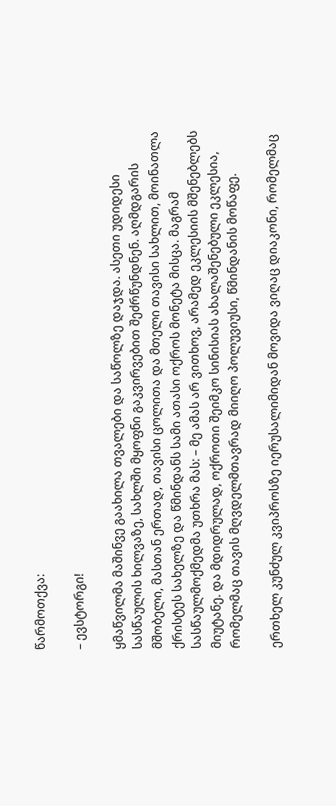წარმოთქვა:

– ევსტორგი!

ყმაწვილმა მაშინვე გაახილა თვალები და საწოლზე დაჯდა. ასეთი უდიდესი სასწაულის ხილვაზე, სახლში მყოფნი გაკვირვებით შეძრწუნდნენ. აღმდგარის მშობელი, მასთან ერთად, თავისი ცოლითა და მთელი თავისი სახლით, მოინათლა ქრისტეს სახელზე და წმინდანს სამი ათასი ოქროს მონეტა მისცა. მაგრამ სასწაულმოქმედმა უთხრა მას: – მე ამას არ ვითხოვ, არამედ ეკლესიის მშენებლებს მიუტანე. და მდიდრულად, ოქროთი შეიმკო სინისიას ახალაშენებული ეკლესია, რომელმაც თავის მღვდელმთავრად მიიღო პოლუვიუსი, წმინდანის მოწაფე.

ერთხელ კუნძულ კვიპროსზე იერუსალიმიდან მოვიდა ვიღაც დიაკონი, რომელმაც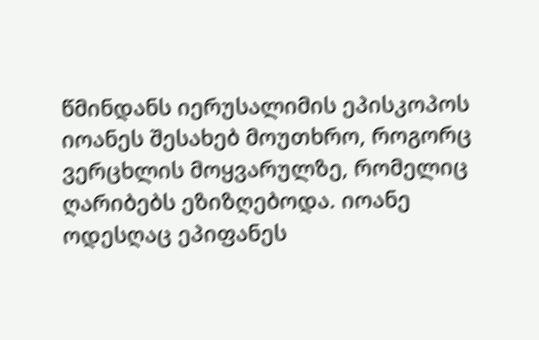წმინდანს იერუსალიმის ეპისკოპოს იოანეს შესახებ მოუთხრო, როგორც ვერცხლის მოყვარულზე, რომელიც ღარიბებს ეზიზღებოდა. იოანე ოდესღაც ეპიფანეს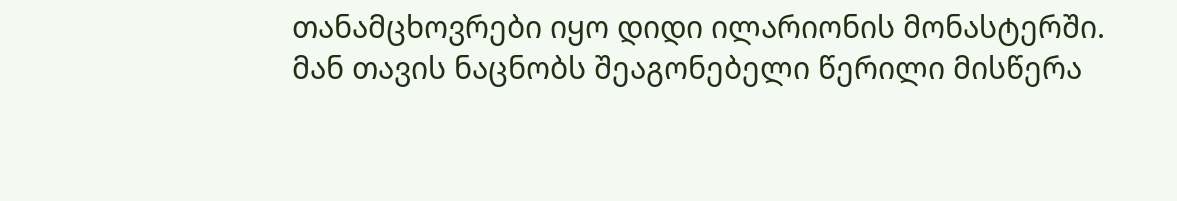თანამცხოვრები იყო დიდი ილარიონის მონასტერში. მან თავის ნაცნობს შეაგონებელი წერილი მისწერა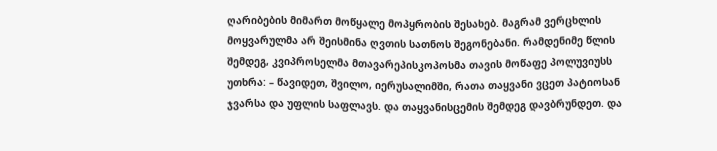ღარიბების მიმართ მოწყალე მოპყრობის შესახებ. მაგრამ ვერცხლის მოყვარულმა არ შეისმინა ღვთის სათნოს შეგონებანი. რამდენიმე წლის შემდეგ, კვიპროსელმა მთავარეპისკოპოსმა თავის მოწაფე პოლუვიუსს უთხრა: – წავიდეთ, შვილო, იერუსალიმში, რათა თაყვანი ვცეთ პატიოსან ჯვარსა და უფლის საფლავს. და თაყვანისცემის შემდეგ დავბრუნდეთ. და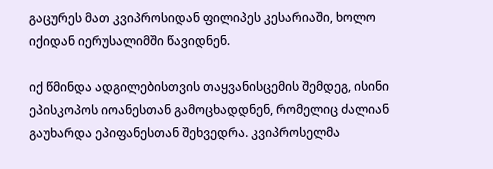გაცურეს მათ კვიპროსიდან ფილიპეს კესარიაში, ხოლო იქიდან იერუსალიმში წავიდნენ.

იქ წმინდა ადგილებისთვის თაყვანისცემის შემდეგ, ისინი ეპისკოპოს იოანესთან გამოცხადდნენ, რომელიც ძალიან გაუხარდა ეპიფანესთან შეხვედრა. კვიპროსელმა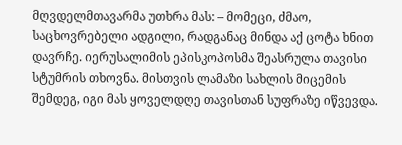მღვდელმთავარმა უთხრა მას: – მომეცი, ძმაო, საცხოვრებელი ადგილი, რადგანაც მინდა აქ ცოტა ხნით დავრჩე. იერუსალიმის ეპისკოპოსმა შეასრულა თავისი სტუმრის თხოვნა. მისთვის ლამაზი სახლის მიცემის შემდეგ, იგი მას ყოველდღე თავისთან სუფრაზე იწვევდა.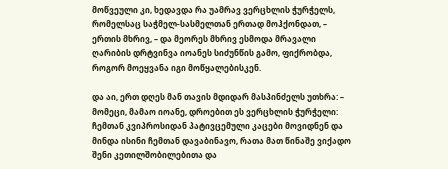მოწვეული კი, ხედავდა რა უამრავ ვერცხლის ჭურჭელს, რომელსაც საჭმელ-სასმელთან ერთად მოჰქონდათ, – ერთის მხრივ, – და მეორეს მხრივ ესმოდა მრავალი ღარიბის დრტვინვა იოანეს სიძუნწის გამო, ფიქრობდა, როგორ მოეყვანა იგი მოწყალებისკენ.

და აი, ერთ დღეს მან თავის მდიდარ მასპინძელს უთხრა: – მომეცი, მამაო იოანე, დროებით ეს ვერცხლის ჭურჭელი: ჩემთან კვიპროსიდან პატივცემული კაცები მოვიდნენ და მინდა ისინი ჩემთან დავაბინავო, რათა მათ წინაშე ვიქადო შენი კეთილშობილებითა და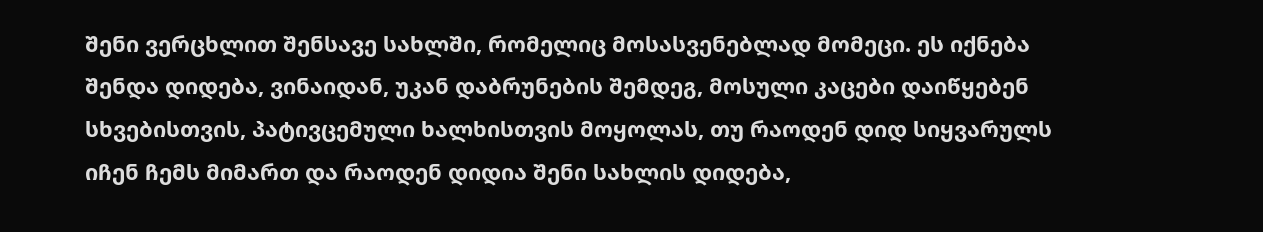შენი ვერცხლით შენსავე სახლში, რომელიც მოსასვენებლად მომეცი. ეს იქნება შენდა დიდება, ვინაიდან, უკან დაბრუნების შემდეგ, მოსული კაცები დაიწყებენ სხვებისთვის, პატივცემული ხალხისთვის მოყოლას, თუ რაოდენ დიდ სიყვარულს იჩენ ჩემს მიმართ და რაოდენ დიდია შენი სახლის დიდება,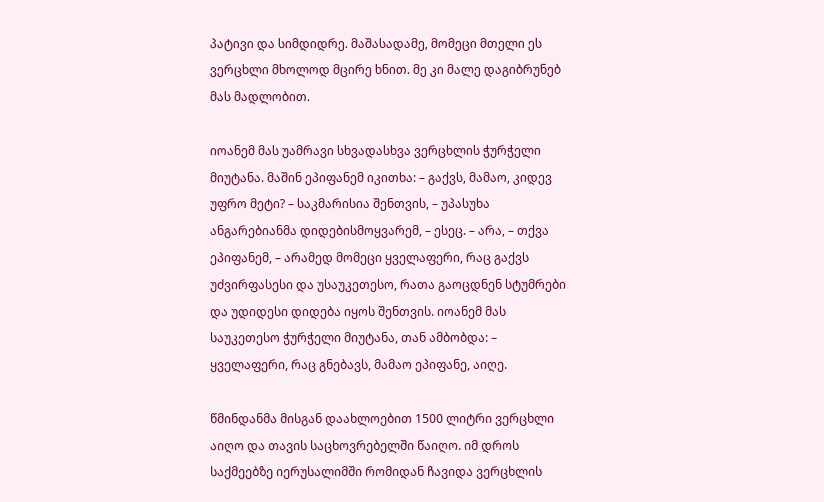პატივი და სიმდიდრე. მაშასადამე, მომეცი მთელი ეს ვერცხლი მხოლოდ მცირე ხნით. მე კი მალე დაგიბრუნებ მას მადლობით.

იოანემ მას უამრავი სხვადასხვა ვერცხლის ჭურჭელი მიუტანა. მაშინ ეპიფანემ იკითხა: – გაქვს, მამაო, კიდევ უფრო მეტი? – საკმარისია შენთვის, – უპასუხა ანგარებიანმა დიდებისმოყვარემ, – ესეც. – არა, – თქვა ეპიფანემ, – არამედ მომეცი ყველაფერი, რაც გაქვს უძვირფასესი და უსაუკეთესო, რათა გაოცდნენ სტუმრები და უდიდესი დიდება იყოს შენთვის. იოანემ მას საუკეთესო ჭურჭელი მიუტანა, თან ამბობდა: – ყველაფერი, რაც გნებავს, მამაო ეპიფანე, აიღე.

წმინდანმა მისგან დაახლოებით 1500 ლიტრი ვერცხლი აიღო და თავის საცხოვრებელში წაიღო. იმ დროს საქმეებზე იერუსალიმში რომიდან ჩავიდა ვერცხლის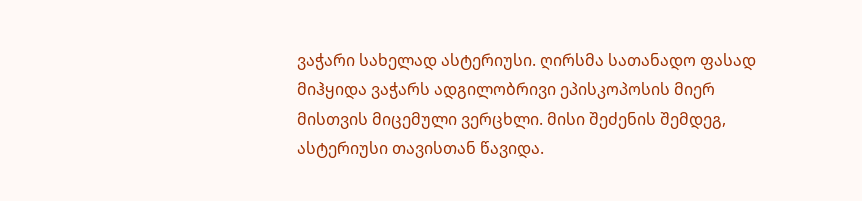ვაჭარი სახელად ასტერიუსი. ღირსმა სათანადო ფასად მიჰყიდა ვაჭარს ადგილობრივი ეპისკოპოსის მიერ მისთვის მიცემული ვერცხლი. მისი შეძენის შემდეგ, ასტერიუსი თავისთან წავიდა.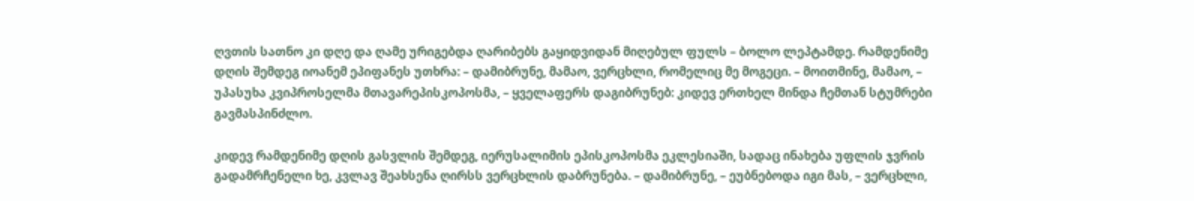ღვთის სათნო კი დღე და ღამე ურიგებდა ღარიბებს გაყიდვიდან მიღებულ ფულს – ბოლო ლეპტამდე. რამდენიმე დღის შემდეგ იოანემ ეპიფანეს უთხრა: – დამიბრუნე, მამაო, ვერცხლი, რომელიც მე მოგეცი. – მოითმინე, მამაო, – უპასუხა კვიპროსელმა მთავარეპისკოპოსმა, – ყველაფერს დაგიბრუნებ: კიდევ ერთხელ მინდა ჩემთან სტუმრები გავმასპინძლო.

კიდევ რამდენიმე დღის გასვლის შემდეგ, იერუსალიმის ეპისკოპოსმა ეკლესიაში, სადაც ინახება უფლის ჯვრის გადამრჩენელი ხე, კვლავ შეახსენა ღირსს ვერცხლის დაბრუნება. – დამიბრუნე, – ეუბნებოდა იგი მას, – ვერცხლი,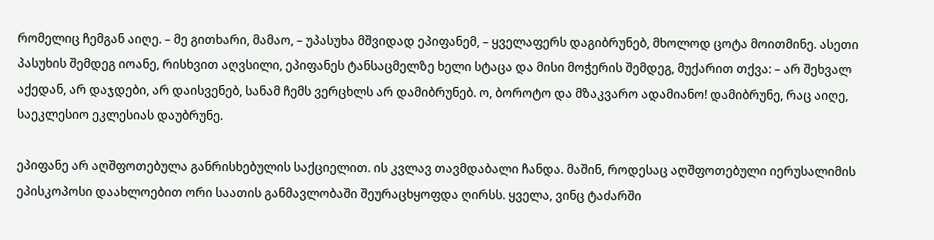რომელიც ჩემგან აიღე. – მე გითხარი, მამაო, – უპასუხა მშვიდად ეპიფანემ, – ყველაფერს დაგიბრუნებ, მხოლოდ ცოტა მოითმინე. ასეთი პასუხის შემდეგ იოანე, რისხვით აღვსილი, ეპიფანეს ტანსაცმელზე ხელი სტაცა და მისი მოჭერის შემდეგ, მუქარით თქვა: – არ შეხვალ აქედან, არ დაჯდები, არ დაისვენებ, სანამ ჩემს ვერცხლს არ დამიბრუნებ. ო, ბოროტო და მზაკვარო ადამიანო! დამიბრუნე, რაც აიღე, საეკლესიო ეკლესიას დაუბრუნე.

ეპიფანე არ აღშფოთებულა განრისხებულის საქციელით. ის კვლავ თავმდაბალი ჩანდა. მაშინ, როდესაც აღშფოთებული იერუსალიმის ეპისკოპოსი დაახლოებით ორი საათის განმავლობაში შეურაცხყოფდა ღირსს. ყველა, ვინც ტაძარში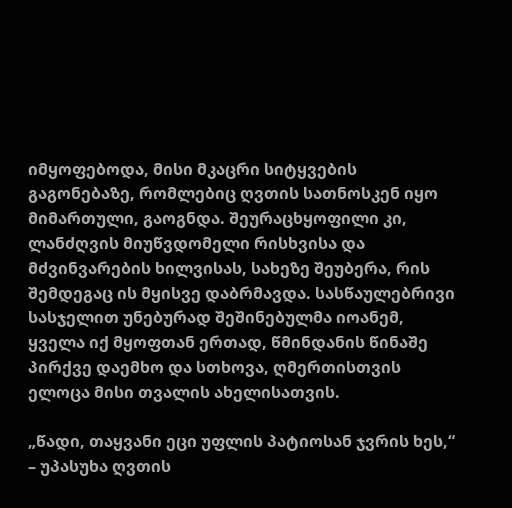იმყოფებოდა, მისი მკაცრი სიტყვების გაგონებაზე, რომლებიც ღვთის სათნოსკენ იყო მიმართული, გაოგნდა. შეურაცხყოფილი კი, ლანძღვის მიუწვდომელი რისხვისა და მძვინვარების ხილვისას, სახეზე შეუბერა, რის შემდეგაც ის მყისვე დაბრმავდა. სასწაულებრივი სასჯელით უნებურად შეშინებულმა იოანემ, ყველა იქ მყოფთან ერთად, წმინდანის წინაშე პირქვე დაემხო და სთხოვა, ღმერთისთვის ელოცა მისი თვალის ახელისათვის.

„წადი, თაყვანი ეცი უფლის პატიოსან ჯვრის ხეს,“ – უპასუხა ღვთის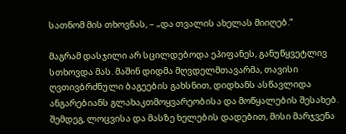სათნომ მის თხოვნას, – „და თვალის ახელას მიიღებ.“

მაგრამ დასჯილი არ სცილდებოდა ეპიფანეს, განუწყვეტლივ სთხოვდა მას. მაშინ დიდმა მღვდელმთავარმა, თავისი ღვთივბრძნული ბაგეების გახსნით, დიდხანს ასწავლიდა ანგარებიანს გლახაკთმოყვარეობისა და მოწყალების შესახებ. შემდეგ, ლოცვისა და მასზე ხელების დადებით, მისი მარჯვენა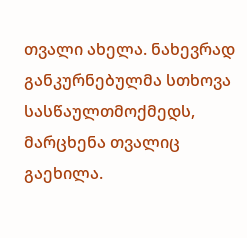თვალი ახელა. ნახევრად განკურნებულმა სთხოვა სასწაულთმოქმედს, მარცხენა თვალიც გაეხილა.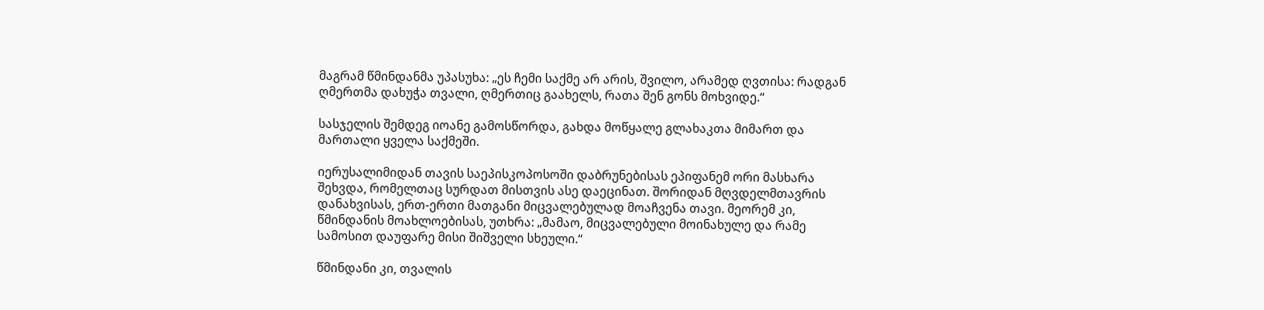მაგრამ წმინდანმა უპასუხა: „ეს ჩემი საქმე არ არის, შვილო, არამედ ღვთისა: რადგან ღმერთმა დახუჭა თვალი, ღმერთიც გაახელს, რათა შენ გონს მოხვიდე.“

სასჯელის შემდეგ იოანე გამოსწორდა, გახდა მოწყალე გლახაკთა მიმართ და მართალი ყველა საქმეში.

იერუსალიმიდან თავის საეპისკოპოსოში დაბრუნებისას ეპიფანემ ორი მასხარა შეხვდა, რომელთაც სურდათ მისთვის ასე დაეცინათ. შორიდან მღვდელმთავრის დანახვისას, ერთ-ერთი მათგანი მიცვალებულად მოაჩვენა თავი. მეორემ კი, წმინდანის მოახლოებისას, უთხრა: „მამაო, მიცვალებული მოინახულე და რამე სამოსით დაუფარე მისი შიშველი სხეული.“

წმინდანი კი, თვალის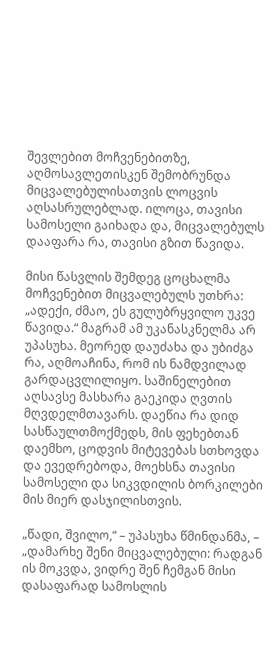შევლებით მოჩვენებითზე, აღმოსავლეთისკენ შემობრუნდა მიცვალებულისათვის ლოცვის აღსასრულებლად. ილოცა, თავისი სამოსელი გაიხადა და, მიცვალებულს დააფარა რა, თავისი გზით წავიდა.

მისი წასვლის შემდეგ ცოცხალმა მოჩვენებით მიცვალებულს უთხრა: „ადექი, ძმაო, ეს გულუბრყვილო უკვე წავიდა.“ მაგრამ ამ უკანასკნელმა არ უპასუხა. მეორედ დაუძახა და უბიძგა რა, აღმოაჩინა, რომ ის ნამდვილად გარდაცვლილიყო. საშინელებით აღსავსე მასხარა გაეკიდა ღვთის მღვდელმთავარს. დაეწია რა დიდ სასწაულთმოქმედს, მის ფეხებთან დაემხო, ცოდვის მიტევებას სთხოვდა და ევედრებოდა, მოეხსნა თავისი სამოსელი და სიკვდილის ბორკილები მის მიერ დასჯილისთვის.

„წადი, შვილო,“ – უპასუხა წმინდანმა, – „დამარხე შენი მიცვალებული: რადგან ის მოკვდა, ვიდრე შენ ჩემგან მისი დასაფარად სამოსლის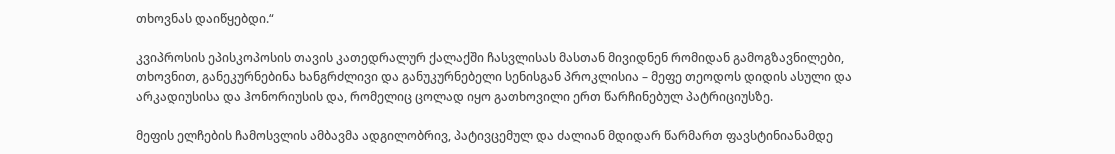თხოვნას დაიწყებდი.“

კვიპროსის ეპისკოპოსის თავის კათედრალურ ქალაქში ჩასვლისას მასთან მივიდნენ რომიდან გამოგზავნილები, თხოვნით, განეკურნებინა ხანგრძლივი და განუკურნებელი სენისგან პროკლისია – მეფე თეოდოს დიდის ასული და არკადიუსისა და ჰონორიუსის და, რომელიც ცოლად იყო გათხოვილი ერთ წარჩინებულ პატრიციუსზე.

მეფის ელჩების ჩამოსვლის ამბავმა ადგილობრივ, პატივცემულ და ძალიან მდიდარ წარმართ ფავსტინიანამდე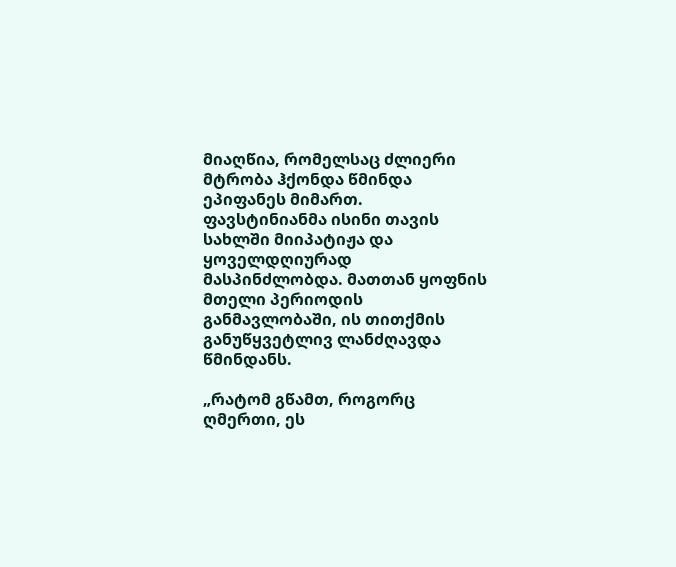მიაღწია, რომელსაც ძლიერი მტრობა ჰქონდა წმინდა ეპიფანეს მიმართ. ფავსტინიანმა ისინი თავის სახლში მიიპატიჟა და ყოველდღიურად მასპინძლობდა. მათთან ყოფნის მთელი პერიოდის განმავლობაში, ის თითქმის განუწყვეტლივ ლანძღავდა წმინდანს.

„რატომ გწამთ, როგორც ღმერთი, ეს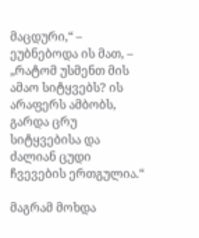მაცდური,“ – ეუბნებოდა ის მათ, – „რატომ უსმენთ მის ამაო სიტყვებს? ის არაფერს ამბობს, გარდა ცრუ სიტყვებისა და ძალიან ცუდი ჩვევების ერთგულია.“

მაგრამ მოხდა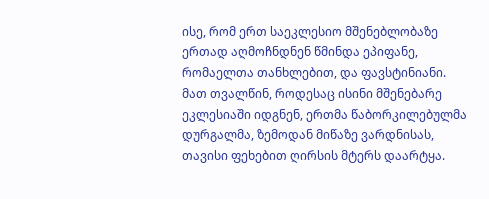ისე, რომ ერთ საეკლესიო მშენებლობაზე ერთად აღმოჩნდნენ წმინდა ეპიფანე, რომაელთა თანხლებით, და ფავსტინიანი. მათ თვალწინ, როდესაც ისინი მშენებარე ეკლესიაში იდგნენ, ერთმა წაბორკილებულმა დურგალმა, ზემოდან მიწაზე ვარდნისას, თავისი ფეხებით ღირსის მტერს დაარტყა.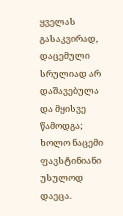ყველას გასაკვირად, დაცემული სრულიად არ დაშავებულა და მყისვე წამოდგა; ხოლო ნაცემი ფავსტინიანი უსულოდ დაეცა.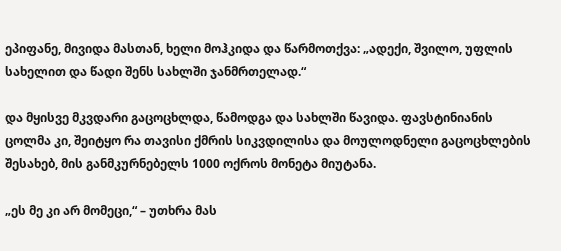ეპიფანე, მივიდა მასთან, ხელი მოჰკიდა და წარმოთქვა: „ადექი, შვილო, უფლის სახელით და წადი შენს სახლში ჯანმრთელად.“

და მყისვე მკვდარი გაცოცხლდა, წამოდგა და სახლში წავიდა. ფავსტინიანის ცოლმა კი, შეიტყო რა თავისი ქმრის სიკვდილისა და მოულოდნელი გაცოცხლების შესახებ, მის განმკურნებელს 1000 ოქროს მონეტა მიუტანა.

„ეს მე კი არ მომეცი,“ – უთხრა მას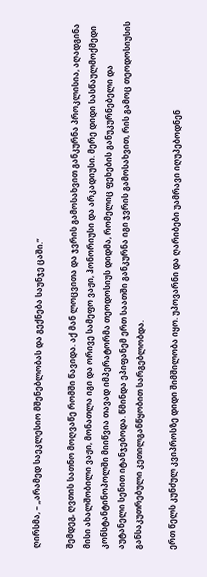ღირსმა, – „არამედ საეკლესიო მშენებლობას და გექნება საუნჯე ცაში.“

შემდეგ, ღვთის სათნო მოღვაწე რომში წავიდა. აქ მან ლოცვითა და ჯვრის გამოსახვით განკურნა პროკლისია, აღადგინა მისი ახალშობილი ვაჟი, მონათლა იგი და ორივე სამეფო ვაჟი, ჰონორიუსი და არკადიუსი. მერე დიდი სასწაულმოქმედი კონსტანტინოპოლში მიიწვია თავად იმპერატორმა თეოდოსიუს დიდმა, რომელიც ფეხების განუკურნებელი და აუტანელი სენით იტანჯებოდა. წმინდა ეპიფანემ ერთ საათში განკურნა იგი ჯვრის გამოსახვით, რის გამოც თეოდოსიუსის განსაკუთრებული კეთილგანწყობით სარგებლობდა.

ერთ წელს კუნძულ კვიპროსზე დიდი შიმშილობა იყო. უპოვარნი და ღარიბები უამრავი იღუპებოდნენ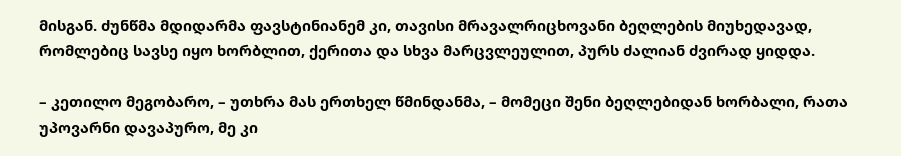მისგან. ძუნწმა მდიდარმა ფავსტინიანემ კი, თავისი მრავალრიცხოვანი ბეღლების მიუხედავად, რომლებიც სავსე იყო ხორბლით, ქერითა და სხვა მარცვლეულით, პურს ძალიან ძვირად ყიდდა.

– კეთილო მეგობარო, – უთხრა მას ერთხელ წმინდანმა, – მომეცი შენი ბეღლებიდან ხორბალი, რათა უპოვარნი დავაპურო, მე კი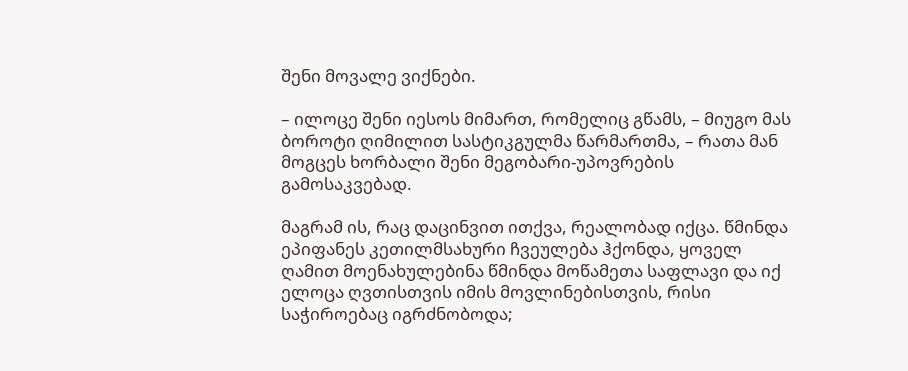შენი მოვალე ვიქნები.

– ილოცე შენი იესოს მიმართ, რომელიც გწამს, – მიუგო მას ბოროტი ღიმილით სასტიკგულმა წარმართმა, – რათა მან მოგცეს ხორბალი შენი მეგობარი-უპოვრების გამოსაკვებად.

მაგრამ ის, რაც დაცინვით ითქვა, რეალობად იქცა. წმინდა ეპიფანეს კეთილმსახური ჩვეულება ჰქონდა, ყოველ ღამით მოენახულებინა წმინდა მოწამეთა საფლავი და იქ ელოცა ღვთისთვის იმის მოვლინებისთვის, რისი საჭიროებაც იგრძნობოდა;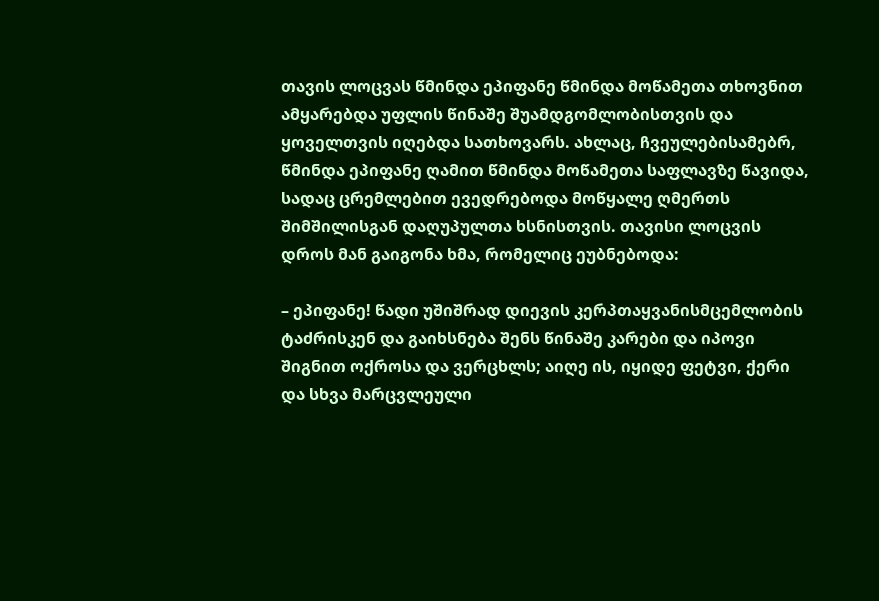თავის ლოცვას წმინდა ეპიფანე წმინდა მოწამეთა თხოვნით ამყარებდა უფლის წინაშე შუამდგომლობისთვის და ყოველთვის იღებდა სათხოვარს. ახლაც, ჩვეულებისამებრ, წმინდა ეპიფანე ღამით წმინდა მოწამეთა საფლავზე წავიდა, სადაც ცრემლებით ევედრებოდა მოწყალე ღმერთს შიმშილისგან დაღუპულთა ხსნისთვის. თავისი ლოცვის დროს მან გაიგონა ხმა, რომელიც ეუბნებოდა:

– ეპიფანე! წადი უშიშრად დიევის კერპთაყვანისმცემლობის ტაძრისკენ და გაიხსნება შენს წინაშე კარები და იპოვი შიგნით ოქროსა და ვერცხლს; აიღე ის, იყიდე ფეტვი, ქერი და სხვა მარცვლეული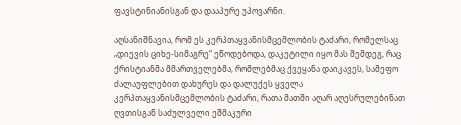ფავსტინიანისგან და დააპურე უპოვარნი.

აღსანიშნავია, რომ ეს კერპთაყვანისმცემლობის ტაძარი, რომელსაც „დიევის ციხე-სიმაგრე“ ეწოდებოდა, დაკეტილი იყო მას შემდეგ, რაც ქრისტიანმა მმართველებმა, რომლებმაც ქვეყანა დაიკავეს, სამეფო ძალაუფლებით დახურეს და დალუქეს ყველა კერპთაყვანისმცემლობის ტაძარი, რათა მათში აღარ აღესრულებინათ ღვთისგან საძულველი ეშმაკური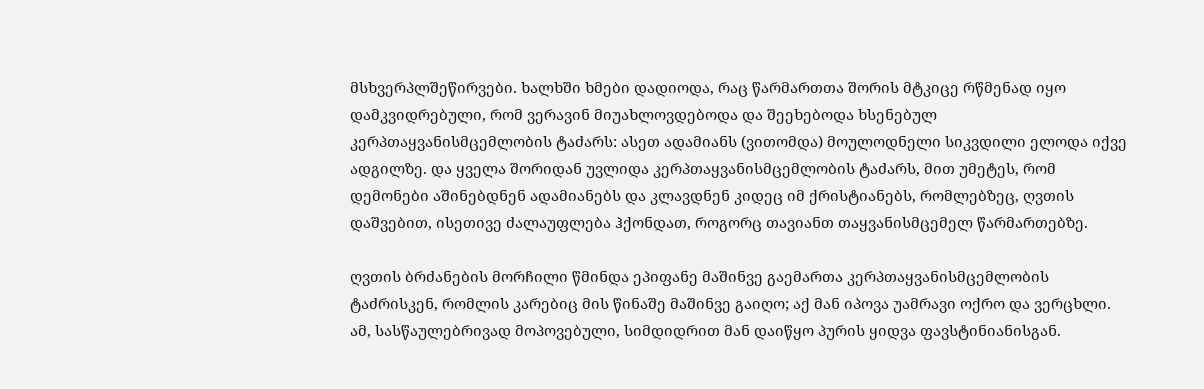მსხვერპლშეწირვები. ხალხში ხმები დადიოდა, რაც წარმართთა შორის მტკიცე რწმენად იყო დამკვიდრებული, რომ ვერავინ მიუახლოვდებოდა და შეეხებოდა ხსენებულ კერპთაყვანისმცემლობის ტაძარს: ასეთ ადამიანს (ვითომდა) მოულოდნელი სიკვდილი ელოდა იქვე ადგილზე. და ყველა შორიდან უვლიდა კერპთაყვანისმცემლობის ტაძარს, მით უმეტეს, რომ დემონები აშინებდნენ ადამიანებს და კლავდნენ კიდეც იმ ქრისტიანებს, რომლებზეც, ღვთის დაშვებით, ისეთივე ძალაუფლება ჰქონდათ, როგორც თავიანთ თაყვანისმცემელ წარმართებზე.

ღვთის ბრძანების მორჩილი წმინდა ეპიფანე მაშინვე გაემართა კერპთაყვანისმცემლობის ტაძრისკენ, რომლის კარებიც მის წინაშე მაშინვე გაიღო; აქ მან იპოვა უამრავი ოქრო და ვერცხლი. ამ, სასწაულებრივად მოპოვებული, სიმდიდრით მან დაიწყო პურის ყიდვა ფავსტინიანისგან.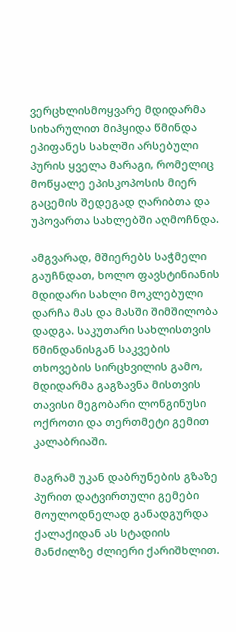ვერცხლისმოყვარე მდიდარმა სიხარულით მიჰყიდა წმინდა ეპიფანეს სახლში არსებული პურის ყველა მარაგი, რომელიც მოწყალე ეპისკოპოსის მიერ გაცემის შედეგად ღარიბთა და უპოვართა სახლებში აღმოჩნდა.

ამგვარად, მშიერებს საჭმელი გაუჩნდათ, ხოლო ფავსტინიანის მდიდარი სახლი მოკლებული დარჩა მას და მასში შიმშილობა დადგა. საკუთარი სახლისთვის წმინდანისგან საკვების თხოვების სირცხვილის გამო, მდიდარმა გაგზავნა მისთვის თავისი მეგობარი ლონგინუსი ოქროთი და თერთმეტი გემით კალაბრიაში.

მაგრამ უკან დაბრუნების გზაზე პურით დატვირთული გემები მოულოდნელად განადგურდა ქალაქიდან ას სტადიის მანძილზე ძლიერი ქარიშხლით.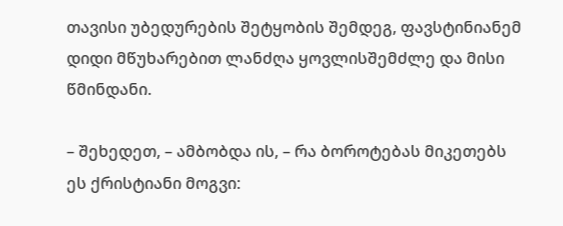თავისი უბედურების შეტყობის შემდეგ, ფავსტინიანემ დიდი მწუხარებით ლანძღა ყოვლისშემძლე და მისი წმინდანი.

– შეხედეთ, – ამბობდა ის, – რა ბოროტებას მიკეთებს ეს ქრისტიანი მოგვი: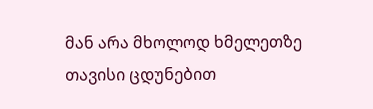მან არა მხოლოდ ხმელეთზე თავისი ცდუნებით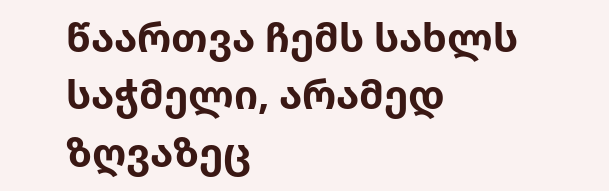წაართვა ჩემს სახლს საჭმელი, არამედ ზღვაზეც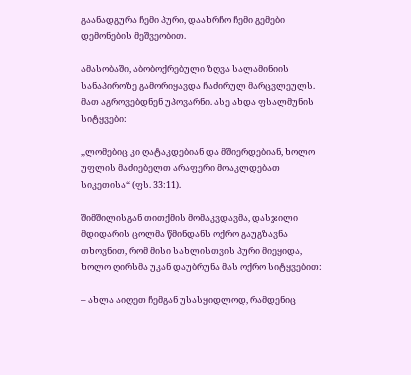გაანადგურა ჩემი პური, დაახრჩო ჩემი გემები დემონების მეშვეობით.

ამასობაში, აბობოქრებული ზღვა სალამინიის სანაპიროზე გამორიყავდა ჩაძირულ მარცვლეულს. მათ აგროვებდნენ უპოვარნი. ასე ახდა ფსალმუნის სიტყვები:

„ლომებიც კი ღატაკდებიან და მშიერდებიან, ხოლო უფლის მაძიებელთ არაფერი მოაკლდებათ სიკეთისა“ (ფს. 33:11).

შიმშილისგან თითქმის მომაკვდავმა, დასჯილი მდიდარის ცოლმა წმინდანს ოქრო გაუგზავნა თხოვნით, რომ მისი სახლისთვის პური მიეყიდა, ხოლო ღირსმა უკან დაუბრუნა მას ოქრო სიტყვებით:

– ახლა აიღეთ ჩემგან უსასყიდლოდ, რამდენიც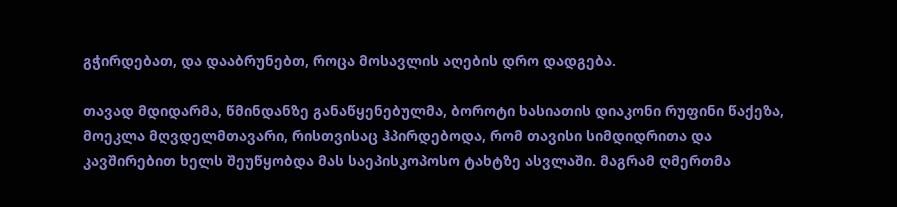გჭირდებათ, და დააბრუნებთ, როცა მოსავლის აღების დრო დადგება.

თავად მდიდარმა, წმინდანზე განაწყენებულმა, ბოროტი ხასიათის დიაკონი რუფინი წაქეზა, მოეკლა მღვდელმთავარი, რისთვისაც ჰპირდებოდა, რომ თავისი სიმდიდრითა და კავშირებით ხელს შეუწყობდა მას საეპისკოპოსო ტახტზე ასვლაში. მაგრამ ღმერთმა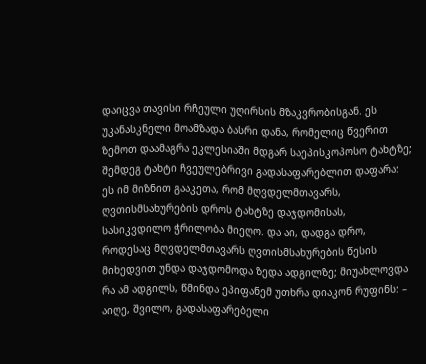დაიცვა თავისი რჩეული უღირსის მზაკვრობისგან. ეს უკანასკნელი მოამზადა ბასრი დანა, რომელიც წვერით ზემოთ დაამაგრა ეკლესიაში მდგარ საეპისკოპოსო ტახტზე; შემდეგ ტახტი ჩვეულებრივი გადასაფარებლით დაფარა: ეს იმ მიზნით გააკეთა, რომ მღვდელმთავარს, ღვთისმსახურების დროს ტახტზე დაჯდომისას, სასიკვდილო ჭრილობა მიეღო. და აი, დადგა დრო, როდესაც მღვდელმთავარს ღვთისმსახურების წესის მიხედვით უნდა დაჯდომოდა ზედა ადგილზე; მიუახლოვდა რა ამ ადგილს, წმინდა ეპიფანემ უთხრა დიაკონ რუფინს: – აიღე, შვილო, გადასაფარებელი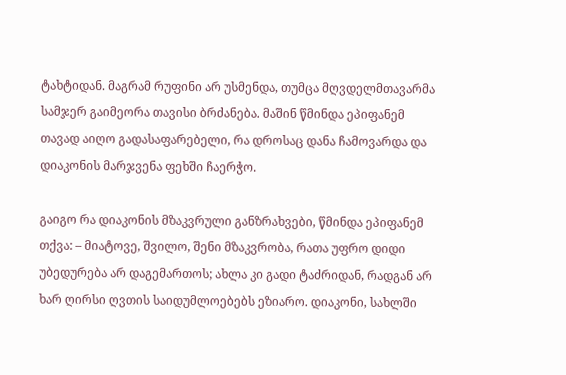ტახტიდან. მაგრამ რუფინი არ უსმენდა, თუმცა მღვდელმთავარმა სამჯერ გაიმეორა თავისი ბრძანება. მაშინ წმინდა ეპიფანემ თავად აიღო გადასაფარებელი, რა დროსაც დანა ჩამოვარდა და დიაკონის მარჯვენა ფეხში ჩაერჭო.

გაიგო რა დიაკონის მზაკვრული განზრახვები, წმინდა ეპიფანემ თქვა: – მიატოვე, შვილო, შენი მზაკვრობა, რათა უფრო დიდი უბედურება არ დაგემართოს; ახლა კი გადი ტაძრიდან, რადგან არ ხარ ღირსი ღვთის საიდუმლოებებს ეზიარო. დიაკონი, სახლში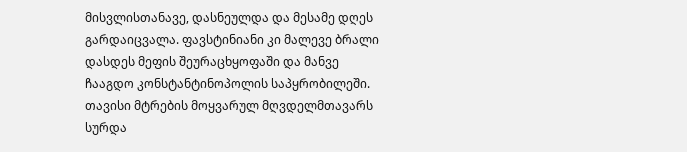მისვლისთანავე, დასნეულდა და მესამე დღეს გარდაიცვალა. ფავსტინიანი კი მალევე ბრალი დასდეს მეფის შეურაცხყოფაში და მანვე ჩააგდო კონსტანტინოპოლის საპყრობილეში. თავისი მტრების მოყვარულ მღვდელმთავარს სურდა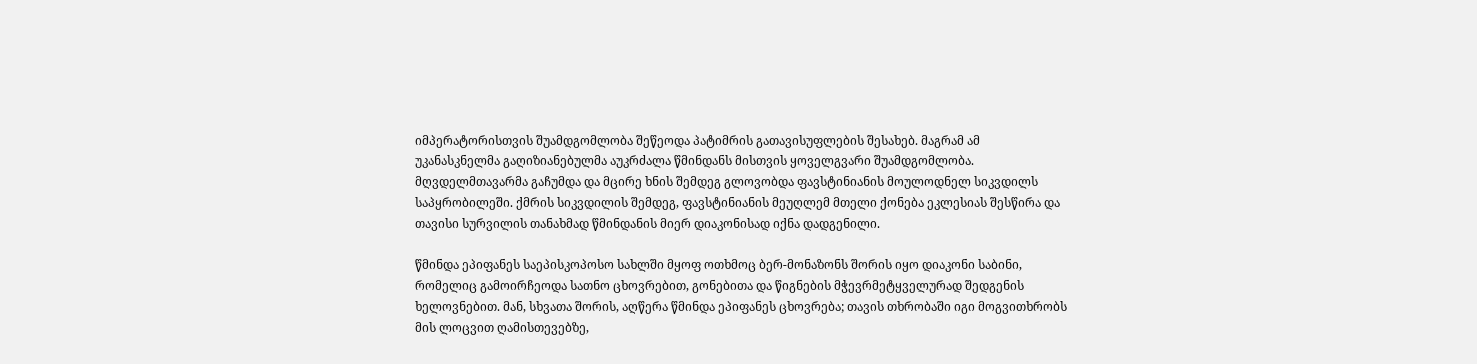იმპერატორისთვის შუამდგომლობა შეწეოდა პატიმრის გათავისუფლების შესახებ. მაგრამ ამ უკანასკნელმა გაღიზიანებულმა აუკრძალა წმინდანს მისთვის ყოველგვარი შუამდგომლობა. მღვდელმთავარმა გაჩუმდა და მცირე ხნის შემდეგ გლოვობდა ფავსტინიანის მოულოდნელ სიკვდილს საპყრობილეში. ქმრის სიკვდილის შემდეგ, ფავსტინიანის მეუღლემ მთელი ქონება ეკლესიას შესწირა და თავისი სურვილის თანახმად წმინდანის მიერ დიაკონისად იქნა დადგენილი.

წმინდა ეპიფანეს საეპისკოპოსო სახლში მყოფ ოთხმოც ბერ-მონაზონს შორის იყო დიაკონი საბინი, რომელიც გამოირჩეოდა სათნო ცხოვრებით, გონებითა და წიგნების მჭევრმეტყველურად შედგენის ხელოვნებით. მან, სხვათა შორის, აღწერა წმინდა ეპიფანეს ცხოვრება; თავის თხრობაში იგი მოგვითხრობს მის ლოცვით ღამისთევებზე,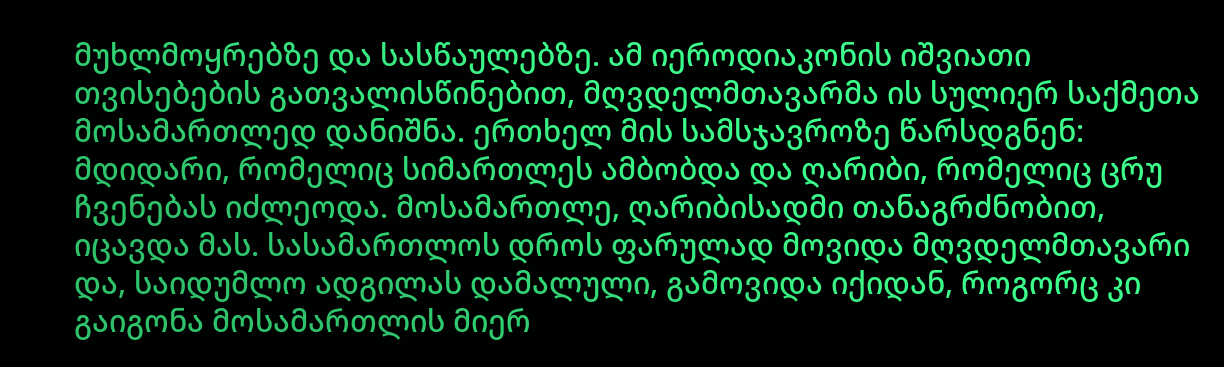მუხლმოყრებზე და სასწაულებზე. ამ იეროდიაკონის იშვიათი თვისებების გათვალისწინებით, მღვდელმთავარმა ის სულიერ საქმეთა მოსამართლედ დანიშნა. ერთხელ მის სამსჯავროზე წარსდგნენ: მდიდარი, რომელიც სიმართლეს ამბობდა და ღარიბი, რომელიც ცრუ ჩვენებას იძლეოდა. მოსამართლე, ღარიბისადმი თანაგრძნობით, იცავდა მას. სასამართლოს დროს ფარულად მოვიდა მღვდელმთავარი და, საიდუმლო ადგილას დამალული, გამოვიდა იქიდან, როგორც კი გაიგონა მოსამართლის მიერ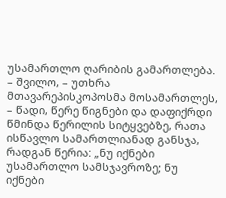უსამართლო ღარიბის გამართლება. – შვილო, – უთხრა მთავარეპისკოპოსმა მოსამართლეს, – წადი, წერე წიგნები და დაფიქრდი წმინდა წერილის სიტყვებზე, რათა ისწავლო სამართლიანად განსჯა, რადგან წერია: „ნუ იქნები უსამართლო სამსჯავროზე; ნუ იქნები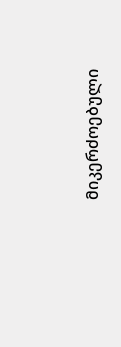მიკერძოებული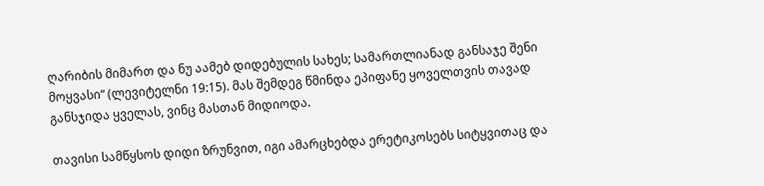ღარიბის მიმართ და ნუ აამებ დიდებულის სახეს; სამართლიანად განსაჯე შენი მოყვასი“ (ლევიტელნი 19:15). მას შემდეგ წმინდა ეპიფანე ყოველთვის თავად განსჯიდა ყველას, ვინც მასთან მიდიოდა.

თავისი სამწყსოს დიდი ზრუნვით, იგი ამარცხებდა ერეტიკოსებს სიტყვითაც და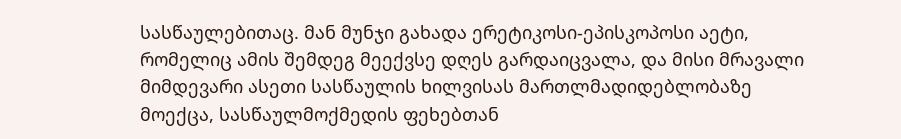სასწაულებითაც. მან მუნჯი გახადა ერეტიკოსი-ეპისკოპოსი აეტი, რომელიც ამის შემდეგ მეექვსე დღეს გარდაიცვალა, და მისი მრავალი მიმდევარი ასეთი სასწაულის ხილვისას მართლმადიდებლობაზე მოექცა, სასწაულმოქმედის ფეხებთან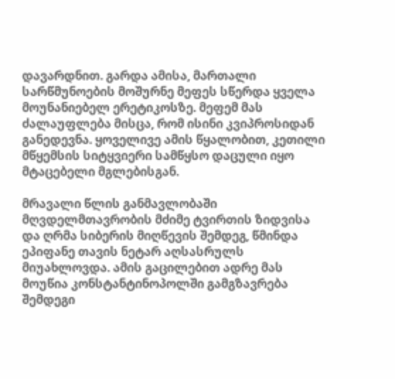დავარდნით. გარდა ამისა, მართალი სარწმუნოების მოშურნე მეფეს სწერდა ყველა მოუნანიებელ ერეტიკოსზე. მეფემ მას ძალაუფლება მისცა, რომ ისინი კვიპროსიდან განედევნა. ყოველივე ამის წყალობით, კეთილი მწყემსის სიტყვიერი სამწყსო დაცული იყო მტაცებელი მგლებისგან.

მრავალი წლის განმავლობაში მღვდელმთავრობის მძიმე ტვირთის ზიდვისა და ღრმა სიბერის მიღწევის შემდეგ, წმინდა ეპიფანე თავის ნეტარ აღსასრულს მიუახლოვდა. ამის გაცილებით ადრე მას მოუწია კონსტანტინოპოლში გამგზავრება შემდეგი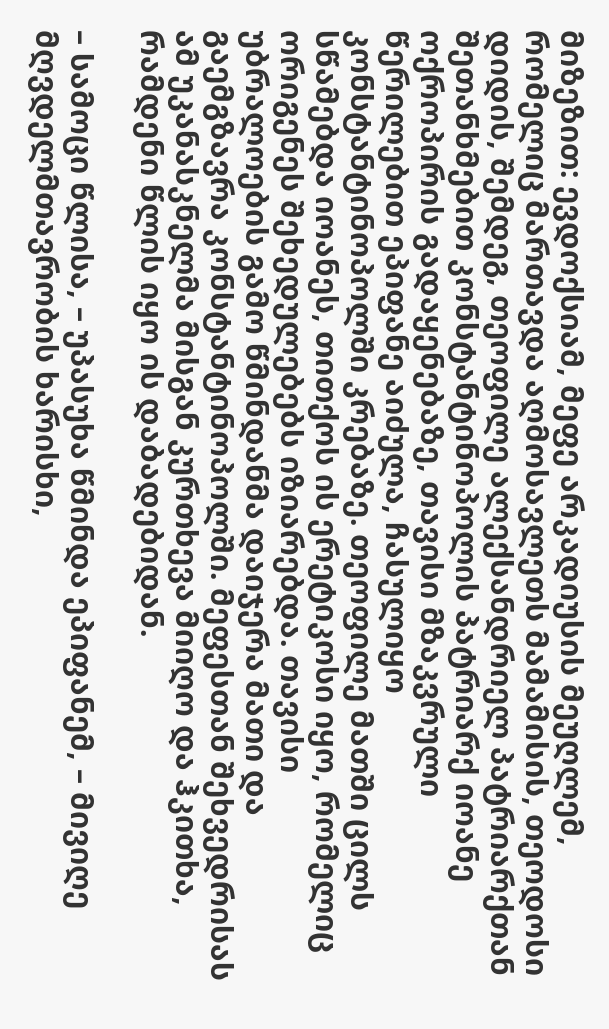მიზეზით: ევდოქსიამ, მეფე არკადიუსის მეუღლემ, რომელიც მართავდა აღმოსავლეთს მამამისის, თეოდოსი დიდის, შემდეგ, თეოფილე ალექსანდრიელ პატრიარქთან შეთანხმებით კონსტანტინოპოლის პატრიარქ იოანე ოქროპირის გადაყენებაზე, თავისი მზაკვრული წერილებით ეპიფანე აიძულა, ჩასულიყო კონსტანტინოპოლში კრებაზე. თეოფილე მათში ცილს სწამებდა იოანეს, თითქოს ის ერეტიკოსი იყო, რომელიც ორიგენეს შეხედულებებს იზიარებდა. თავისი უბრალოების გამო წმინდანმა დაიჯერა მათი და გაემგზავრა კონსტანტინოპოლში. მეფესთან შეხვედრისას ამ უკანასკნელმა მისგან კურთხევა მიიღო და ჰკითხა, რამდენი წლის იყო ის დაბადებიდან.

– სამოცი წლისა, – უპასუხა წმინდა ეპიფანემ, – მივიღე მღვდელმთავრობის ხარისხი,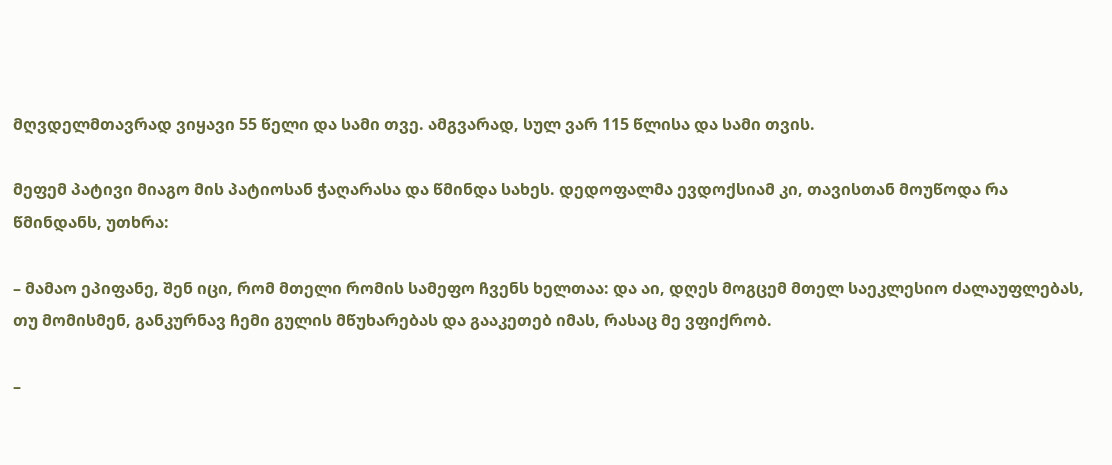მღვდელმთავრად ვიყავი 55 წელი და სამი თვე. ამგვარად, სულ ვარ 115 წლისა და სამი თვის.

მეფემ პატივი მიაგო მის პატიოსან ჭაღარასა და წმინდა სახეს. დედოფალმა ევდოქსიამ კი, თავისთან მოუწოდა რა წმინდანს, უთხრა:

– მამაო ეპიფანე, შენ იცი, რომ მთელი რომის სამეფო ჩვენს ხელთაა: და აი, დღეს მოგცემ მთელ საეკლესიო ძალაუფლებას, თუ მომისმენ, განკურნავ ჩემი გულის მწუხარებას და გააკეთებ იმას, რასაც მე ვფიქრობ.

–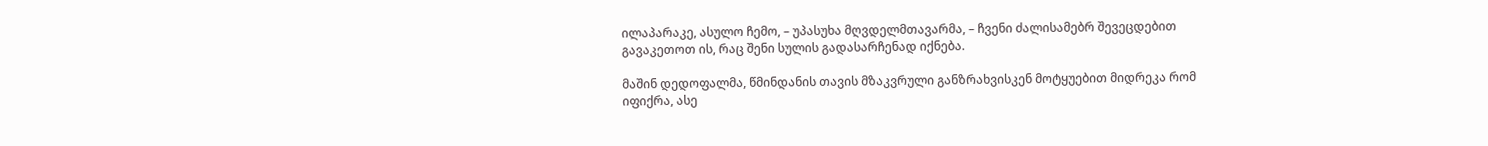ილაპარაკე, ასულო ჩემო, – უპასუხა მღვდელმთავარმა, – ჩვენი ძალისამებრ შევეცდებით გავაკეთოთ ის, რაც შენი სულის გადასარჩენად იქნება.

მაშინ დედოფალმა, წმინდანის თავის მზაკვრული განზრახვისკენ მოტყუებით მიდრეკა რომ იფიქრა, ასე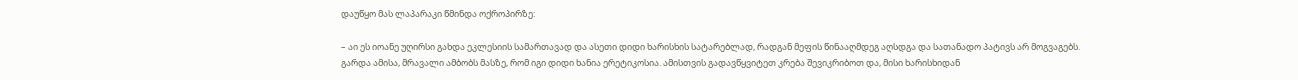დაუწყო მას ლაპარაკი წმინდა ოქროპირზე:

– აი ეს იოანე უღირსი გახდა ეკლესიის სამართავად და ასეთი დიდი ხარისხის სატარებლად, რადგან მეფის წინააღმდეგ აღსდგა და სათანადო პატივს არ მოგვაგებს. გარდა ამისა, მრავალი ამბობს მასზე, რომ იგი დიდი ხანია ერეტიკოსია. ამისთვის გადავწყვიტეთ კრება შევიკრიბოთ და, მისი ხარისხიდან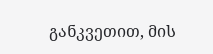განკვეთით, მის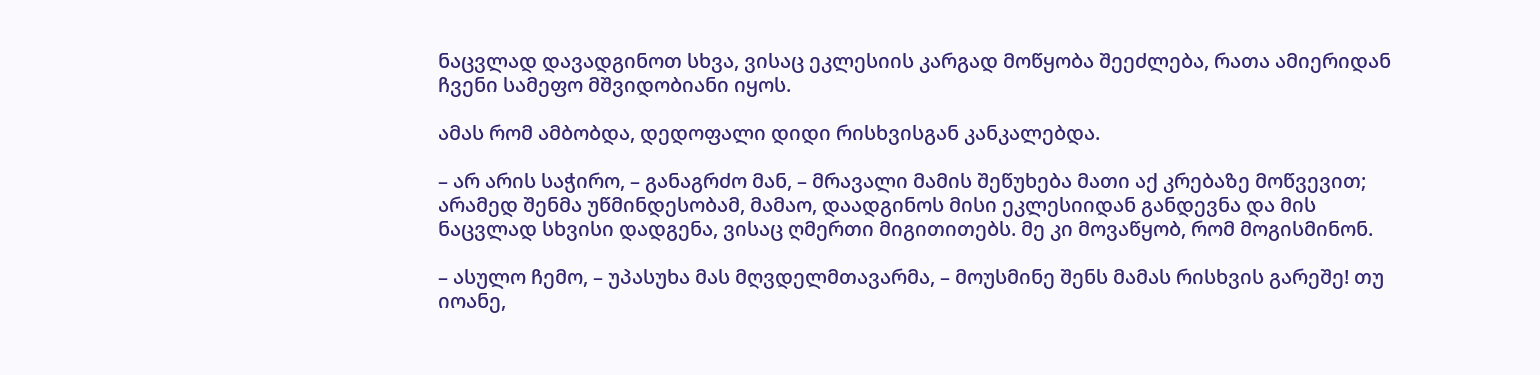ნაცვლად დავადგინოთ სხვა, ვისაც ეკლესიის კარგად მოწყობა შეეძლება, რათა ამიერიდან ჩვენი სამეფო მშვიდობიანი იყოს.

ამას რომ ამბობდა, დედოფალი დიდი რისხვისგან კანკალებდა.

– არ არის საჭირო, – განაგრძო მან, – მრავალი მამის შეწუხება მათი აქ კრებაზე მოწვევით; არამედ შენმა უწმინდესობამ, მამაო, დაადგინოს მისი ეკლესიიდან განდევნა და მის ნაცვლად სხვისი დადგენა, ვისაც ღმერთი მიგითითებს. მე კი მოვაწყობ, რომ მოგისმინონ.

– ასულო ჩემო, – უპასუხა მას მღვდელმთავარმა, – მოუსმინე შენს მამას რისხვის გარეშე! თუ იოანე,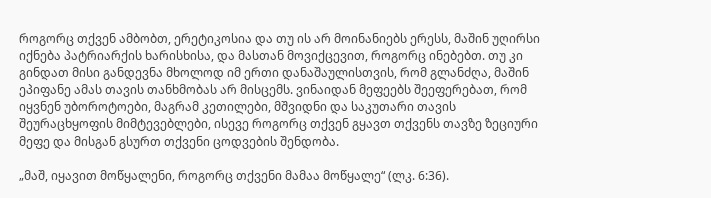როგორც თქვენ ამბობთ, ერეტიკოსია და თუ ის არ მოინანიებს ერესს, მაშინ უღირსი იქნება პატრიარქის ხარისხისა, და მასთან მოვიქცევით, როგორც ინებებთ. თუ კი გინდათ მისი განდევნა მხოლოდ იმ ერთი დანაშაულისთვის, რომ გლანძღა, მაშინ ეპიფანე ამას თავის თანხმობას არ მისცემს. ვინაიდან მეფეებს შეეფერებათ, რომ იყვნენ უბოროტოები, მაგრამ კეთილები, მშვიდნი და საკუთარი თავის შეურაცხყოფის მიმტევებლები, ისევე როგორც თქვენ გყავთ თქვენს თავზე ზეციური მეფე და მისგან გსურთ თქვენი ცოდვების შენდობა.

„მაშ, იყავით მოწყალენი, როგორც თქვენი მამაა მოწყალე“ (ლკ. 6:36).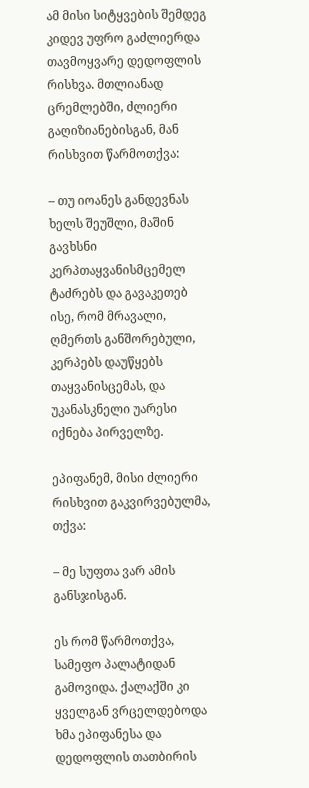ამ მისი სიტყვების შემდეგ კიდევ უფრო გაძლიერდა თავმოყვარე დედოფლის რისხვა. მთლიანად ცრემლებში, ძლიერი გაღიზიანებისგან, მან რისხვით წარმოთქვა:

– თუ იოანეს განდევნას ხელს შეუშლი, მაშინ გავხსნი კერპთაყვანისმცემელ ტაძრებს და გავაკეთებ ისე, რომ მრავალი, ღმერთს განშორებული, კერპებს დაუწყებს თაყვანისცემას, და უკანასკნელი უარესი იქნება პირველზე.

ეპიფანემ, მისი ძლიერი რისხვით გაკვირვებულმა, თქვა:

– მე სუფთა ვარ ამის განსჯისგან.

ეს რომ წარმოთქვა, სამეფო პალატიდან გამოვიდა. ქალაქში კი ყველგან ვრცელდებოდა ხმა ეპიფანესა და დედოფლის თათბირის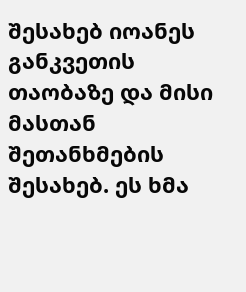შესახებ იოანეს განკვეთის თაობაზე და მისი მასთან შეთანხმების შესახებ. ეს ხმა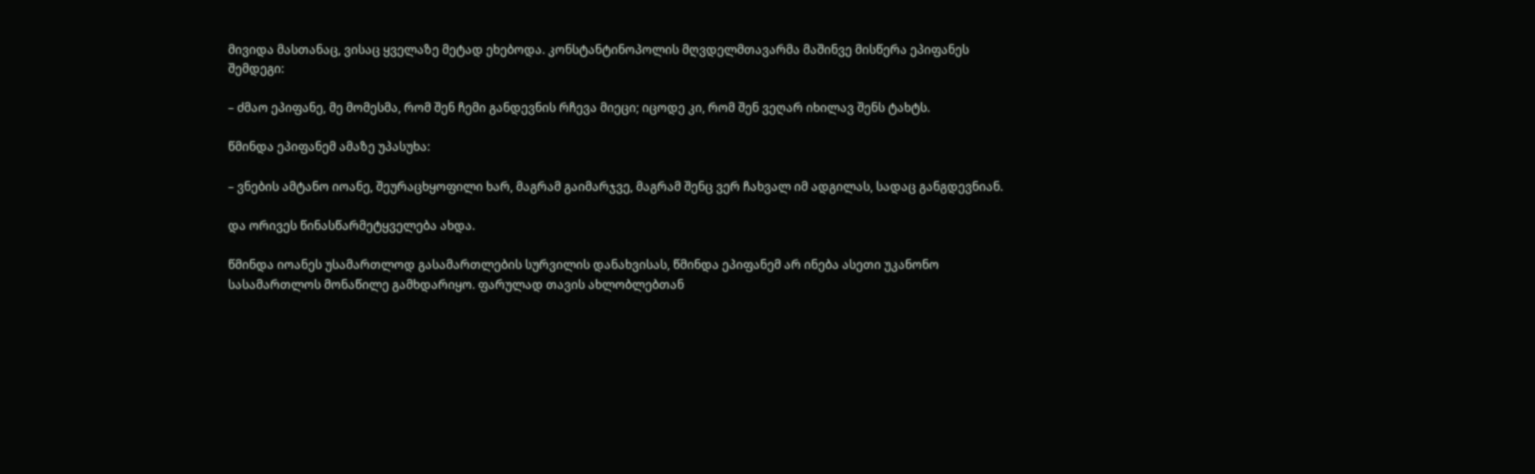მივიდა მასთანაც, ვისაც ყველაზე მეტად ეხებოდა. კონსტანტინოპოლის მღვდელმთავარმა მაშინვე მისწერა ეპიფანეს შემდეგი:

– ძმაო ეპიფანე, მე მომესმა, რომ შენ ჩემი განდევნის რჩევა მიეცი; იცოდე კი, რომ შენ ვეღარ იხილავ შენს ტახტს.

წმინდა ეპიფანემ ამაზე უპასუხა:

– ვნების ამტანო იოანე, შეურაცხყოფილი ხარ, მაგრამ გაიმარჯვე, მაგრამ შენც ვერ ჩახვალ იმ ადგილას, სადაც განგდევნიან.

და ორივეს წინასწარმეტყველება ახდა.

წმინდა იოანეს უსამართლოდ გასამართლების სურვილის დანახვისას, წმინდა ეპიფანემ არ ინება ასეთი უკანონო სასამართლოს მონაწილე გამხდარიყო. ფარულად თავის ახლობლებთან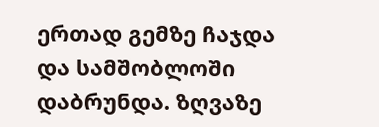ერთად გემზე ჩაჯდა და სამშობლოში დაბრუნდა. ზღვაზე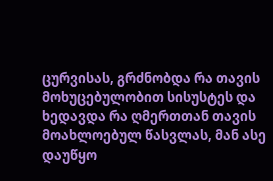ცურვისას, გრძნობდა რა თავის მოხუცებულობით სისუსტეს და ხედავდა რა ღმერთთან თავის მოახლოებულ წასვლას, მან ასე დაუწყო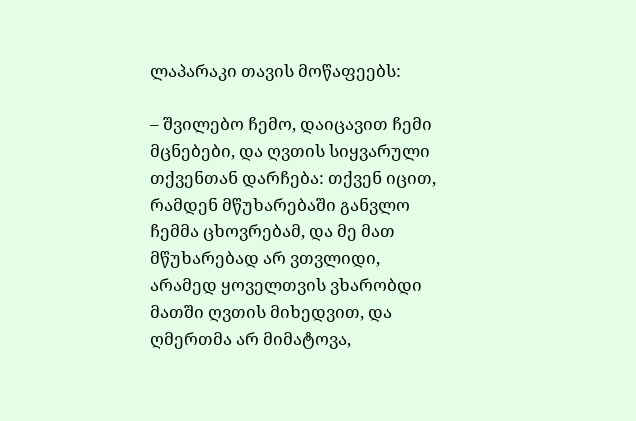ლაპარაკი თავის მოწაფეებს:

– შვილებო ჩემო, დაიცავით ჩემი მცნებები, და ღვთის სიყვარული თქვენთან დარჩება: თქვენ იცით, რამდენ მწუხარებაში განვლო ჩემმა ცხოვრებამ, და მე მათ მწუხარებად არ ვთვლიდი, არამედ ყოველთვის ვხარობდი მათში ღვთის მიხედვით, და ღმერთმა არ მიმატოვა,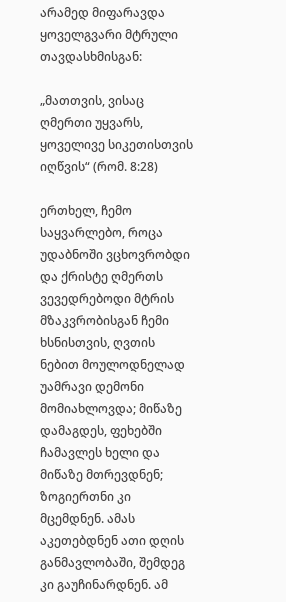არამედ მიფარავდა ყოველგვარი მტრული თავდასხმისგან:

„მათთვის, ვისაც ღმერთი უყვარს, ყოველივე სიკეთისთვის იღწვის“ (რომ. 8:28)

ერთხელ, ჩემო საყვარლებო, როცა უდაბნოში ვცხოვრობდი და ქრისტე ღმერთს ვევედრებოდი მტრის მზაკვრობისგან ჩემი ხსნისთვის, ღვთის ნებით მოულოდნელად უამრავი დემონი მომიახლოვდა; მიწაზე დამაგდეს, ფეხებში ჩამავლეს ხელი და მიწაზე მთრევდნენ; ზოგიერთნი კი მცემდნენ. ამას აკეთებდნენ ათი დღის განმავლობაში, შემდეგ კი გაუჩინარდნენ. ამ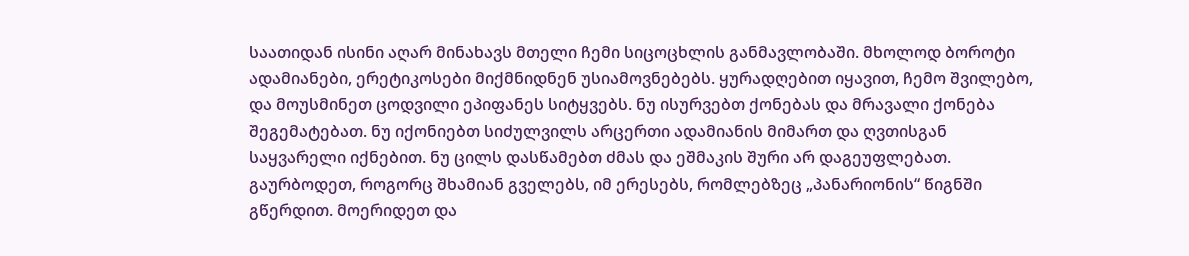საათიდან ისინი აღარ მინახავს მთელი ჩემი სიცოცხლის განმავლობაში. მხოლოდ ბოროტი ადამიანები, ერეტიკოსები მიქმნიდნენ უსიამოვნებებს. ყურადღებით იყავით, ჩემო შვილებო, და მოუსმინეთ ცოდვილი ეპიფანეს სიტყვებს. ნუ ისურვებთ ქონებას და მრავალი ქონება შეგემატებათ. ნუ იქონიებთ სიძულვილს არცერთი ადამიანის მიმართ და ღვთისგან საყვარელი იქნებით. ნუ ცილს დასწამებთ ძმას და ეშმაკის შური არ დაგეუფლებათ. გაურბოდეთ, როგორც შხამიან გველებს, იმ ერესებს, რომლებზეც „პანარიონის“ წიგნში გწერდით. მოერიდეთ და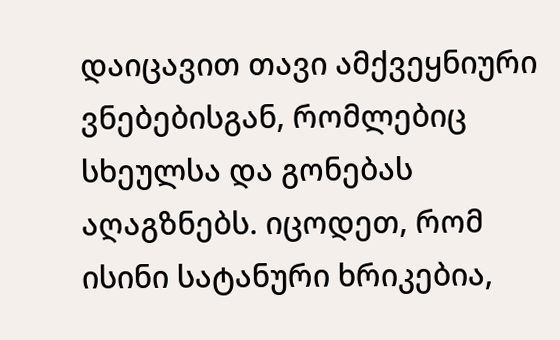დაიცავით თავი ამქვეყნიური ვნებებისგან, რომლებიც სხეულსა და გონებას აღაგზნებს. იცოდეთ, რომ ისინი სატანური ხრიკებია,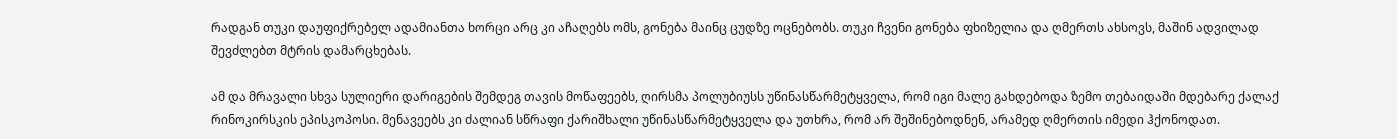რადგან თუკი დაუფიქრებელ ადამიანთა ხორცი არც კი აჩაღებს ომს, გონება მაინც ცუდზე ოცნებობს. თუკი ჩვენი გონება ფხიზელია და ღმერთს ახსოვს, მაშინ ადვილად შევძლებთ მტრის დამარცხებას.

ამ და მრავალი სხვა სულიერი დარიგების შემდეგ თავის მოწაფეებს, ღირსმა პოლუბიუსს უწინასწარმეტყველა, რომ იგი მალე გახდებოდა ზემო თებაიდაში მდებარე ქალაქ რინოკირსკის ეპისკოპოსი. მენავეებს კი ძალიან სწრაფი ქარიშხალი უწინასწარმეტყველა და უთხრა, რომ არ შეშინებოდნენ, არამედ ღმერთის იმედი ჰქონოდათ.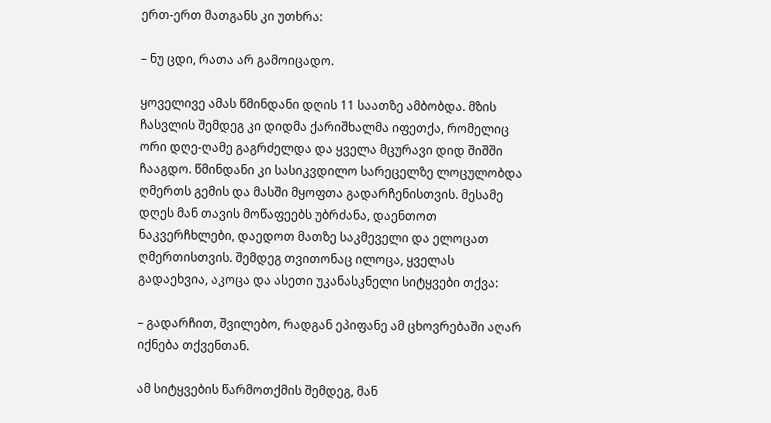ერთ-ერთ მათგანს კი უთხრა:

– ნუ ცდი, რათა არ გამოიცადო.

ყოველივე ამას წმინდანი დღის 11 საათზე ამბობდა. მზის ჩასვლის შემდეგ კი დიდმა ქარიშხალმა იფეთქა, რომელიც ორი დღე-ღამე გაგრძელდა და ყველა მცურავი დიდ შიშში ჩააგდო. წმინდანი კი სასიკვდილო სარეცელზე ლოცულობდა ღმერთს გემის და მასში მყოფთა გადარჩენისთვის. მესამე დღეს მან თავის მოწაფეებს უბრძანა, დაენთოთ ნაკვერჩხლები, დაედოთ მათზე საკმეველი და ელოცათ ღმერთისთვის. შემდეგ თვითონაც ილოცა, ყველას გადაეხვია, აკოცა და ასეთი უკანასკნელი სიტყვები თქვა:

– გადარჩით, შვილებო, რადგან ეპიფანე ამ ცხოვრებაში აღარ იქნება თქვენთან.

ამ სიტყვების წარმოთქმის შემდეგ, მან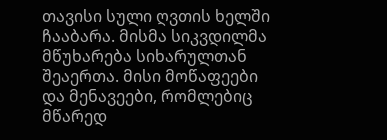თავისი სული ღვთის ხელში ჩააბარა. მისმა სიკვდილმა მწუხარება სიხარულთან შეაერთა. მისი მოწაფეები და მენავეები, რომლებიც მწარედ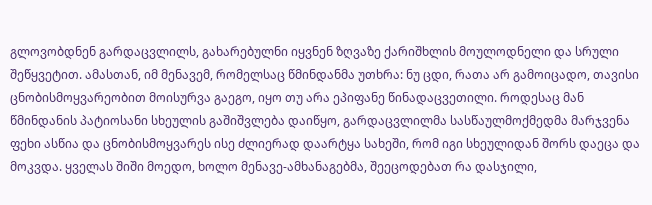გლოვობდნენ გარდაცვლილს, გახარებულნი იყვნენ ზღვაზე ქარიშხლის მოულოდნელი და სრული შეწყვეტით. ამასთან, იმ მენავემ, რომელსაც წმინდანმა უთხრა: ნუ ცდი, რათა არ გამოიცადო, თავისი ცნობისმოყვარეობით მოისურვა გაეგო, იყო თუ არა ეპიფანე წინადაცვეთილი. როდესაც მან წმინდანის პატიოსანი სხეულის გაშიშვლება დაიწყო, გარდაცვლილმა სასწაულმოქმედმა მარჯვენა ფეხი ასწია და ცნობისმოყვარეს ისე ძლიერად დაარტყა სახეში, რომ იგი სხეულიდან შორს დაეცა და მოკვდა. ყველას შიში მოედო, ხოლო მენავე-ამხანაგებმა, შეეცოდებათ რა დასჯილი,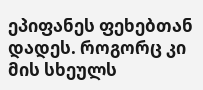ეპიფანეს ფეხებთან დადეს. როგორც კი მის სხეულს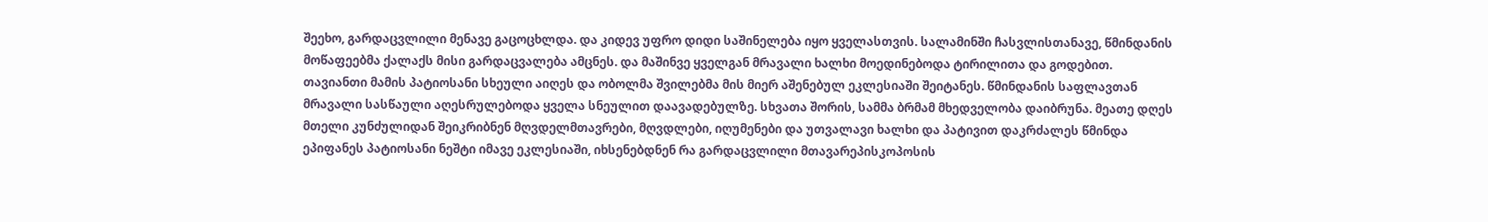შეეხო, გარდაცვლილი მენავე გაცოცხლდა. და კიდევ უფრო დიდი საშინელება იყო ყველასთვის. სალამინში ჩასვლისთანავე, წმინდანის მოწაფეებმა ქალაქს მისი გარდაცვალება ამცნეს. და მაშინვე ყველგან მრავალი ხალხი მოედინებოდა ტირილითა და გოდებით. თავიანთი მამის პატიოსანი სხეული აიღეს და ობოლმა შვილებმა მის მიერ აშენებულ ეკლესიაში შეიტანეს. წმინდანის საფლავთან მრავალი სასწაული აღესრულებოდა ყველა სნეულით დაავადებულზე. სხვათა შორის, სამმა ბრმამ მხედველობა დაიბრუნა. მეათე დღეს მთელი კუნძულიდან შეიკრიბნენ მღვდელმთავრები, მღვდლები, იღუმენები და უთვალავი ხალხი და პატივით დაკრძალეს წმინდა ეპიფანეს პატიოსანი ნეშტი იმავე ეკლესიაში, იხსენებდნენ რა გარდაცვლილი მთავარეპისკოპოსის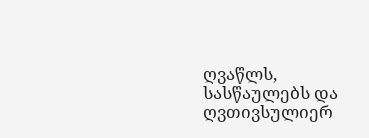ღვაწლს, სასწაულებს და ღვთივსულიერ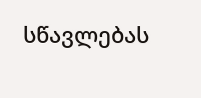სწავლებას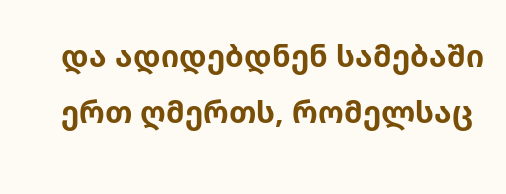და ადიდებდნენ სამებაში ერთ ღმერთს, რომელსაც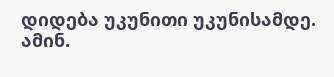დიდება უკუნითი უკუნისამდე. ამინ.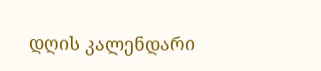დღის კალენდარი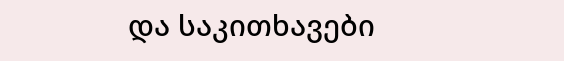და საკითხავები